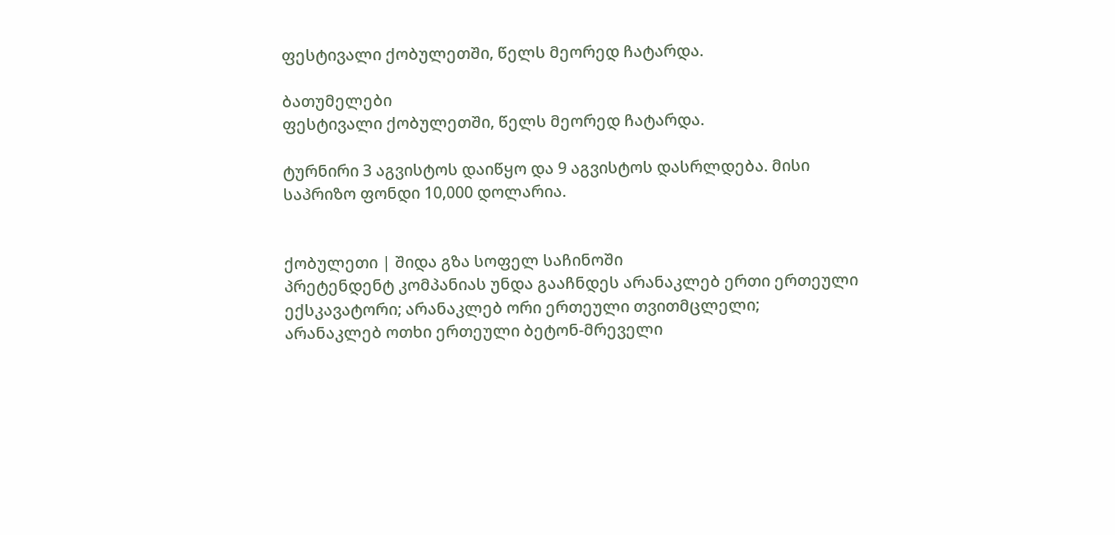ფესტივალი ქობულეთში, წელს მეორედ ჩატარდა.

ბათუმელები
ფესტივალი ქობულეთში, წელს მეორედ ჩატარდა.

ტურნირი 3 აგვისტოს დაიწყო და 9 აგვისტოს დასრლდება. მისი საპრიზო ფონდი 10,000 დოლარია.


ქობულეთი | შიდა გზა სოფელ საჩინოში
პრეტენდენტ კომპანიას უნდა გააჩნდეს არანაკლებ ერთი ერთეული ექსკავატორი; არანაკლებ ორი ერთეული თვითმცლელი; არანაკლებ ოთხი ერთეული ბეტონ-მრეველი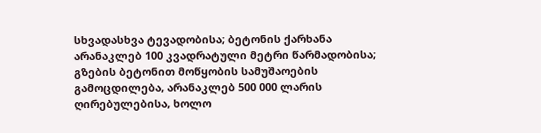სხვადასხვა ტევადობისა; ბეტონის ქარხანა არანაკლებ 100 კვადრატული მეტრი წარმადობისა; გზების ბეტონით მოწყობის სამუშაოების გამოცდილება, არანაკლებ 500 000 ლარის ღირებულებისა, ხოლო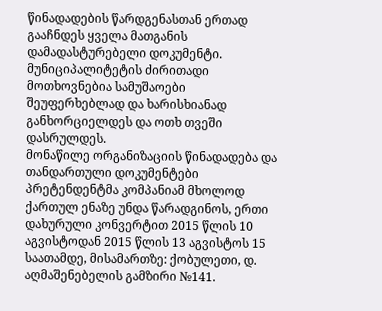წინადადების წარდგენასთან ერთად გააჩნდეს ყველა მათგანის დამადასტურებელი დოკუმენტი.
მუნიციპალიტეტის ძირითადი მოთხოვნებია სამუშაოები შეუფერხებლად და ხარისხიანად განხორციელდეს და ოთხ თვეში დასრულდეს.
მონაწილე ორგანიზაციის წინადადება და თანდართული დოკუმენტები პრეტენდენტმა კომპანიამ მხოლოდ ქართულ ენაზე უნდა წარადგინოს, ერთი დახურული კონვერტით 2015 წლის 10 აგვისტოდან 2015 წლის 13 აგვისტოს 15 საათამდე, მისამართზე: ქობულეთი, დ. აღმაშენებელის გამზირი №141.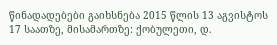წინადადებები გაიხსნება 2015 წლის 13 აგვისტოს 17 საათზე, მისამართზე: ქობულეთი, დ.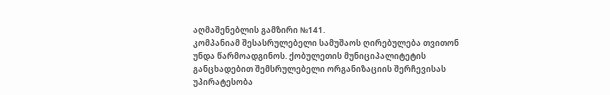აღმაშენებლის გამზირი №141.
კომპანიამ შესასრულებელი სამუშაოს ღირებულება თვითონ უნდა წარმოადგინოს. ქობულეთის მუნიციპალიტეტის განცხადებით შემსრულებელი ორგანიზაციის შერჩევისას უპირატესობა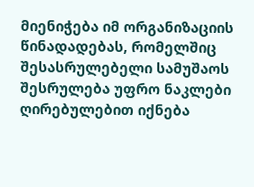მიენიჭება იმ ორგანიზაციის წინადადებას, რომელშიც შესასრულებელი სამუშაოს შესრულება უფრო ნაკლები ღირებულებით იქნება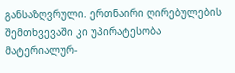განსაზღვრული. ერთნაირი ღირებულების შემთხვევაში კი უპირატესობა მატერიალურ-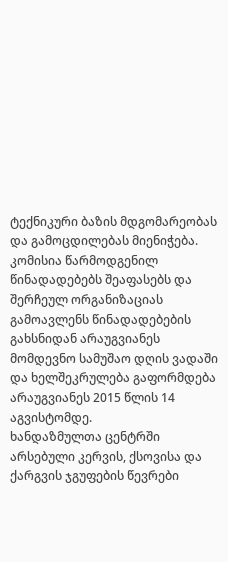ტექნიკური ბაზის მდგომარეობას და გამოცდილებას მიენიჭება.
კომისია წარმოდგენილ წინადადებებს შეაფასებს და შერჩეულ ორგანიზაციას გამოავლენს წინადადებების გახსნიდან არაუგვიანეს მომდევნო სამუშაო დღის ვადაში და ხელშეკრულება გაფორმდება არაუგვიანეს 2015 წლის 14 აგვისტომდე.
ხანდაზმულთა ცენტრში არსებული კერვის, ქსოვისა და ქარგვის ჯგუფების წევრები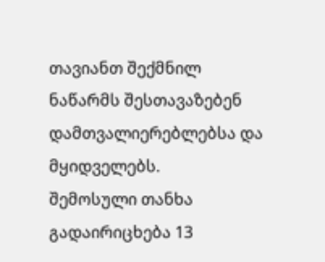თავიანთ შექმნილ ნაწარმს შესთავაზებენ დამთვალიერებლებსა და მყიდველებს.
შემოსული თანხა გადაირიცხება 13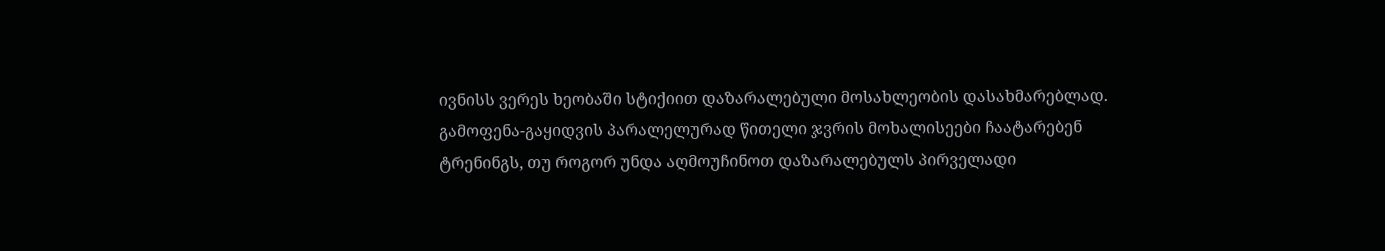ივნისს ვერეს ხეობაში სტიქიით დაზარალებული მოსახლეობის დასახმარებლად.
გამოფენა-გაყიდვის პარალელურად წითელი ჯვრის მოხალისეები ჩაატარებენ ტრენინგს, თუ როგორ უნდა აღმოუჩინოთ დაზარალებულს პირველადი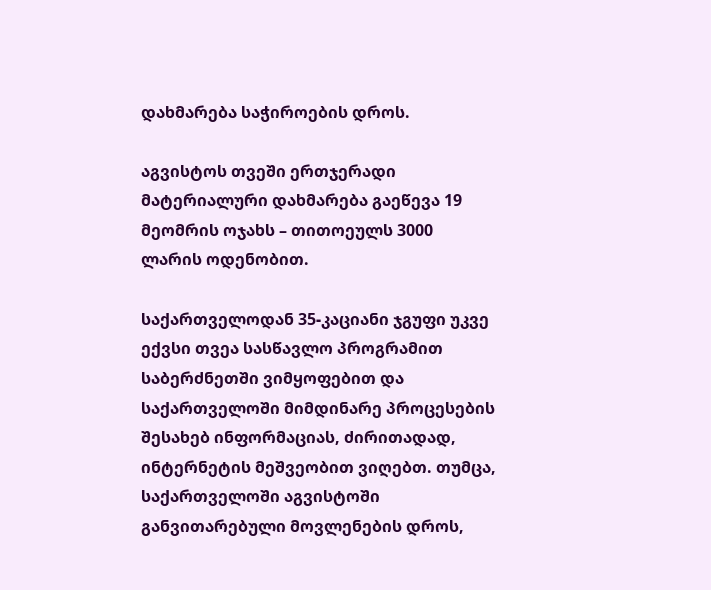დახმარება საჭიროების დროს.

აგვისტოს თვეში ერთჯერადი მატერიალური დახმარება გაეწევა 19 მეომრის ოჯახს – თითოეულს 3000 ლარის ოდენობით.

საქართველოდან 35-კაციანი ჯგუფი უკვე ექვსი თვეა სასწავლო პროგრამით საბერძნეთში ვიმყოფებით და საქართველოში მიმდინარე პროცესების შესახებ ინფორმაციას, ძირითადად, ინტერნეტის მეშვეობით ვიღებთ. თუმცა, საქართველოში აგვისტოში განვითარებული მოვლენების დროს,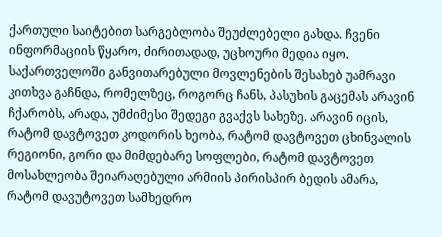ქართული საიტებით სარგებლობა შეუძლებელი გახდა. ჩვენი ინფორმაციის წყარო, ძირითადად, უცხოური მედია იყო.
საქართველოში განვითარებული მოვლენების შესახებ უამრავი კითხვა გაჩნდა, რომელზეც, როგორც ჩანს, პასუხის გაცემას არავინ ჩქარობს, არადა, უმძიმესი შედეგი გვაქვს სახეზე. არავინ იცის, რატომ დავტოვეთ კოდორის ხეობა, რატომ დავტოვეთ ცხინვალის რეგიონი, გორი და მიმდებარე სოფლები, რატომ დავტოვეთ მოსახლეობა შეიარაღებული არმიის პირისპირ ბედის ამარა, რატომ დავუტოვეთ სამხედრო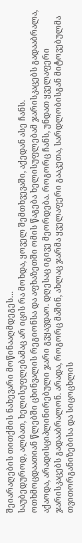შეიარაღების თითქმის ნახევარი მოწინააღმდეგეს…
საუბედუროდ, ალბათ, ხელისუფლებამაც არ იცის რა მოხდა, ყოველ შემთხვევაში, აქედან ასე ჩანს.
ოთხმოცდაათიან წლებში ცხინვალის რეგიონსა და აფხაზეთში ომის წაგება ხელისუფლებამ ჯარისკაცებს გადააბრალა, აქაოდა, არადისციპლინირებული ჯარი გვყავდაო. დღესაც იგივე მეორდება. როგორც ჩანს, უნდათ ყველაფერი ჯარისკაცებს გადააბრალონ. არადა, როგორც მაშინ, ახლაც ჯარმა ყველაფერი გააკეთა, სარდლობისგან მიტოვებულმა თვითორგანიზებისა და სიცოცხლის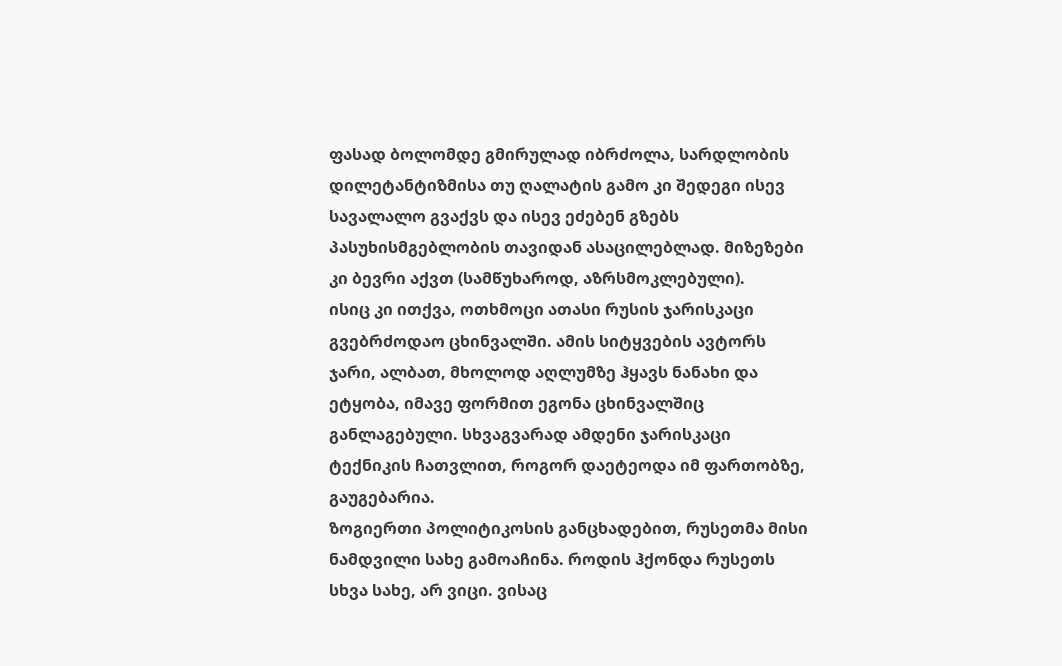ფასად ბოლომდე გმირულად იბრძოლა, სარდლობის დილეტანტიზმისა თუ ღალატის გამო კი შედეგი ისევ სავალალო გვაქვს და ისევ ეძებენ გზებს პასუხისმგებლობის თავიდან ასაცილებლად. მიზეზები კი ბევრი აქვთ (სამწუხაროდ, აზრსმოკლებული).
ისიც კი ითქვა, ოთხმოცი ათასი რუსის ჯარისკაცი გვებრძოდაო ცხინვალში. ამის სიტყვების ავტორს ჯარი, ალბათ, მხოლოდ აღლუმზე ჰყავს ნანახი და ეტყობა, იმავე ფორმით ეგონა ცხინვალშიც განლაგებული. სხვაგვარად ამდენი ჯარისკაცი ტექნიკის ჩათვლით, როგორ დაეტეოდა იმ ფართობზე, გაუგებარია.
ზოგიერთი პოლიტიკოსის განცხადებით, რუსეთმა მისი ნამდვილი სახე გამოაჩინა. როდის ჰქონდა რუსეთს სხვა სახე, არ ვიცი. ვისაც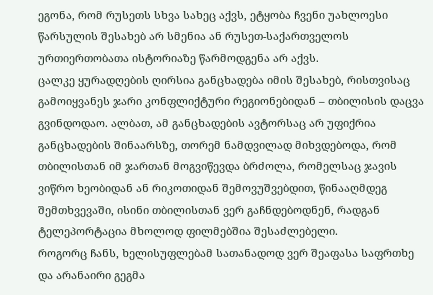ეგონა, რომ რუსეთს სხვა სახეც აქვს, ეტყობა ჩვენი უახლოესი წარსულის შესახებ არ სმენია ან რუსეთ-საქართველოს ურთიერთობათა ისტორიაზე წარმოდგენა არ აქვს.
ცალკე ყურადღების ღირსია განცხადება იმის შესახებ, რისთვისაც გამოიყვანეს ჯარი კონფლიქტური რეგიონებიდან – თბილისის დაცვა გვინდოდაო. ალბათ, ამ განცხადების ავტორსაც არ უფიქრია განცხადების შინაარსზე, თორემ ნამდვილად მიხვდებოდა, რომ თბილისთან იმ ჯართან მოგვიწევდა ბრძოლა, რომელსაც ჯავის ვიწრო ხეობიდან ან რიკოთიდან შემოვუშვებდით, წინააღმდეგ შემთხვევაში, ისინი თბილისთან ვერ გაჩნდებოდნენ, რადგან ტელეპორტაცია მხოლოდ ფილმებშია შესაძლებელი.
როგორც ჩანს, ხელისუფლებამ სათანადოდ ვერ შეაფასა საფრთხე და არანაირი გეგმა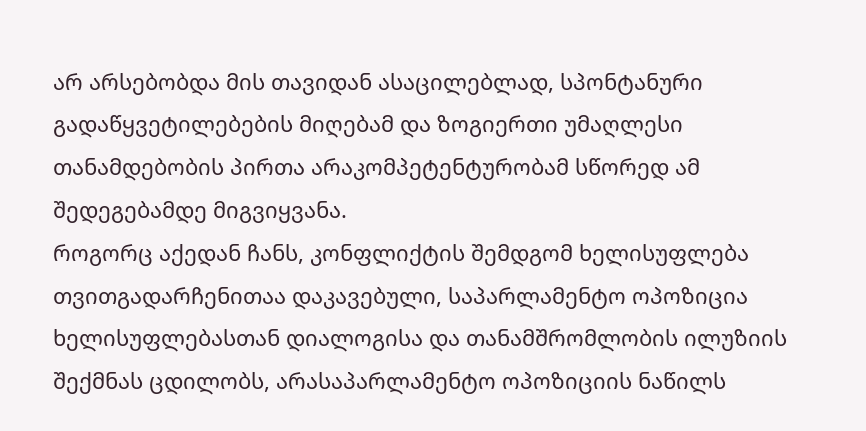არ არსებობდა მის თავიდან ასაცილებლად, სპონტანური გადაწყვეტილებების მიღებამ და ზოგიერთი უმაღლესი თანამდებობის პირთა არაკომპეტენტურობამ სწორედ ამ შედეგებამდე მიგვიყვანა.
როგორც აქედან ჩანს, კონფლიქტის შემდგომ ხელისუფლება თვითგადარჩენითაა დაკავებული, საპარლამენტო ოპოზიცია ხელისუფლებასთან დიალოგისა და თანამშრომლობის ილუზიის შექმნას ცდილობს, არასაპარლამენტო ოპოზიციის ნაწილს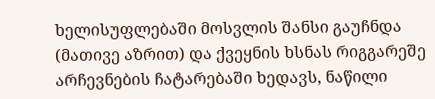ხელისუფლებაში მოსვლის შანსი გაუჩნდა (მათივე აზრით) და ქვეყნის ხსნას რიგგარეშე არჩევნების ჩატარებაში ხედავს, ნაწილი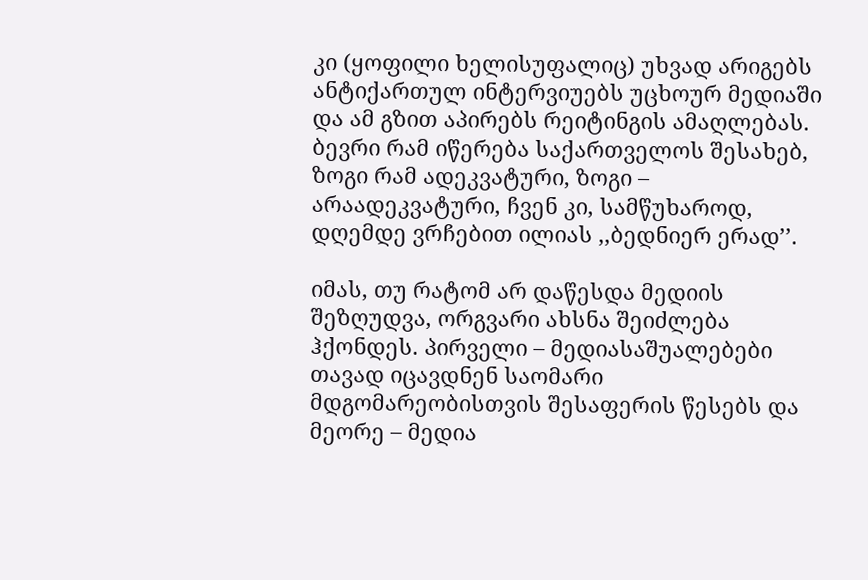კი (ყოფილი ხელისუფალიც) უხვად არიგებს ანტიქართულ ინტერვიუებს უცხოურ მედიაში და ამ გზით აპირებს რეიტინგის ამაღლებას.
ბევრი რამ იწერება საქართველოს შესახებ, ზოგი რამ ადეკვატური, ზოგი – არაადეკვატური, ჩვენ კი, სამწუხაროდ, დღემდე ვრჩებით ილიას ,,ბედნიერ ერად’’.

იმას, თუ რატომ არ დაწესდა მედიის შეზღუდვა, ორგვარი ახსნა შეიძლება ჰქონდეს. პირველი – მედიასაშუალებები თავად იცავდნენ საომარი მდგომარეობისთვის შესაფერის წესებს და მეორე – მედია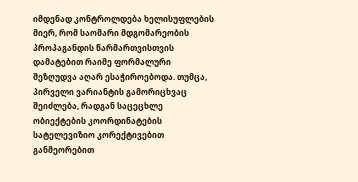იმდენად კონტროლდება ხელისუფლების მიერ, რომ საომარი მდგომარეობის პროპაგანდის წარმართვისთვის დამატებით რაიმე ფორმალური შეზღუდვა აღარ ესაჭიროებოდა. თუმცა, პირველი ვარიანტის გამორიცხვაც შეიძლება, რადგან საცეცხლე ობიექტების კოორდინატების სატელევიზიო კორექტივებით განმეორებით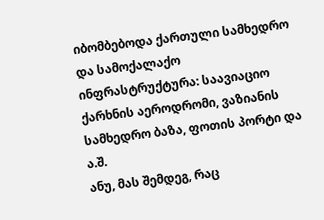იბომბებოდა ქართული სამხედრო და სამოქალაქო ინფრასტრუქტურა: საავიაციო ქარხნის აეროდრომი, ვაზიანის სამხედრო ბაზა, ფოთის პორტი და ა.შ.
ანუ, მას შემდეგ, რაც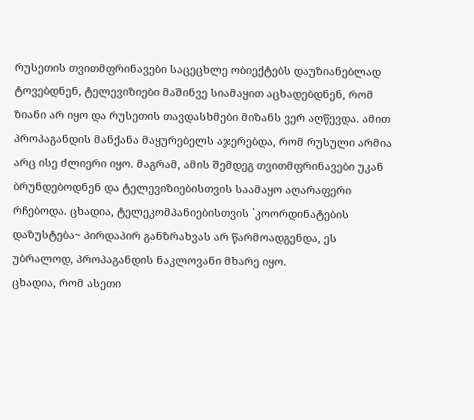რუსეთის თვითმფრინავები საცეცხლე ობიექტებს დაუზიანებლად ტოვებდნენ, ტელევიზიები მაშინვე სიამაყით აცხადებდნენ, რომ ზიანი არ იყო და რუსეთის თავდასხმები მიზანს ვერ აღწევდა. ამით პროპაგანდის მანქანა მაყურებელს აჯერებდა, რომ რუსული არმია არც ისე ძლიერი იყო. მაგრამ, ამის შემდეგ თვითმფრინავები უკან ბრუნდებოდნენ და ტელევიზიებისთვის საამაყო აღარაფერი რჩებოდა. ცხადია, ტელეკომპანიებისთვის `კოორდინატების დაზუსტება~ პირდაპირ განზრახვას არ წარმოადგენდა, ეს უბრალოდ, პროპაგანდის ნაკლოვანი მხარე იყო.
ცხადია, რომ ასეთი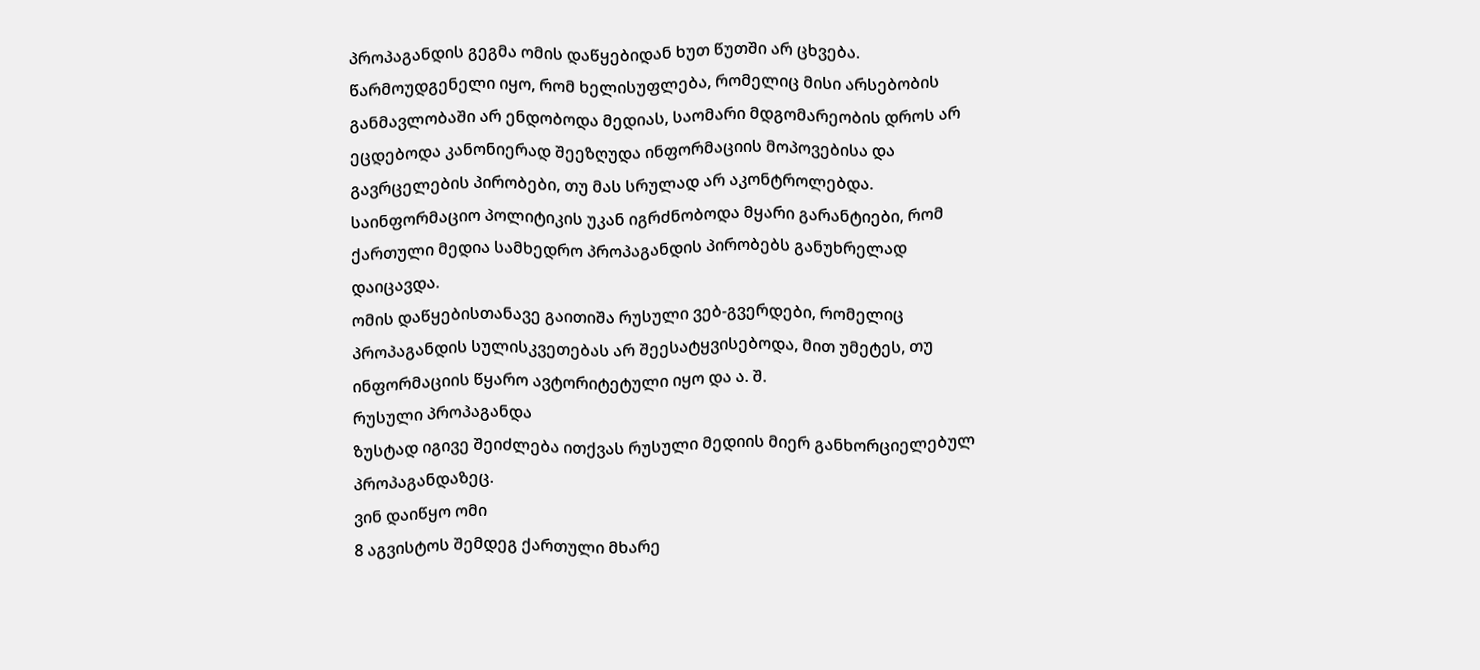პროპაგანდის გეგმა ომის დაწყებიდან ხუთ წუთში არ ცხვება.
წარმოუდგენელი იყო, რომ ხელისუფლება, რომელიც მისი არსებობის განმავლობაში არ ენდობოდა მედიას, საომარი მდგომარეობის დროს არ ეცდებოდა კანონიერად შეეზღუდა ინფორმაციის მოპოვებისა და გავრცელების პირობები, თუ მას სრულად არ აკონტროლებდა. საინფორმაციო პოლიტიკის უკან იგრძნობოდა მყარი გარანტიები, რომ ქართული მედია სამხედრო პროპაგანდის პირობებს განუხრელად დაიცავდა.
ომის დაწყებისთანავე გაითიშა რუსული ვებ-გვერდები, რომელიც პროპაგანდის სულისკვეთებას არ შეესატყვისებოდა, მით უმეტეს, თუ ინფორმაციის წყარო ავტორიტეტული იყო და ა. შ.
რუსული პროპაგანდა
ზუსტად იგივე შეიძლება ითქვას რუსული მედიის მიერ განხორციელებულ პროპაგანდაზეც.
ვინ დაიწყო ომი
8 აგვისტოს შემდეგ ქართული მხარე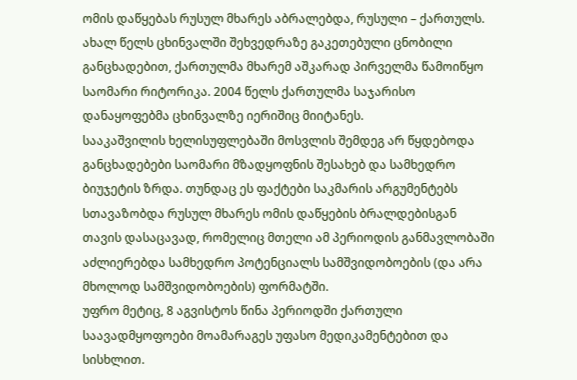ომის დაწყებას რუსულ მხარეს აბრალებდა, რუსული – ქართულს.
ახალ წელს ცხინვალში შეხვედრაზე გაკეთებული ცნობილი განცხადებით, ქართულმა მხარემ აშკარად პირველმა წამოიწყო საომარი რიტორიკა. 2004 წელს ქართულმა საჯარისო დანაყოფებმა ცხინვალზე იერიშიც მიიტანეს.
სააკაშვილის ხელისუფლებაში მოსვლის შემდეგ არ წყდებოდა განცხადებები საომარი მზადყოფნის შესახებ და სამხედრო ბიუჯეტის ზრდა. თუნდაც ეს ფაქტები საკმარის არგუმენტებს სთავაზობდა რუსულ მხარეს ომის დაწყების ბრალდებისგან თავის დასაცავად, რომელიც მთელი ამ პერიოდის განმავლობაში აძლიერებდა სამხედრო პოტენციალს სამშვიდობოების (და არა მხოლოდ სამშვიდობოების) ფორმატში.
უფრო მეტიც, 8 აგვისტოს წინა პერიოდში ქართული საავადმყოფოები მოამარაგეს უფასო მედიკამენტებით და სისხლით.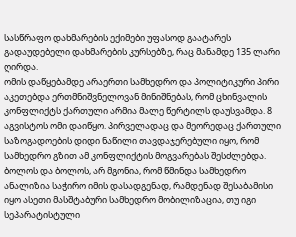სასწრაფო დახმარების ექიმები უფასოდ გაატარეს გადაუდებელი დახმარების კურსებზე, რაც მანამდე 135 ლარი ღირდა.
ომის დაწყებამდე არაერთი სამხედრო და პოლიტიკური პირი აკეთებდა ერთმნიშვნელოვან მინიშნებას, რომ ცხინვალის კონფლიქტს ქართული არმია მალე წერტილს დაუსვამდა. 8 აგვისტოს ომი დაიწყო. პირველადაც და მეორედაც ქართული საზოგადოების დიდი ნაწილი თავდაჯერებული იყო, რომ სამხედრო გზით ამ კონფლიქტის მოგვარებას შესძლებდა.
ბოლოს და ბოლოს, არ მგონია, რომ წმინდა სამხედრო ანალიზია საჭირო იმის დასადგენად, რამდენად შესაბამისი იყო ასეთი მასშტაბური სამხედრო მობილიზაცია, თუ იგი სეპარატისტული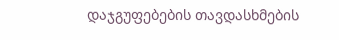დაჯგუფებების თავდასხმების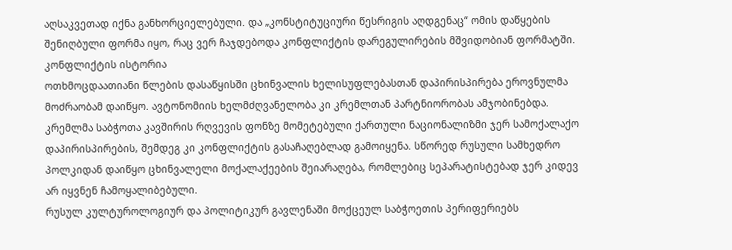აღსაკვეთად იქნა განხორციელებული. და „კონსტიტუციური წესრიგის აღდგენაც“ ომის დაწყების შენიღბული ფორმა იყო, რაც ვერ ჩაჯდებოდა კონფლიქტის დარეგულირების მშვიდობიან ფორმატში.
კონფლიქტის ისტორია
ოთხმოცდაათიანი წლების დასაწყისში ცხინვალის ხელისუფლებასთან დაპირისპირება ეროვნულმა მოძრაობამ დაიწყო. ავტონომიის ხელმძღვანელობა კი კრემლთან პარტნიორობას ამჯობინებდა. კრემლმა საბჭოთა კავშირის რღვევის ფონზე მომეტებული ქართული ნაციონალიზმი ჯერ სამოქალაქო დაპირისპირების, შემდეგ კი კონფლიქტის გასაჩაღებლად გამოიყენა. სწორედ რუსული სამხედრო პოლკიდან დაიწყო ცხინვალელი მოქალაქეების შეიარაღება, რომლებიც სეპარატისტებად ჯერ კიდევ არ იყვნენ ჩამოყალიბებული.
რუსულ კულტუროლოგიურ და პოლიტიკურ გავლენაში მოქცეულ საბჭოეთის პერიფერიებს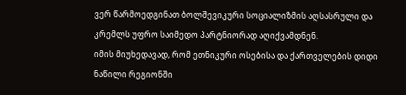ვერ წარმოედგინათ ბოლშევიკური სოციალიზმის აღსასრული და კრემლს უფრო საიმედო პარტნიორად აღიქვამდნენ.
იმის მიუხედავად, რომ ეთნიკური ოსებისა და ქართველების დიდი ნაწილი რეგიონში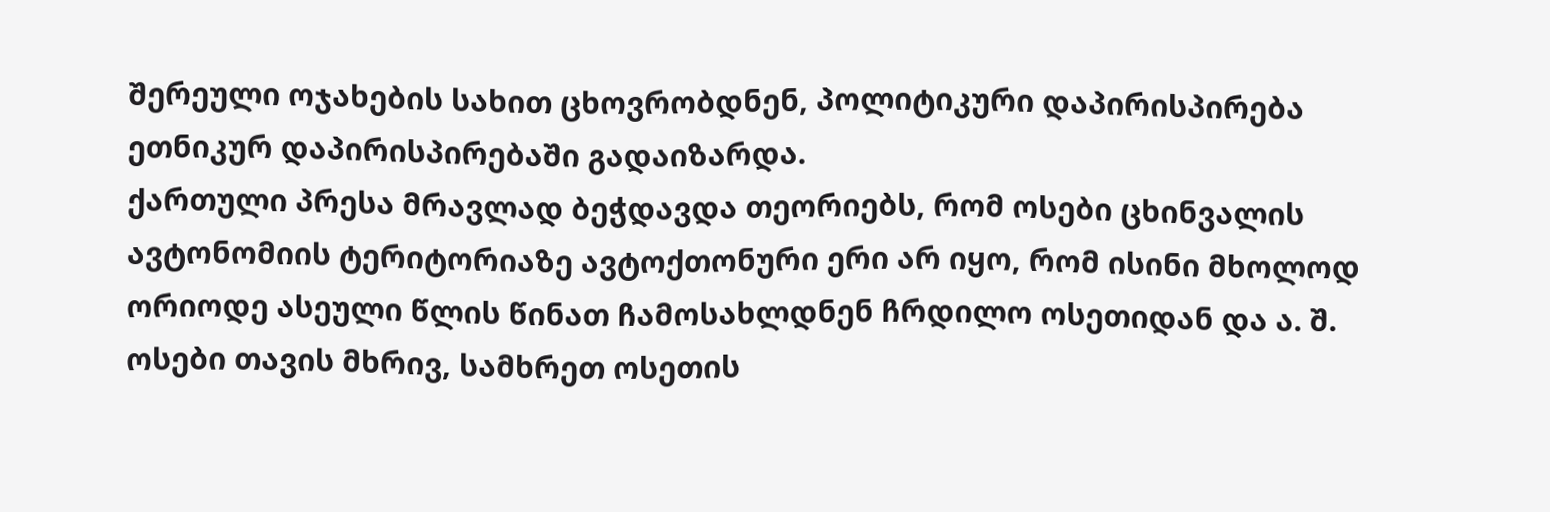შერეული ოჯახების სახით ცხოვრობდნენ, პოლიტიკური დაპირისპირება ეთნიკურ დაპირისპირებაში გადაიზარდა.
ქართული პრესა მრავლად ბეჭდავდა თეორიებს, რომ ოსები ცხინვალის ავტონომიის ტერიტორიაზე ავტოქთონური ერი არ იყო, რომ ისინი მხოლოდ ორიოდე ასეული წლის წინათ ჩამოსახლდნენ ჩრდილო ოსეთიდან და ა. შ. ოსები თავის მხრივ, სამხრეთ ოსეთის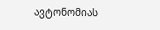ავტონომიას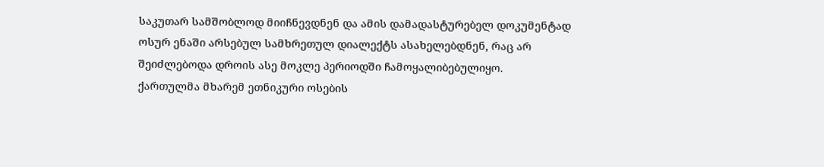საკუთარ სამშობლოდ მიიჩნევდნენ და ამის დამადასტურებელ დოკუმენტად ოსურ ენაში არსებულ სამხრეთულ დიალექტს ასახელებდნენ, რაც არ შეიძლებოდა დროის ასე მოკლე პერიოდში ჩამოყალიბებულიყო.
ქართულმა მხარემ ეთნიკური ოსების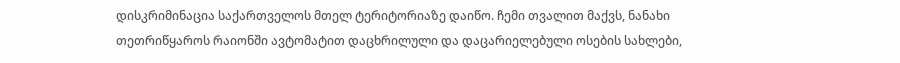დისკრიმინაცია საქართველოს მთელ ტერიტორიაზე დაიწო. ჩემი თვალით მაქვს, ნანახი თეთრიწყაროს რაიონში ავტომატით დაცხრილული და დაცარიელებული ოსების სახლები,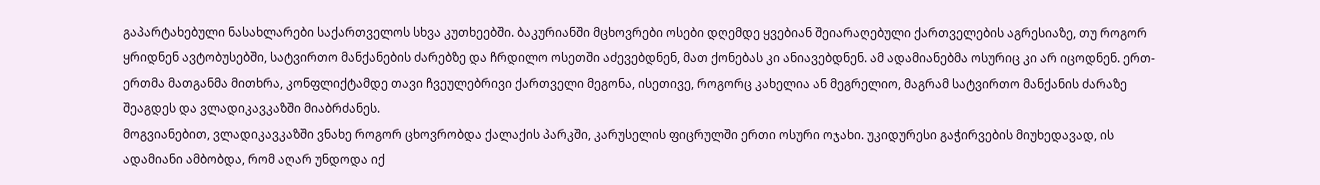გაპარტახებული ნასახლარები საქართველოს სხვა კუთხეებში. ბაკურიანში მცხოვრები ოსები დღემდე ყვებიან შეიარაღებული ქართველების აგრესიაზე, თუ როგორ ყრიდნენ ავტობუსებში, სატვირთო მანქანების ძარებზე და ჩრდილო ოსეთში აძევებდნენ, მათ ქონებას კი ანიავებდნენ. ამ ადამიანებმა ოსურიც კი არ იცოდნენ. ერთ-ერთმა მათგანმა მითხრა, კონფლიქტამდე თავი ჩვეულებრივი ქართველი მეგონა, ისეთივე, როგორც კახელია ან მეგრელიო, მაგრამ სატვირთო მანქანის ძარაზე შეაგდეს და ვლადიკავკაზში მიაბრძანეს.
მოგვიანებით, ვლადიკავკაზში ვნახე როგორ ცხოვრობდა ქალაქის პარკში, კარუსელის ფიცრულში ერთი ოსური ოჯახი. უკიდურესი გაჭირვების მიუხედავად, ის ადამიანი ამბობდა, რომ აღარ უნდოდა იქ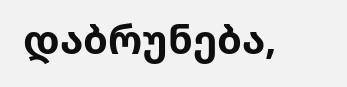დაბრუნება,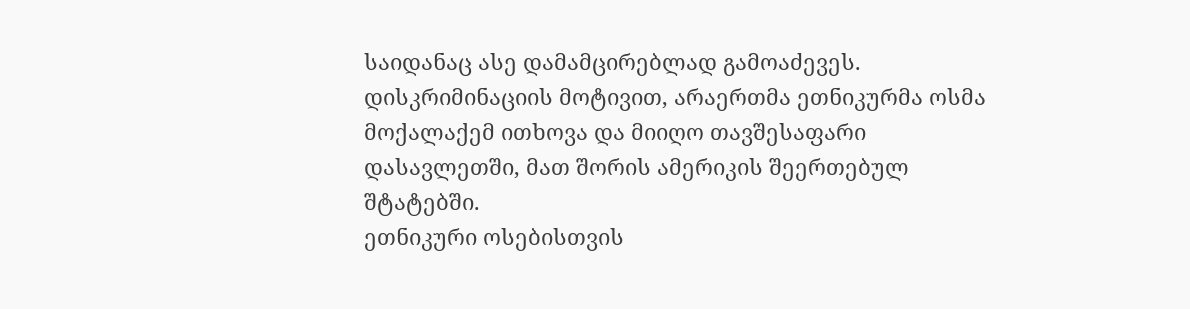საიდანაც ასე დამამცირებლად გამოაძევეს. დისკრიმინაციის მოტივით, არაერთმა ეთნიკურმა ოსმა მოქალაქემ ითხოვა და მიიღო თავშესაფარი დასავლეთში, მათ შორის ამერიკის შეერთებულ შტატებში.
ეთნიკური ოსებისთვის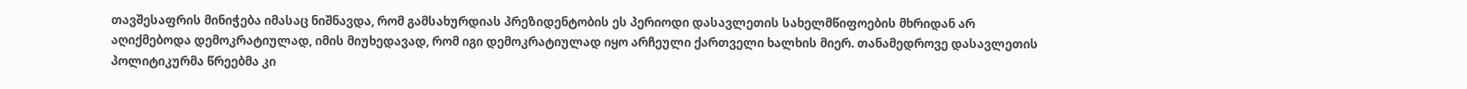თავშესაფრის მინიჭება იმასაც ნიშნავდა, რომ გამსახურდიას პრეზიდენტობის ეს პერიოდი დასავლეთის სახელმწიფოების მხრიდან არ აღიქმებოდა დემოკრატიულად, იმის მიუხედავად, რომ იგი დემოკრატიულად იყო არჩეული ქართველი ხალხის მიერ. თანამედროვე დასავლეთის პოლიტიკურმა წრეებმა კი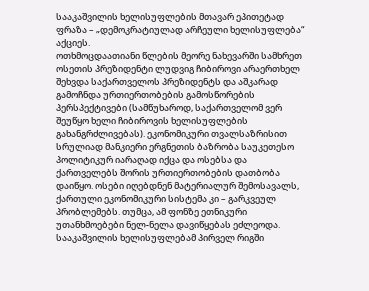სააკაშვილის ხელისუფლების მთავარ ეპითეტად ფრაზა – „დემოკრატიულად არჩეული ხელისუფლება“ აქციეს.
ოთხმოცდაათიანი წლების მეორე ნახევარში სამხრეთ ოსეთის პრეზიდენტი ლუდვიგ ჩიბიროვი არაერთხელ შეხვდა საქართველოს პრეზიდენტს და აშკარად გამოჩნდა ურთიერთობების გამოსწორების პერსპექტივები (სამწუხაროდ, საქართველომ ვერ შეუწყო ხელი ჩიბიროვის ხელისუფლების გახანგრძლივებას). ეკონომიკური თვალსაზრისით სრულიად მანკიერი ერგნეთის ბაზრობა საუკეთესო პოლიტიკურ იარაღად იქცა და ოსებსა და ქართველებს შორის ურთიერთობების დათბობა დაიწყო. ოსები იღებდნენ მატერიალურ შემოსავალს, ქართული ეკონომიკური სისტემა კი – გარკვეულ პრობლემებს. თუმცა, ამ ფონზე ეთნიკური უთანხმოებები ნელ-ნელა დავიწყებას ეძლეოდა.
სააკაშვილის ხელისუფლებამ პირველ რიგში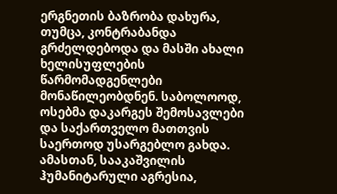ერგნეთის ბაზრობა დახურა, თუმცა, კონტრაბანდა გრძელდებოდა და მასში ახალი ხელისუფლების წარმომადგენლები მონაწილეობდნენ. საბოლოოდ, ოსებმა დაკარგეს შემოსავლები და საქართველო მათთვის საერთოდ უსარგებლო გახდა. ამასთან, სააკაშვილის ჰუმანიტარული აგრესია,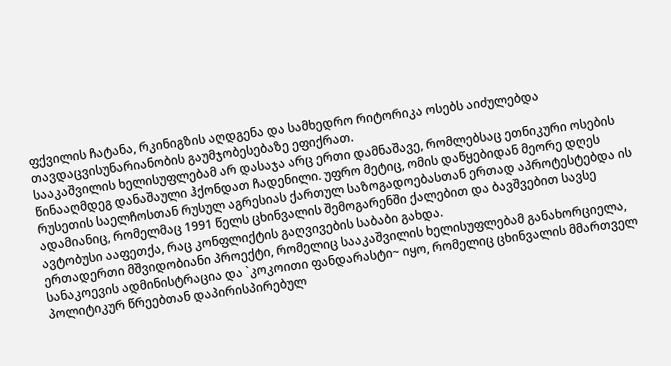ფქვილის ჩატანა, რკინიგზის აღდგენა და სამხედრო რიტორიკა ოსებს აიძულებდა თავდაცვისუნარიანობის გაუმჯობესებაზე ეფიქრათ.
სააკაშვილის ხელისუფლებამ არ დასაჯა არც ერთი დამნაშავე, რომლებსაც ეთნიკური ოსების წინააღმდეგ დანაშაული ჰქონდათ ჩადენილი. უფრო მეტიც, ომის დაწყებიდან მეორე დღეს რუსეთის საელჩოსთან რუსულ აგრესიას ქართულ საზოგადოებასთან ერთად აპროტესტებდა ის ადამიანიც, რომელმაც 1991 წელს ცხინვალის შემოგარენში ქალებით და ბავშვებით სავსე ავტობუსი ააფეთქა, რაც კონფლიქტის გაღვივების საბაბი გახდა.
ერთადერთი მშვიდობიანი პროექტი, რომელიც სააკაშვილის ხელისუფლებამ განახორციელა, სანაკოევის ადმინისტრაცია და `კოკოითი ფანდარასტი~ იყო, რომელიც ცხინვალის მმართველ პოლიტიკურ წრეებთან დაპირისპირებულ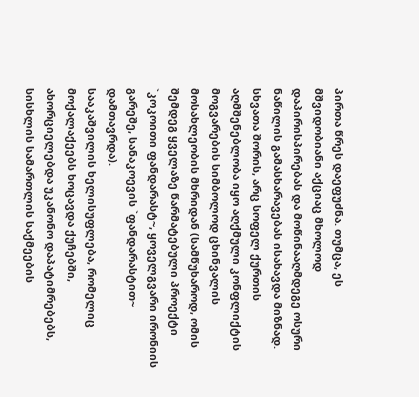პირთა წრეს დაეფუძნა. თუმცა, ეს მშვიდობიანი აქციაც მხოლოდ დაპირისპირებას და მოწინააღმდეგე ოსური ნაწილის გამასხარავებას ისახავდა მიზნად. სხვათა შორის, არც სოფელ ქურთის აღმშენებლობა იყო აღქმული კონფლიქტის მოგვარების სიმბოლოდ ცხინვალის მოსახლეობის მხრიდან (სამწუხაროდ, ომის შემდეგ ყველაზე წარმატებული პროექტი `კოკოითი ფანდარასტ~, ყოველგვარი ირონიის გარეშე, სანაკოევის `ფანდარასტით~ დამთავრდა).
სააკაშვილის ხელისუფლება, რომელიც მოქალაქეებს ხოცავდა ქუჩებში, ახორციელებდა უკანონო დაპატიმრებებს, სისხლის სამართლის საქმეების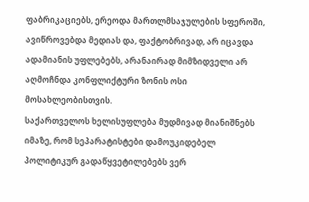ფაბრიკაციებს, ერეოდა მართლმსაჯულების სფეროში, ავიწროვებდა მედიას და, ფაქტობრივად, არ იცავდა ადამიანის უფლებებს, არანაირად მიმზიდველი არ აღმოჩნდა კონფლიქტური ზონის ოსი მოსახლეობისთვის.
საქართველოს ხელისუფლება მუდმივად მიანიშნებს იმაზე, რომ სეპარატისტები დამოუკიდებელ პოლიტიკურ გადაწყვეტილებებს ვერ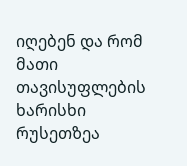იღებენ და რომ მათი თავისუფლების ხარისხი რუსეთზეა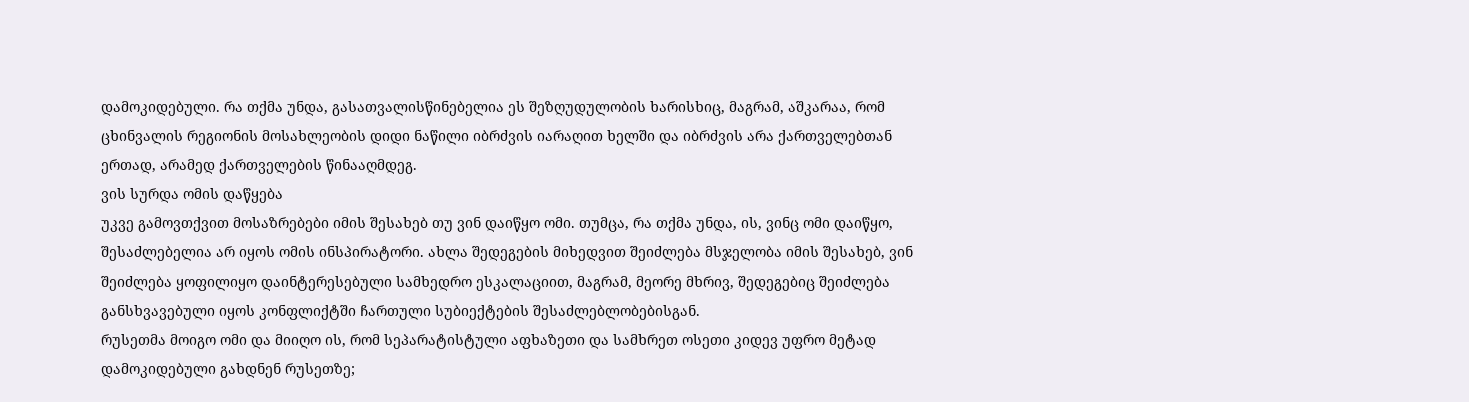დამოკიდებული. რა თქმა უნდა, გასათვალისწინებელია ეს შეზღუდულობის ხარისხიც, მაგრამ, აშკარაა, რომ ცხინვალის რეგიონის მოსახლეობის დიდი ნაწილი იბრძვის იარაღით ხელში და იბრძვის არა ქართველებთან ერთად, არამედ ქართველების წინააღმდეგ.
ვის სურდა ომის დაწყება
უკვე გამოვთქვით მოსაზრებები იმის შესახებ თუ ვინ დაიწყო ომი. თუმცა, რა თქმა უნდა, ის, ვინც ომი დაიწყო, შესაძლებელია არ იყოს ომის ინსპირატორი. ახლა შედეგების მიხედვით შეიძლება მსჯელობა იმის შესახებ, ვინ შეიძლება ყოფილიყო დაინტერესებული სამხედრო ესკალაციით, მაგრამ, მეორე მხრივ, შედეგებიც შეიძლება განსხვავებული იყოს კონფლიქტში ჩართული სუბიექტების შესაძლებლობებისგან.
რუსეთმა მოიგო ომი და მიიღო ის, რომ სეპარატისტული აფხაზეთი და სამხრეთ ოსეთი კიდევ უფრო მეტად დამოკიდებული გახდნენ რუსეთზე;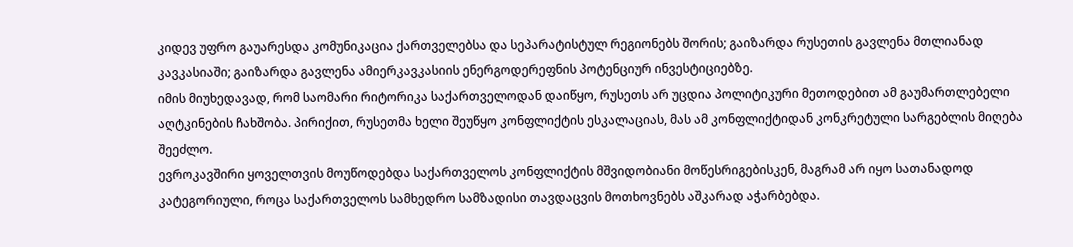კიდევ უფრო გაუარესდა კომუნიკაცია ქართველებსა და სეპარატისტულ რეგიონებს შორის; გაიზარდა რუსეთის გავლენა მთლიანად კავკასიაში; გაიზარდა გავლენა ამიერკავკასიის ენერგოდერეფნის პოტენციურ ინვესტიციებზე.
იმის მიუხედავად, რომ საომარი რიტორიკა საქართველოდან დაიწყო, რუსეთს არ უცდია პოლიტიკური მეთოდებით ამ გაუმართლებელი აღტკინების ჩახშობა. პირიქით, რუსეთმა ხელი შეუწყო კონფლიქტის ესკალაციას, მას ამ კონფლიქტიდან კონკრეტული სარგებლის მიღება შეეძლო.
ევროკავშირი ყოველთვის მოუწოდებდა საქართველოს კონფლიქტის მშვიდობიანი მოწესრიგებისკენ, მაგრამ არ იყო სათანადოდ კატეგორიული, როცა საქართველოს სამხედრო სამზადისი თავდაცვის მოთხოვნებს აშკარად აჭარბებდა.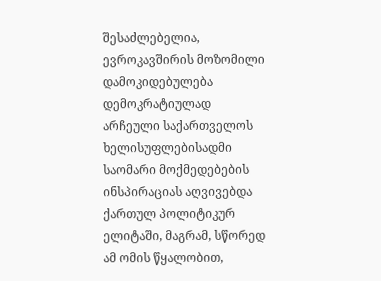შესაძლებელია, ევროკავშირის მოზომილი დამოკიდებულება დემოკრატიულად არჩეული საქართველოს ხელისუფლებისადმი საომარი მოქმედებების ინსპირაციას აღვივებდა ქართულ პოლიტიკურ ელიტაში, მაგრამ, სწორედ ამ ომის წყალობით,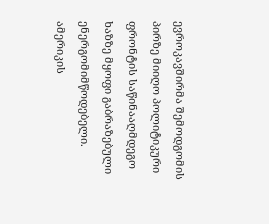ევროკავშირმა შემოდგომის პირზე მიიღო პოლიტიკური ფრონტის საწინააღმდეგო ხაზზე მყოფი გაბრაზებული ენერგომიმწოდებელი.
ამერიკის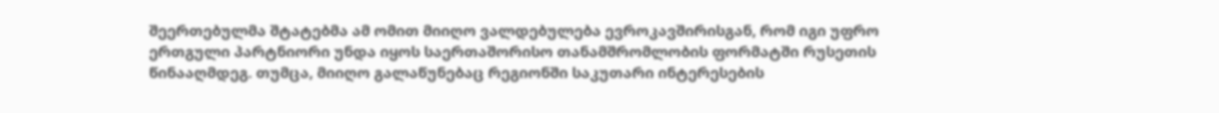შეერთებულმა შტატებმა ამ ომით მიიღო ვალდებულება ევროკავშირისგან, რომ იგი უფრო ერთგული პარტნიორი უნდა იყოს საერთაშორისო თანამშრომლობის ფორმატში რუსეთის წინააღმდეგ. თუმცა, მიიღო გალაწუნებაც რეგიონში საკუთარი ინტერესების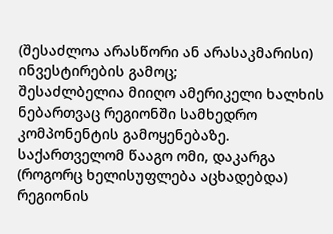(შესაძლოა არასწორი ან არასაკმარისი) ინვესტირების გამოც;
შესაძლბელია მიიღო ამერიკელი ხალხის ნებართვაც რეგიონში სამხედრო კომპონენტის გამოყენებაზე.
საქართველომ წააგო ომი, დაკარგა (როგორც ხელისუფლება აცხადებდა) რეგიონის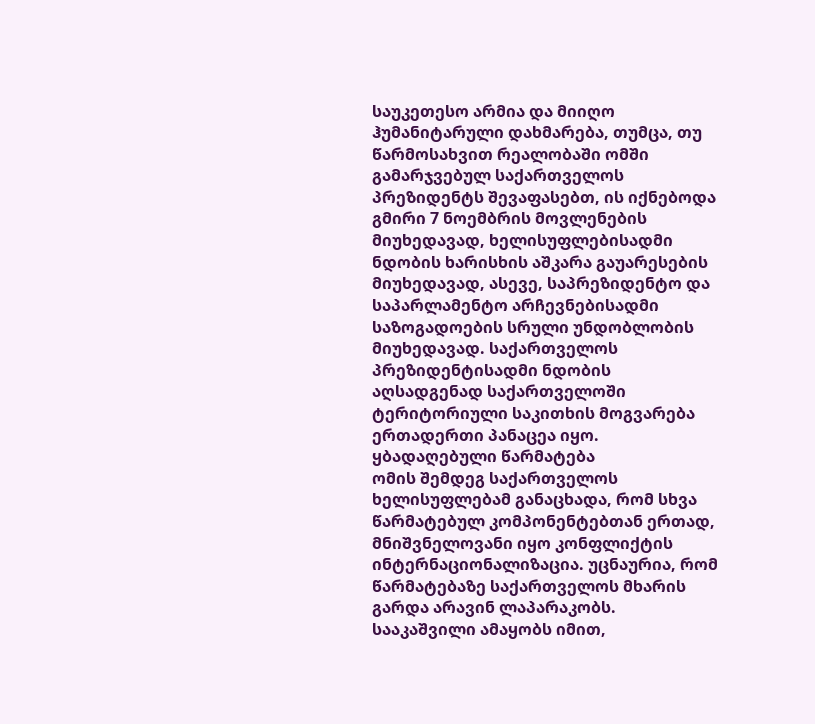საუკეთესო არმია და მიიღო ჰუმანიტარული დახმარება, თუმცა, თუ წარმოსახვით რეალობაში ომში გამარჯვებულ საქართველოს პრეზიდენტს შევაფასებთ, ის იქნებოდა გმირი 7 ნოემბრის მოვლენების მიუხედავად, ხელისუფლებისადმი ნდობის ხარისხის აშკარა გაუარესების მიუხედავად, ასევე, საპრეზიდენტო და საპარლამენტო არჩევნებისადმი საზოგადოების სრული უნდობლობის მიუხედავად. საქართველოს პრეზიდენტისადმი ნდობის აღსადგენად საქართველოში ტერიტორიული საკითხის მოგვარება ერთადერთი პანაცეა იყო.
ყბადაღებული წარმატება
ომის შემდეგ საქართველოს ხელისუფლებამ განაცხადა, რომ სხვა წარმატებულ კომპონენტებთან ერთად, მნიშვნელოვანი იყო კონფლიქტის ინტერნაციონალიზაცია. უცნაურია, რომ წარმატებაზე საქართველოს მხარის გარდა არავინ ლაპარაკობს. სააკაშვილი ამაყობს იმით,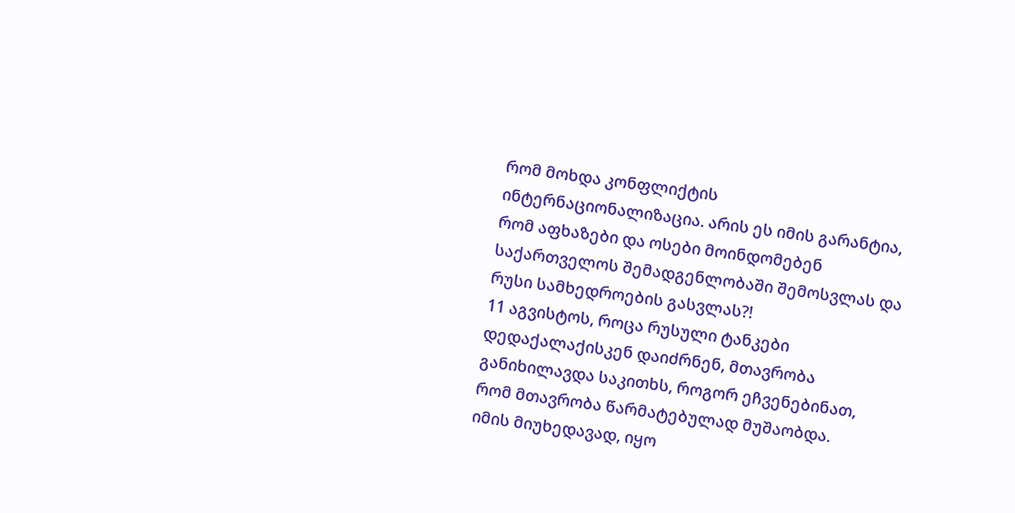რომ მოხდა კონფლიქტის ინტერნაციონალიზაცია. არის ეს იმის გარანტია, რომ აფხაზები და ოსები მოინდომებენ საქართველოს შემადგენლობაში შემოსვლას და რუსი სამხედროების გასვლას?!
11 აგვისტოს, როცა რუსული ტანკები დედაქალაქისკენ დაიძრნენ, მთავრობა განიხილავდა საკითხს, როგორ ეჩვენებინათ, რომ მთავრობა წარმატებულად მუშაობდა.
იმის მიუხედავად, იყო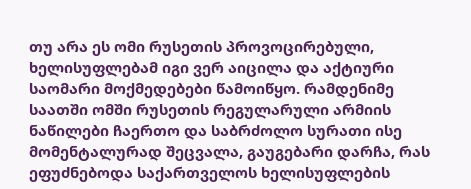თუ არა ეს ომი რუსეთის პროვოცირებული, ხელისუფლებამ იგი ვერ აიცილა და აქტიური საომარი მოქმედებები წამოიწყო. რამდენიმე საათში ომში რუსეთის რეგულარული არმიის ნაწილები ჩაერთო და საბრძოლო სურათი ისე მომენტალურად შეცვალა, გაუგებარი დარჩა, რას ეფუძნებოდა საქართველოს ხელისუფლების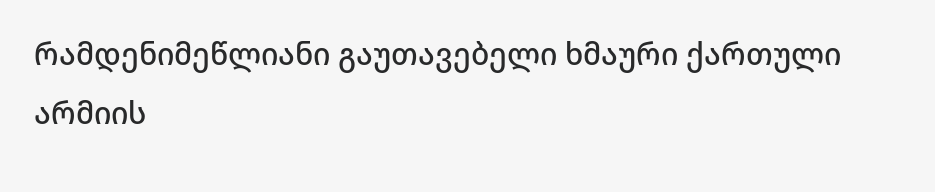რამდენიმეწლიანი გაუთავებელი ხმაური ქართული არმიის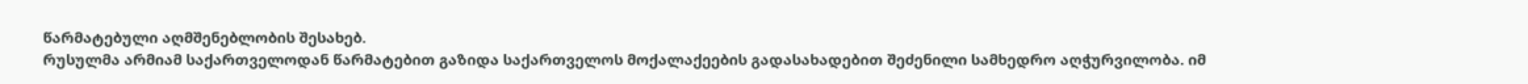წარმატებული აღმშენებლობის შესახებ.
რუსულმა არმიამ საქართველოდან წარმატებით გაზიდა საქართველოს მოქალაქეების გადასახადებით შეძენილი სამხედრო აღჭურვილობა. იმ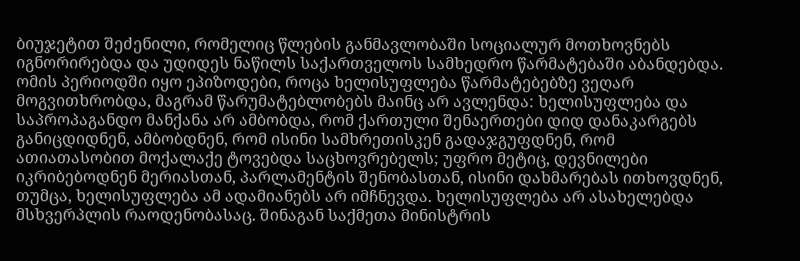ბიუჯეტით შეძენილი, რომელიც წლების განმავლობაში სოციალურ მოთხოვნებს იგნორირებდა და უდიდეს ნაწილს საქართველოს სამხედრო წარმატებაში აბანდებდა.
ომის პერიოდში იყო ეპიზოდები, როცა ხელისუფლება წარმატებებზე ვეღარ მოგვითხრობდა, მაგრამ წარუმატებლობებს მაინც არ ავლენდა: ხელისუფლება და საპროპაგანდო მანქანა არ ამბობდა, რომ ქართული შენაერთები დიდ დანაკარგებს განიცდიდნენ, ამბობდნენ, რომ ისინი სამხრეთისკენ გადაჯგუფდნენ, რომ ათიათასობით მოქალაქე ტოვებდა საცხოვრებელს; უფრო მეტიც, დევნილები იკრიბებოდნენ მერიასთან, პარლამენტის შენობასთან, ისინი დახმარებას ითხოვდნენ, თუმცა, ხელისუფლება ამ ადამიანებს არ იმჩნევდა. ხელისუფლება არ ასახელებდა მსხვერპლის რაოდენობასაც. შინაგან საქმეთა მინისტრის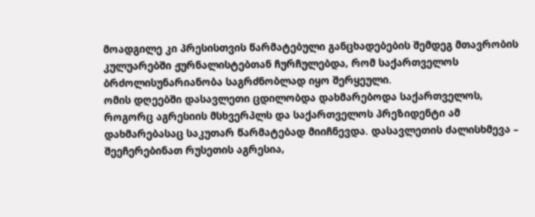მოადგილე კი პრესისთვის წარმატებული განცხადებების შემდეგ მთავრობის კულუარებში ჟურნალისტებთან ჩურჩულებდა, რომ საქართველოს ბრძოლისუნარიანობა საგრძნობლად იყო შერყეული.
ომის დღეებში დასავლეთი ცდილობდა დახმარებოდა საქართველოს, როგორც აგრესიის მსხვერპლს და საქართველოს პრეზიდენტი ამ დახმარებასაც საკუთარ წარმატებად მიიჩნევდა. დასავლეთის ძალისხმევა – შეეჩერებინათ რუსეთის აგრესია,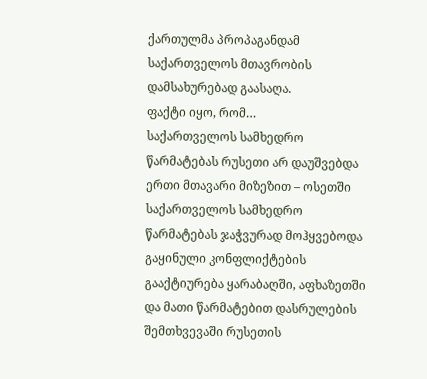ქართულმა პროპაგანდამ საქართველოს მთავრობის დამსახურებად გაასაღა.
ფაქტი იყო, რომ…
საქართველოს სამხედრო წარმატებას რუსეთი არ დაუშვებდა ერთი მთავარი მიზეზით – ოსეთში საქართველოს სამხედრო წარმატებას ჯაჭვურად მოჰყვებოდა გაყინული კონფლიქტების გააქტიურება ყარაბაღში, აფხაზეთში და მათი წარმატებით დასრულების შემთხვევაში რუსეთის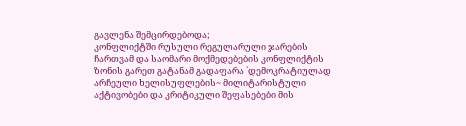გავლენა შემცირდებოდა;
კონფლიქტში რუსული რეგულარული ჯარების ჩართვამ და საომარი მოქმედებების კონფლიქტის ზონის გარეთ გატანამ გადაფარა `დემოკრატიულად არჩეული ხელისუფლების~ მილიტარისტული აქტივობები და კრიტიკული შეფასებები მის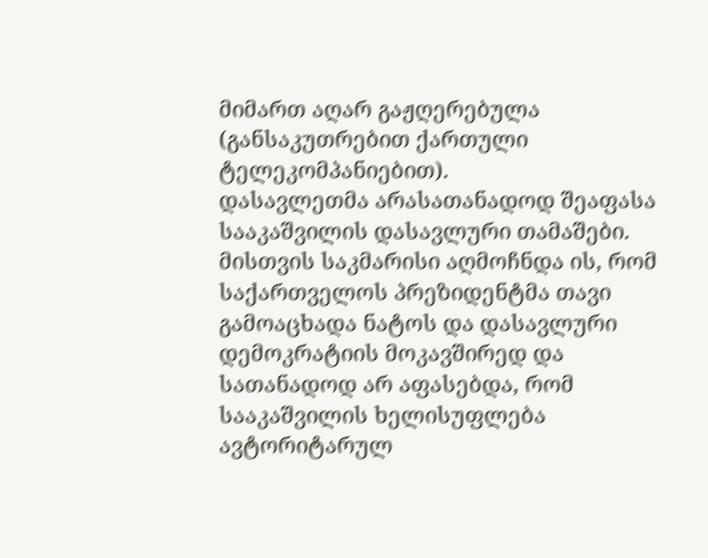მიმართ აღარ გაჟღერებულა (განსაკუთრებით ქართული ტელეკომპანიებით).
დასავლეთმა არასათანადოდ შეაფასა სააკაშვილის დასავლური თამაშები. მისთვის საკმარისი აღმოჩნდა ის, რომ საქართველოს პრეზიდენტმა თავი გამოაცხადა ნატოს და დასავლური დემოკრატიის მოკავშირედ და სათანადოდ არ აფასებდა, რომ სააკაშვილის ხელისუფლება ავტორიტარულ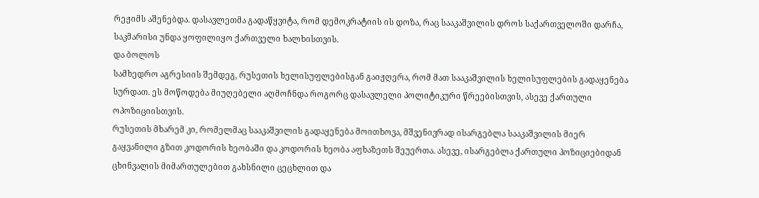რეჟიმს აშენებდა. დასავლეთმა გადაწყვიტა, რომ დემოკრატიის ის დოზა, რაც სააკაშვილის დროს საქართველოში დარჩა, საკმარისი უნდა ყოფილიყო ქართველი ხალხისთვის.
და ბოლოს
სამხედრო აგრესიის შემდეგ, რუსეთის ხელისუფლებისგან გაიჟღერა, რომ მათ სააკაშვილის ხელისუფლების გადაყენება სურდათ. ეს მოწოდება მიუღებელი აღმოჩნდა როგორც დასავლელი პოლიტიკური წრეებისთვის, ასევე ქართული ოპოზიციისთვის.
რუსეთის მხარემ კი, რომელმაც სააკაშვილის გადაყენება მოითხოვა, მშვენივრად ისარგებლა სააკაშვილის მიერ გაყვანილი გზით კოდორის ხეობაში და კოდორის ხეობა აფხაზეთს შეუერთა. ასევე, ისარგებლა ქართული პოზიციებიდან ცხინვალის მიმართულებით გახსნილი ცეცხლით და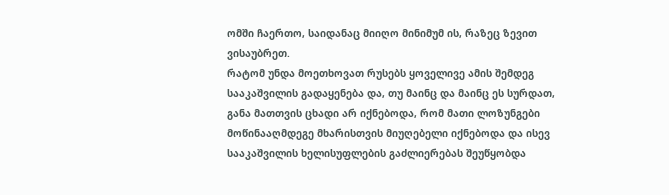ომში ჩაერთო, საიდანაც მიიღო მინიმუმ ის, რაზეც ზევით ვისაუბრეთ.
რატომ უნდა მოეთხოვათ რუსებს ყოველივე ამის შემდეგ სააკაშვილის გადაყენება და, თუ მაინც და მაინც ეს სურდათ, განა მათთვის ცხადი არ იქნებოდა, რომ მათი ლოზუნგები მოწინააღმდეგე მხარისთვის მიუღებელი იქნებოდა და ისევ სააკაშვილის ხელისუფლების გაძლიერებას შეუწყობდა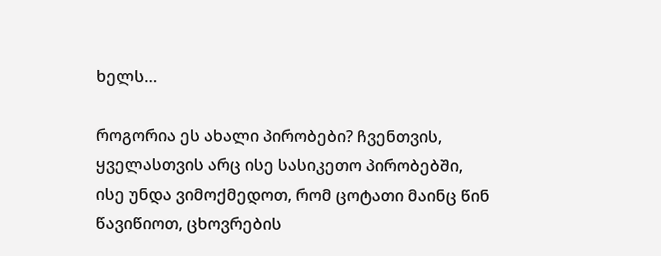ხელს…

როგორია ეს ახალი პირობები? ჩვენთვის, ყველასთვის არც ისე სასიკეთო პირობებში, ისე უნდა ვიმოქმედოთ, რომ ცოტათი მაინც წინ წავიწიოთ, ცხოვრების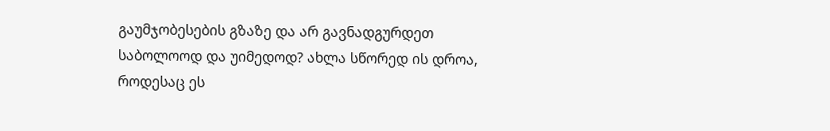გაუმჯობესების გზაზე და არ გავნადგურდეთ საბოლოოდ და უიმედოდ? ახლა სწორედ ის დროა, როდესაც ეს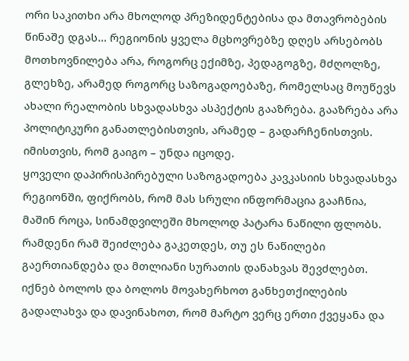ორი საკითხი არა მხოლოდ პრეზიდენტებისა და მთავრობების წინაშე დგას… რეგიონის ყველა მცხოვრებზე დღეს არსებობს მოთხოვნილება არა, როგორც ექიმზე, პედაგოგზე, მძღოლზე, გლეხზე, არამედ როგორც საზოგადოებაზე, რომელსაც მოუწევს ახალი რეალობის სხვადასხვა ასპექტის გააზრება. გააზრება არა პოლიტიკური განათლებისთვის, არამედ – გადარჩენისთვის. იმისთვის, რომ გაიგო – უნდა იცოდე.
ყოველი დაპირისპირებული საზოგადოება კავკასიის სხვადასხვა რეგიონში, ფიქრობს, რომ მას სრული ინფორმაცია გააჩნია, მაშინ როცა, სინამდვილეში მხოლოდ პატარა ნაწილი ფლობს. რამდენი რამ შეიძლება გაკეთდეს, თუ ეს ნაწილები გაერთიანდება და მთლიანი სურათის დანახვას შევძლებთ. იქნებ ბოლოს და ბოლოს მოვახერხოთ განხეთქილების გადალახვა და დავინახოთ, რომ მარტო ვერც ერთი ქვეყანა და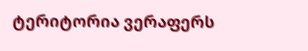ტერიტორია ვერაფერს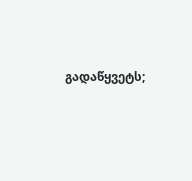გადაწყვეტს;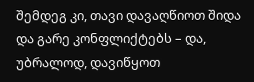შემდეგ კი, თავი დავაღწიოთ შიდა და გარე კონფლიქტებს – და, უბრალოდ, დავიწყოთ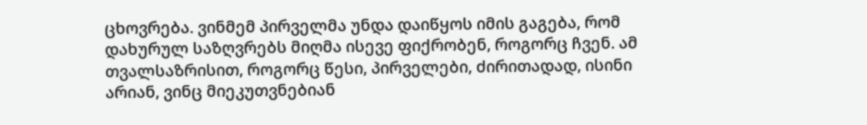ცხოვრება. ვინმემ პირველმა უნდა დაიწყოს იმის გაგება, რომ დახურულ საზღვრებს მიღმა ისევე ფიქრობენ, როგორც ჩვენ. ამ თვალსაზრისით, როგორც წესი, პირველები, ძირითადად, ისინი არიან, ვინც მიეკუთვნებიან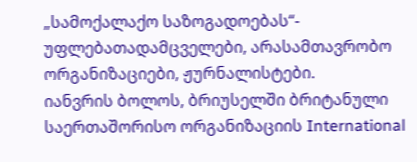„სამოქალაქო საზოგადოებას“- უფლებათადამცველები, არასამთავრობო ორგანიზაციები, ჟურნალისტები.
იანვრის ბოლოს, ბრიუსელში ბრიტანული საერთაშორისო ორგანიზაციის International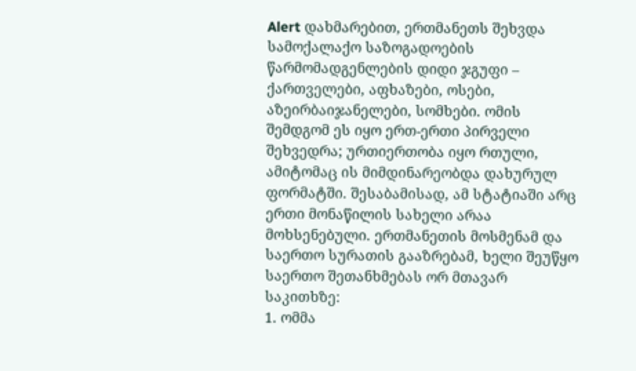Alert დახმარებით, ერთმანეთს შეხვდა სამოქალაქო საზოგადოების წარმომადგენლების დიდი ჯგუფი – ქართველები, აფხაზები, ოსები, აზეირბაიჯანელები, სომხები. ომის შემდგომ ეს იყო ერთ-ერთი პირველი შეხვედრა; ურთიერთობა იყო რთული, ამიტომაც ის მიმდინარეობდა დახურულ ფორმატში. შესაბამისად, ამ სტატიაში არც ერთი მონაწილის სახელი არაა მოხსენებული. ერთმანეთის მოსმენამ და საერთო სურათის გააზრებამ, ხელი შეუწყო საერთო შეთანხმებას ორ მთავარ საკითხზე:
1. ომმა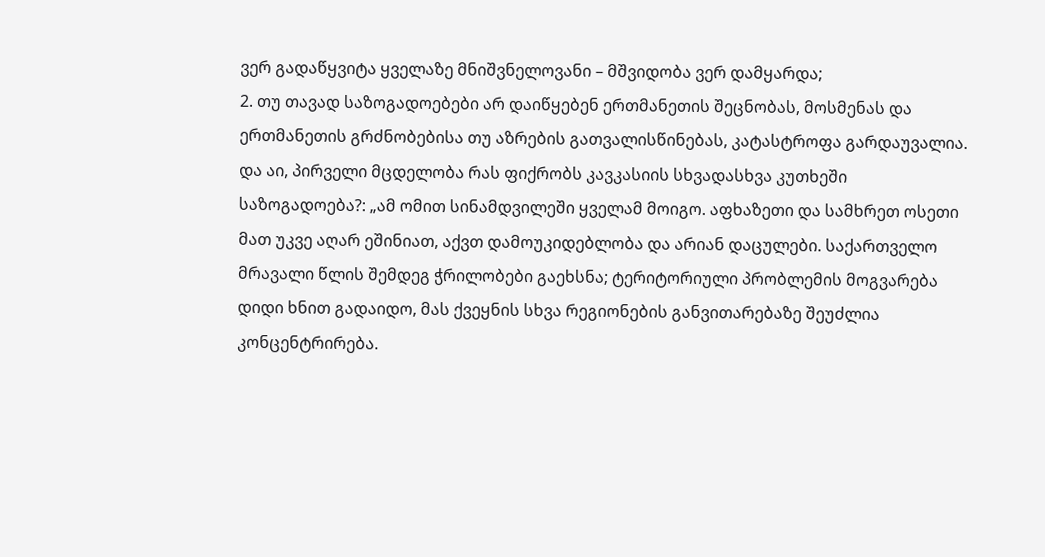ვერ გადაწყვიტა ყველაზე მნიშვნელოვანი – მშვიდობა ვერ დამყარდა;
2. თუ თავად საზოგადოებები არ დაიწყებენ ერთმანეთის შეცნობას, მოსმენას და ერთმანეთის გრძნობებისა თუ აზრების გათვალისწინებას, კატასტროფა გარდაუვალია.
და აი, პირველი მცდელობა რას ფიქრობს კავკასიის სხვადასხვა კუთხეში საზოგადოება?: „ამ ომით სინამდვილეში ყველამ მოიგო. აფხაზეთი და სამხრეთ ოსეთი მათ უკვე აღარ ეშინიათ, აქვთ დამოუკიდებლობა და არიან დაცულები. საქართველო მრავალი წლის შემდეგ ჭრილობები გაეხსნა; ტერიტორიული პრობლემის მოგვარება დიდი ხნით გადაიდო, მას ქვეყნის სხვა რეგიონების განვითარებაზე შეუძლია კონცენტრირება.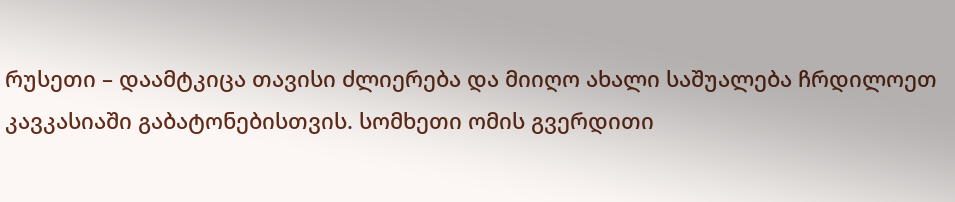რუსეთი – დაამტკიცა თავისი ძლიერება და მიიღო ახალი საშუალება ჩრდილოეთ კავკასიაში გაბატონებისთვის. სომხეთი ომის გვერდითი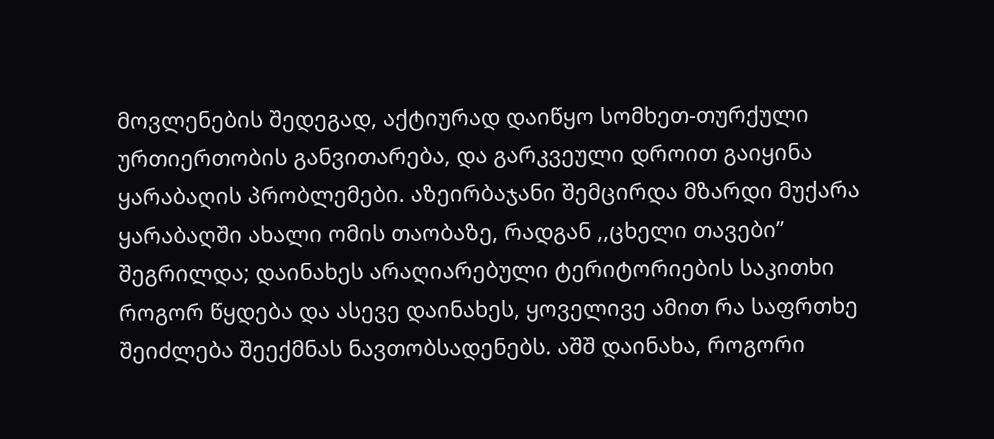მოვლენების შედეგად, აქტიურად დაიწყო სომხეთ-თურქული ურთიერთობის განვითარება, და გარკვეული დროით გაიყინა ყარაბაღის პრობლემები. აზეირბაჯანი შემცირდა მზარდი მუქარა ყარაბაღში ახალი ომის თაობაზე, რადგან ,,ცხელი თავები’’ შეგრილდა; დაინახეს არაღიარებული ტერიტორიების საკითხი როგორ წყდება და ასევე დაინახეს, ყოველივე ამით რა საფრთხე შეიძლება შეექმნას ნავთობსადენებს. აშშ დაინახა, როგორი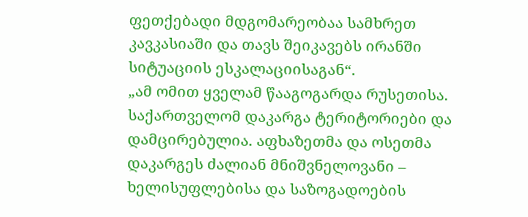ფეთქებადი მდგომარეობაა სამხრეთ კავკასიაში და თავს შეიკავებს ირანში სიტუაციის ესკალაციისაგან“.
„ამ ომით ყველამ წააგოგარდა რუსეთისა. საქართველომ დაკარგა ტერიტორიები და დამცირებულია. აფხაზეთმა და ოსეთმა დაკარგეს ძალიან მნიშვნელოვანი – ხელისუფლებისა და საზოგადოების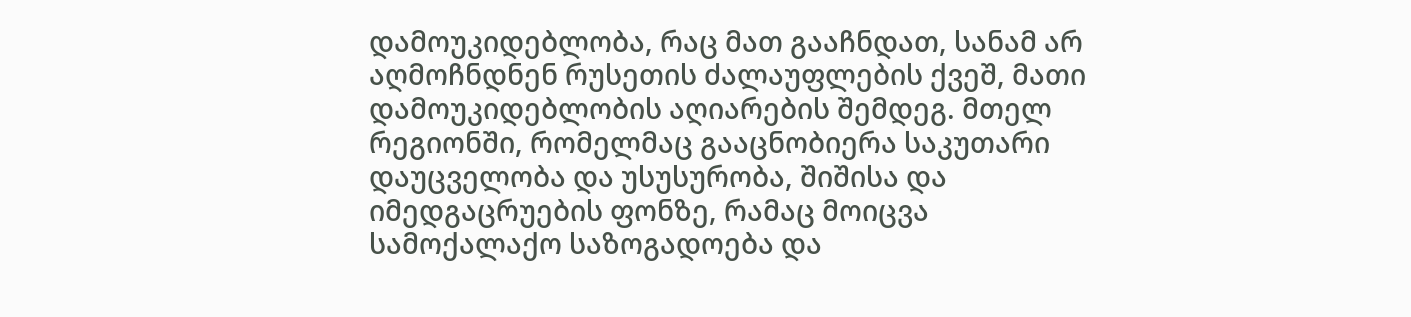დამოუკიდებლობა, რაც მათ გააჩნდათ, სანამ არ აღმოჩნდნენ რუსეთის ძალაუფლების ქვეშ, მათი დამოუკიდებლობის აღიარების შემდეგ. მთელ რეგიონში, რომელმაც გააცნობიერა საკუთარი დაუცველობა და უსუსურობა, შიშისა და იმედგაცრუების ფონზე, რამაც მოიცვა სამოქალაქო საზოგადოება და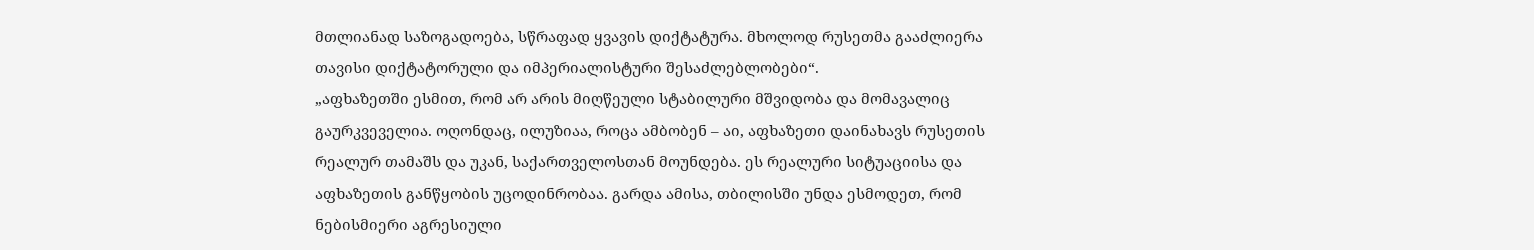მთლიანად საზოგადოება, სწრაფად ყვავის დიქტატურა. მხოლოდ რუსეთმა გააძლიერა თავისი დიქტატორული და იმპერიალისტური შესაძლებლობები“.
„აფხაზეთში ესმით, რომ არ არის მიღწეული სტაბილური მშვიდობა და მომავალიც გაურკვეველია. ოღონდაც, ილუზიაა, როცა ამბობენ – აი, აფხაზეთი დაინახავს რუსეთის რეალურ თამაშს და უკან, საქართველოსთან მოუნდება. ეს რეალური სიტუაციისა და აფხაზეთის განწყობის უცოდინრობაა. გარდა ამისა, თბილისში უნდა ესმოდეთ, რომ ნებისმიერი აგრესიული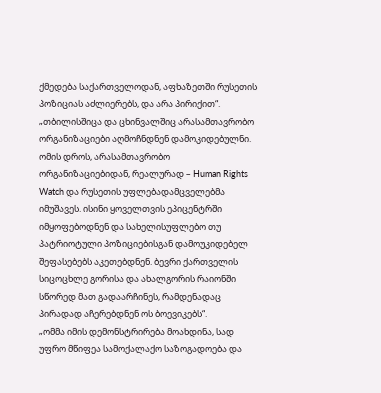ქმედება საქართველოდან, აფხაზეთში რუსეთის პოზიციას აძლიერებს, და არა პირიქით“.
„თბილისშიცა და ცხინვალშიც არასამთავრობო ორგანიზაციები აღმოჩნდნენ დამოკიდებულნი. ომის დროს, არასამთავრობო ორგანიზაციებიდან, რეალურად – Human Rights Watch და რუსეთის უფლებადამცველებმა იმუშავეს. ისინი ყოველთვის ეპიცენტრში იმყოფებოდნენ და სახელისუფლებო თუ პატრიოტული პოზიციებისგან დამოუკიდებელ შეფასებებს აკეთებდნენ. ბევრი ქართველის სიცოცხლე გორისა და ახალგორის რაიონში სწორედ მათ გადაარჩინეს, რამდენადაც პირადად აჩერებდნენ ოს ბოევიკებს“.
„ომმა იმის დემონსტრირება მოახდინა, სად უფრო მწიფეა სამოქალაქო საზოგადოება და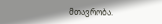მთავრობა.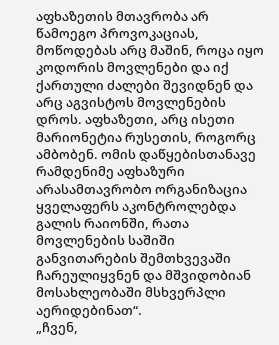აფხაზეთის მთავრობა არ წამოეგო პროვოკაციას, მოწოდებას არც მაშინ, როცა იყო კოდორის მოვლენები და იქ ქართული ძალები შევიდნენ და არც აგვისტოს მოვლენების დროს. აფხაზეთი, არც ისეთი მარიონეტია რუსეთის, როგორც ამბობენ. ომის დაწყებისთანავე რამდენიმე აფხაზური არასამთავრობო ორგანიზაცია ყველაფერს აკონტროლებდა გალის რაიონში, რათა მოვლენების საშიში განვითარების შემთხვევაში ჩარეულიყვნენ და მშვიდობიან მოსახლეობაში მსხვერპლი აერიდებინათ“.
„ჩვენ,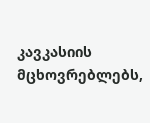კავკასიის მცხოვრებლებს,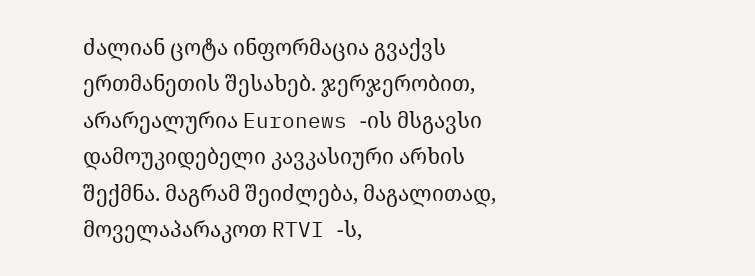ძალიან ცოტა ინფორმაცია გვაქვს ერთმანეთის შესახებ. ჯერჯერობით, არარეალურია Euronews -ის მსგავსი დამოუკიდებელი კავკასიური არხის შექმნა. მაგრამ შეიძლება, მაგალითად, მოველაპარაკოთ RTVI -ს,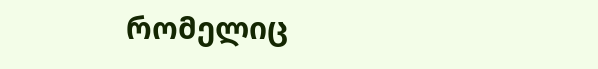რომელიც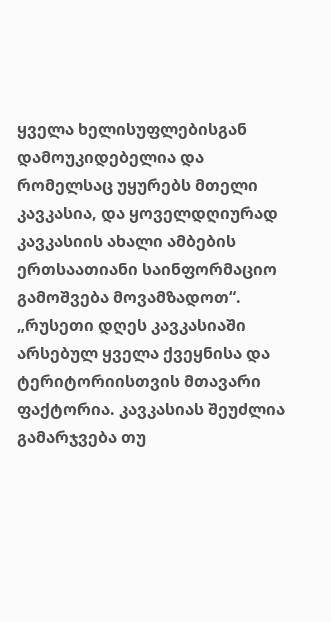ყველა ხელისუფლებისგან დამოუკიდებელია და რომელსაც უყურებს მთელი კავკასია, და ყოველდღიურად კავკასიის ახალი ამბების ერთსაათიანი საინფორმაციო გამოშვება მოვამზადოთ“.
„რუსეთი დღეს კავკასიაში არსებულ ყველა ქვეყნისა და ტერიტორიისთვის მთავარი ფაქტორია. კავკასიას შეუძლია გამარჯვება თუ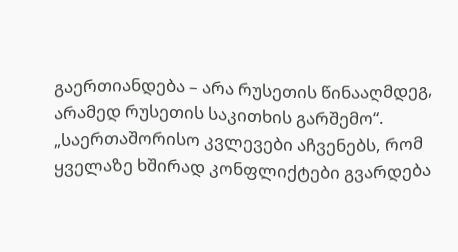გაერთიანდება – არა რუსეთის წინააღმდეგ, არამედ რუსეთის საკითხის გარშემო“. „საერთაშორისო კვლევები აჩვენებს, რომ ყველაზე ხშირად კონფლიქტები გვარდება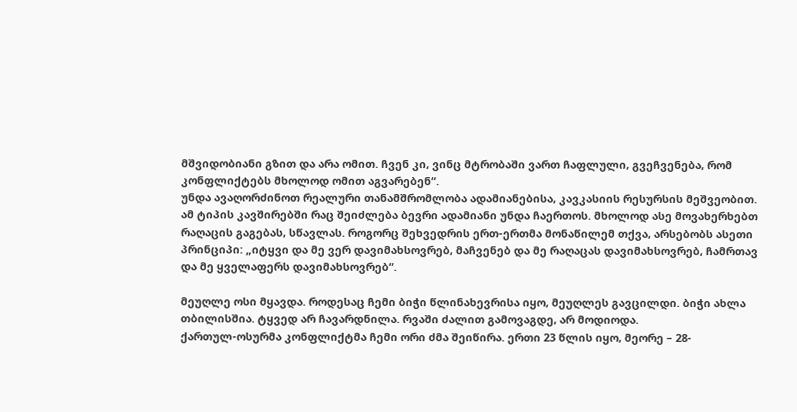მშვიდობიანი გზით და არა ომით. ჩვენ კი, ვინც მტრობაში ვართ ჩაფლული, გვეჩვენება, რომ კონფლიქტებს მხოლოდ ომით აგვარებენ“.
უნდა ავაღორძინოთ რეალური თანამშრომლობა ადამიანებისა, კავკასიის რესურსის მეშვეობით. ამ ტიპის კავშირებში რაც შეიძლება ბევრი ადამიანი უნდა ჩაერთოს. მხოლოდ ასე მოვახერხებთ რაღაცის გაგებას, სწავლას. როგორც შეხვედრის ერთ-ერთმა მონაწილემ თქვა, არსებობს ასეთი პრინციპი: „იტყვი და მე ვერ დავიმახსოვრებ, მაჩვენებ და მე რაღაცას დავიმახსოვრებ, ჩამრთავ და მე ყველაფერს დავიმახსოვრებ“.

მეუღლე ოსი მყავდა. როდესაც ჩემი ბიჭი წლინახევრისა იყო, მეუღლეს გავცილდი. ბიჭი ახლა თბილისშია. ტყვედ არ ჩავარდნილა. რვაში ძალით გამოვაგდე, არ მოდიოდა.
ქართულ-ოსურმა კონფლიქტმა ჩემი ორი ძმა შეიწირა. ერთი 23 წლის იყო, მეორე – 28-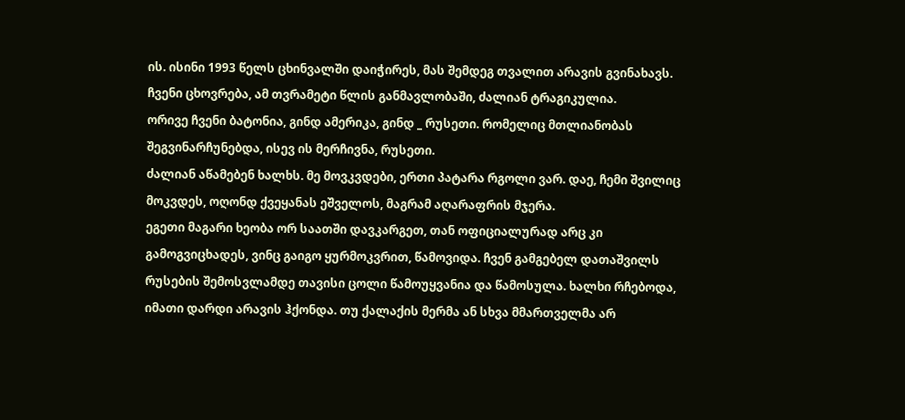ის. ისინი 1993 წელს ცხინვალში დაიჭირეს, მას შემდეგ თვალით არავის გვინახავს.
ჩვენი ცხოვრება, ამ თვრამეტი წლის განმავლობაში, ძალიან ტრაგიკულია.
ორივე ჩვენი ბატონია, გინდ ამერიკა, გინდ _ რუსეთი. რომელიც მთლიანობას შეგვინარჩუნებდა, ისევ ის მერჩივნა, რუსეთი.
ძალიან აწამებენ ხალხს. მე მოვკვდები, ერთი პატარა რგოლი ვარ. დაე, ჩემი შვილიც მოკვდეს, ოღონდ ქვეყანას ეშველოს, მაგრამ აღარაფრის მჯერა.
ეგეთი მაგარი ხეობა ორ საათში დავკარგეთ, თან ოფიციალურად არც კი გამოგვიცხადეს, ვინც გაიგო ყურმოკვრით, წამოვიდა. ჩვენ გამგებელ დათაშვილს რუსების შემოსვლამდე თავისი ცოლი წამოუყვანია და წამოსულა. ხალხი რჩებოდა, იმათი დარდი არავის ჰქონდა. თუ ქალაქის მერმა ან სხვა მმართველმა არ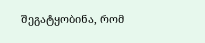შეგატყობინა, რომ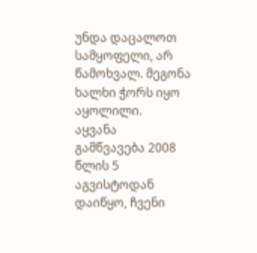უნდა დაცალოთ სამყოფელი, არ წამოხვალ. მეგონა ხალხი ჭორს იყო აყოლილი.
აყვანა
გამწვავება 2008 წლის 5 აგვისტოდან დაიწყო, ჩვენი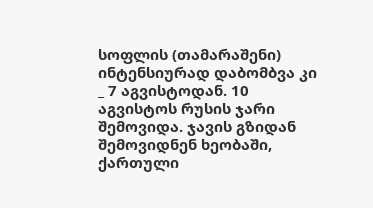სოფლის (თამარაშენი) ინტენსიურად დაბომბვა კი _ 7 აგვისტოდან. 10 აგვისტოს რუსის ჯარი შემოვიდა. ჯავის გზიდან შემოვიდნენ ხეობაში, ქართული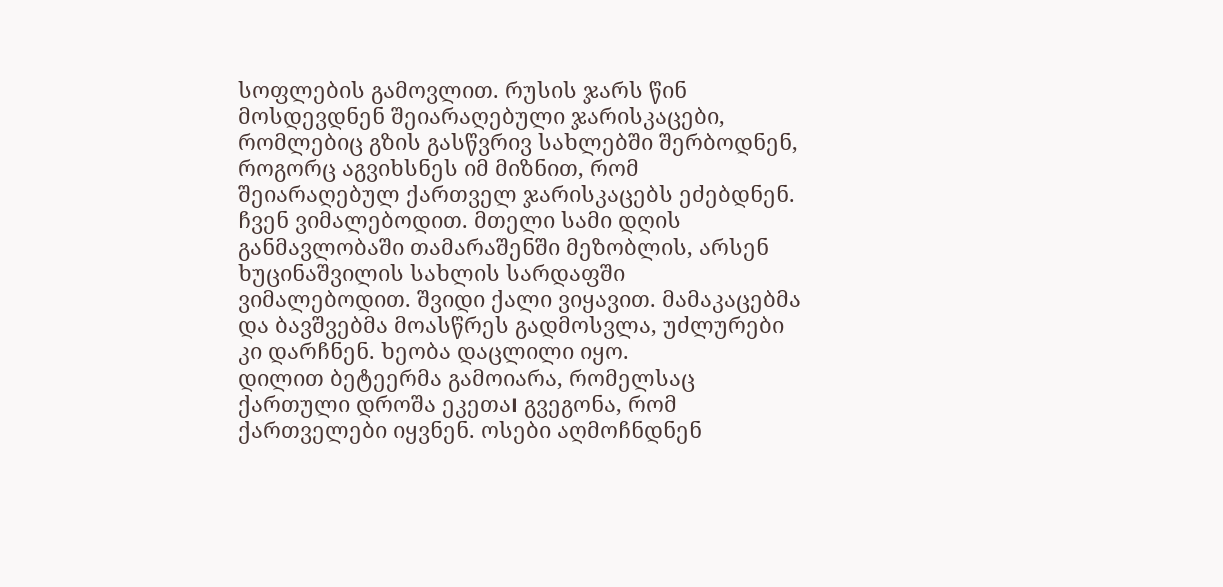სოფლების გამოვლით. რუსის ჯარს წინ მოსდევდნენ შეიარაღებული ჯარისკაცები, რომლებიც გზის გასწვრივ სახლებში შერბოდნენ, როგორც აგვიხსნეს იმ მიზნით, რომ შეიარაღებულ ქართველ ჯარისკაცებს ეძებდნენ.
ჩვენ ვიმალებოდით. მთელი სამი დღის განმავლობაში თამარაშენში მეზობლის, არსენ ხუცინაშვილის სახლის სარდაფში ვიმალებოდით. შვიდი ქალი ვიყავით. მამაკაცებმა და ბავშვებმა მოასწრეს გადმოსვლა, უძლურები კი დარჩნენ. ხეობა დაცლილი იყო.
დილით ბეტეერმა გამოიარა, რომელსაც ქართული დროშა ეკეთა। გვეგონა, რომ ქართველები იყვნენ. ოსები აღმოჩნდნენ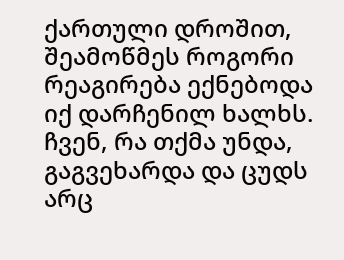ქართული დროშით, შეამოწმეს როგორი რეაგირება ექნებოდა იქ დარჩენილ ხალხს. ჩვენ, რა თქმა უნდა, გაგვეხარდა და ცუდს არც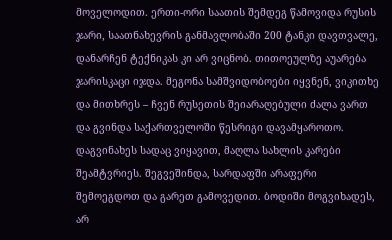მოველოდით. ერთი-ორი საათის შემდეგ წამოვიდა რუსის ჯარი, საათნახევრის განმავლობაში 200 ტანკი დავთვალე, დანარჩენ ტექნიკას კი არ ვიცნობ. თითოეულზე აუარება ჯარისკაცი იჯდა. მეგონა სამშვიდობოები იყვნენ, ვიკითხე და მითხრეს – ჩვენ რუსეთის შეიარაღებული ძალა ვართ და გვინდა საქართველოში წესრიგი დავამყაროთო.
დაგვინახეს სადაც ვიყავით, მაღლა სახლის კარები შეამტვრიეს. შეგვეშინდა, სარდაფში არაფერი შემოეგდოთ და გარეთ გამოვედით. ბოდიში მოგვიხადეს, არ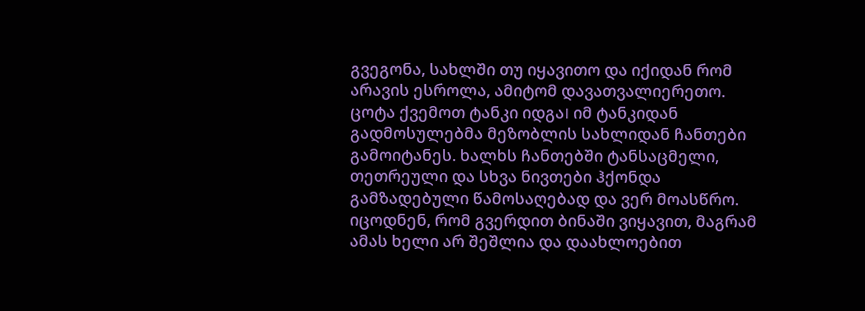გვეგონა, სახლში თუ იყავითო და იქიდან რომ არავის ესროლა, ამიტომ დავათვალიერეთო.
ცოტა ქვემოთ ტანკი იდგა। იმ ტანკიდან გადმოსულებმა მეზობლის სახლიდან ჩანთები გამოიტანეს. ხალხს ჩანთებში ტანსაცმელი, თეთრეული და სხვა ნივთები ჰქონდა გამზადებული წამოსაღებად და ვერ მოასწრო.
იცოდნენ, რომ გვერდით ბინაში ვიყავით, მაგრამ ამას ხელი არ შეშლია და დაახლოებით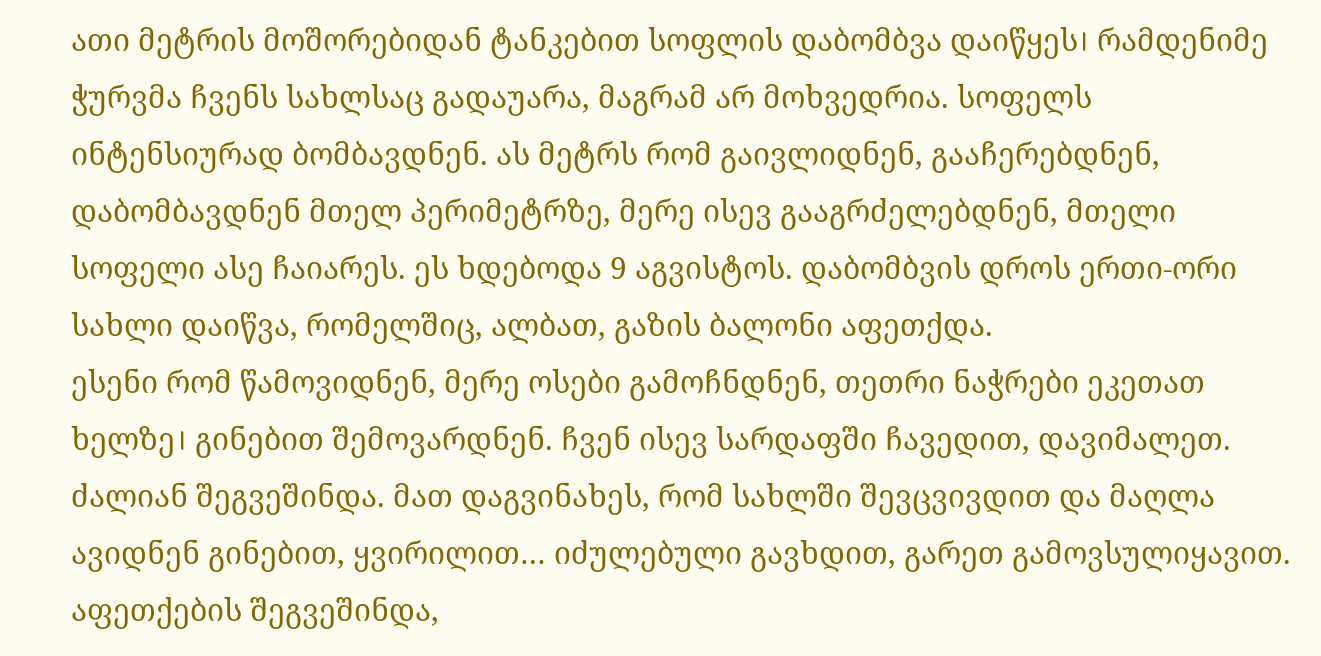ათი მეტრის მოშორებიდან ტანკებით სოფლის დაბომბვა დაიწყეს। რამდენიმე ჭურვმა ჩვენს სახლსაც გადაუარა, მაგრამ არ მოხვედრია. სოფელს ინტენსიურად ბომბავდნენ. ას მეტრს რომ გაივლიდნენ, გააჩერებდნენ, დაბომბავდნენ მთელ პერიმეტრზე, მერე ისევ გააგრძელებდნენ, მთელი სოფელი ასე ჩაიარეს. ეს ხდებოდა 9 აგვისტოს. დაბომბვის დროს ერთი-ორი სახლი დაიწვა, რომელშიც, ალბათ, გაზის ბალონი აფეთქდა.
ესენი რომ წამოვიდნენ, მერე ოსები გამოჩნდნენ, თეთრი ნაჭრები ეკეთათ ხელზე। გინებით შემოვარდნენ. ჩვენ ისევ სარდაფში ჩავედით, დავიმალეთ. ძალიან შეგვეშინდა. მათ დაგვინახეს, რომ სახლში შევცვივდით და მაღლა ავიდნენ გინებით, ყვირილით… იძულებული გავხდით, გარეთ გამოვსულიყავით. აფეთქების შეგვეშინდა,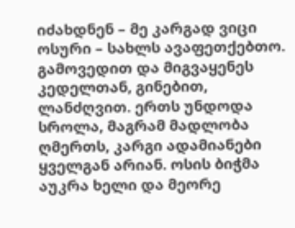იძახდნენ – მე კარგად ვიცი ოსური – სახლს ავაფეთქებთო. გამოვედით და მიგვაყენეს კედელთან, გინებით, ლანძღვით. ერთს უნდოდა სროლა, მაგრამ მადლობა ღმერთს, კარგი ადამიანები ყველგან არიან. ოსის ბიჭმა აუკრა ხელი და მეორე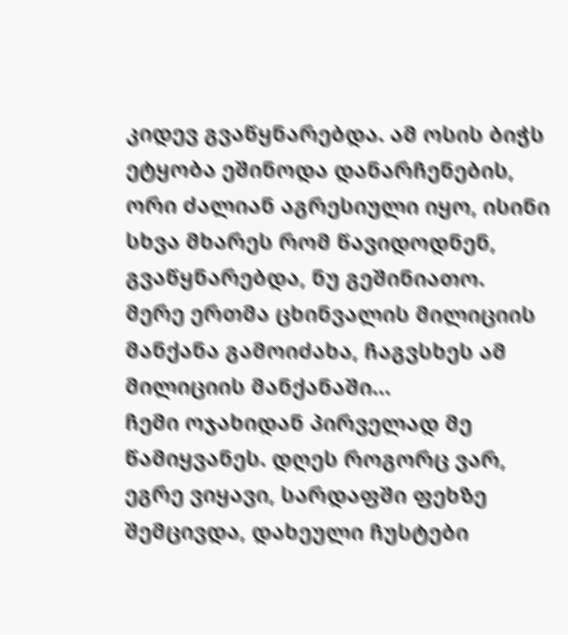კიდევ გვაწყნარებდა. ამ ოსის ბიჭს ეტყობა ეშინოდა დანარჩენების, ორი ძალიან აგრესიული იყო, ისინი სხვა მხარეს რომ წავიდოდნენ, გვაწყნარებდა, ნუ გეშინიათო.
მერე ერთმა ცხინვალის მილიციის მანქანა გამოიძახა, ჩაგვსხეს ამ მილიციის მანქანაში…
ჩემი ოჯახიდან პირველად მე წამიყვანეს. დღეს როგორც ვარ, ეგრე ვიყავი, სარდაფში ფეხზე შემცივდა, დახეული ჩუსტები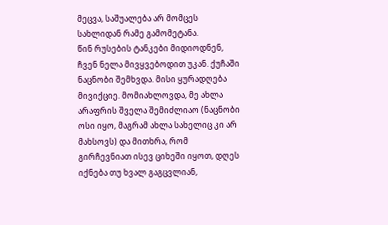მეცვა, საშუალება არ მომცეს სახლიდან რამე გამომეტანა.
წინ რუსების ტანკები მიდიოდნენ, ჩვენ ნელა მივყვებოდით უკან. ქუჩაში ნაცნობი შემხვდა. მისი ყურადღება მივიქციე. მომიახლოვდა, მე ახლა არაფრის შველა შემიძლიაო (ნაცნობი ოსი იყო, მაგრამ ახლა სახელიც კი არ მახსოვს) და მითხრა, რომ გირჩევნიათ ისევ ციხეში იყოთ, დღეს იქნება თუ ხვალ გაგცვლიან,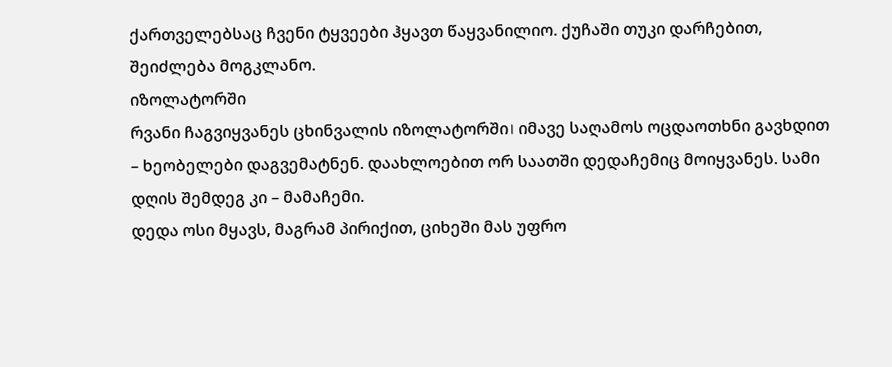ქართველებსაც ჩვენი ტყვეები ჰყავთ წაყვანილიო. ქუჩაში თუკი დარჩებით, შეიძლება მოგკლანო.
იზოლატორში
რვანი ჩაგვიყვანეს ცხინვალის იზოლატორში। იმავე საღამოს ოცდაოთხნი გავხდით – ხეობელები დაგვემატნენ. დაახლოებით ორ საათში დედაჩემიც მოიყვანეს. სამი დღის შემდეგ კი – მამაჩემი.
დედა ოსი მყავს, მაგრამ პირიქით, ციხეში მას უფრო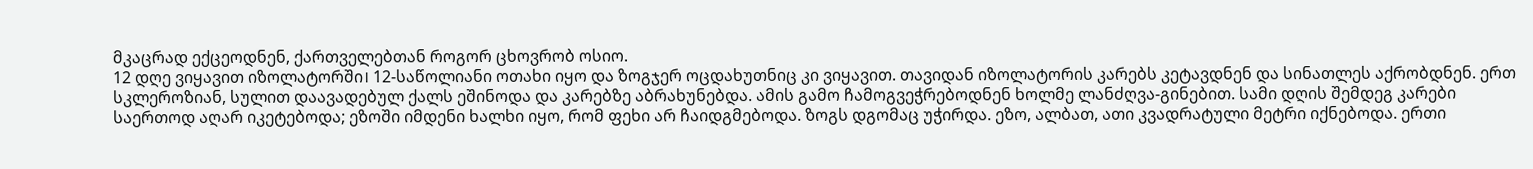მკაცრად ექცეოდნენ, ქართველებთან როგორ ცხოვრობ ოსიო.
12 დღე ვიყავით იზოლატორში। 12-საწოლიანი ოთახი იყო და ზოგჯერ ოცდახუთნიც კი ვიყავით. თავიდან იზოლატორის კარებს კეტავდნენ და სინათლეს აქრობდნენ. ერთ სკლეროზიან, სულით დაავადებულ ქალს ეშინოდა და კარებზე აბრახუნებდა. ამის გამო ჩამოგვეჭრებოდნენ ხოლმე ლანძღვა-გინებით. სამი დღის შემდეგ კარები საერთოდ აღარ იკეტებოდა; ეზოში იმდენი ხალხი იყო, რომ ფეხი არ ჩაიდგმებოდა. ზოგს დგომაც უჭირდა. ეზო, ალბათ, ათი კვადრატული მეტრი იქნებოდა. ერთი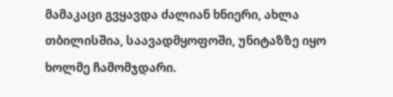მამაკაცი გვყავდა ძალიან ხნიერი, ახლა თბილისშია, საავადმყოფოში, უნიტაზზე იყო ხოლმე ჩამომჯდარი.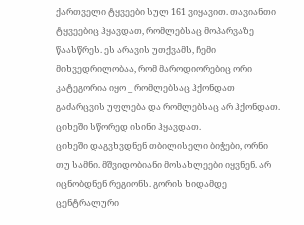ქართველი ტყვეები სულ 161 ვიყავით. თავიანთი ტყვეებიც ჰყავდათ, რომლებსაც მოპარვაზე წაასწრეს. ეს არავის უთქვამს, ჩემი მიხვედრილობაა, რომ მაროდიორებიც ორი კატეგორია იყო _ რომლებსაც ჰქონდათ გაძარცვის უფლება და რომლებსაც არ ჰქონდათ. ციხეში სწორედ ისინი ჰყავდათ.
ციხეში დაგვხვდნენ თბილისელი ბიჭები, ორნი თუ სამნი. მშვიდობიანი მოსახლეები იყვნენ. არ იცნობდნენ რეგიონს. გორის ხიდამდე ცენტრალური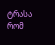ტრასა რომ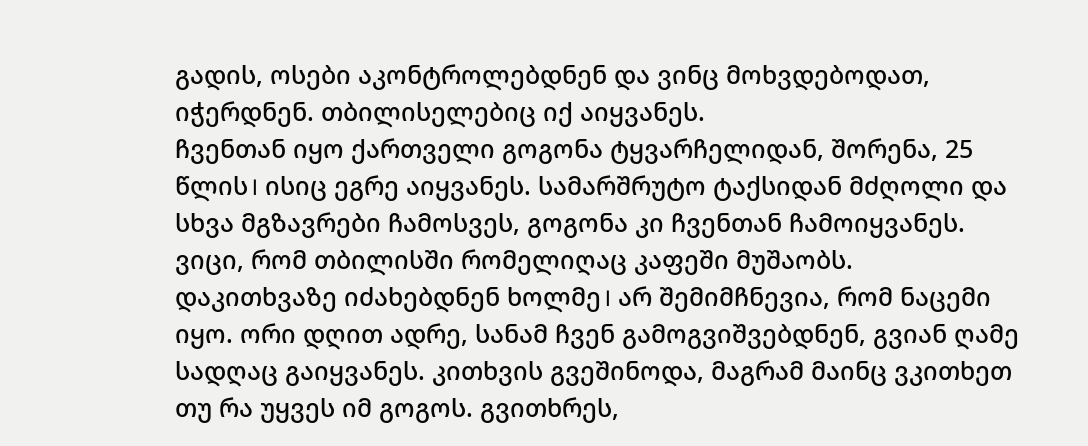გადის, ოსები აკონტროლებდნენ და ვინც მოხვდებოდათ, იჭერდნენ. თბილისელებიც იქ აიყვანეს.
ჩვენთან იყო ქართველი გოგონა ტყვარჩელიდან, შორენა, 25 წლის। ისიც ეგრე აიყვანეს. სამარშრუტო ტაქსიდან მძღოლი და სხვა მგზავრები ჩამოსვეს, გოგონა კი ჩვენთან ჩამოიყვანეს. ვიცი, რომ თბილისში რომელიღაც კაფეში მუშაობს.
დაკითხვაზე იძახებდნენ ხოლმე। არ შემიმჩნევია, რომ ნაცემი იყო. ორი დღით ადრე, სანამ ჩვენ გამოგვიშვებდნენ, გვიან ღამე სადღაც გაიყვანეს. კითხვის გვეშინოდა, მაგრამ მაინც ვკითხეთ თუ რა უყვეს იმ გოგოს. გვითხრეს,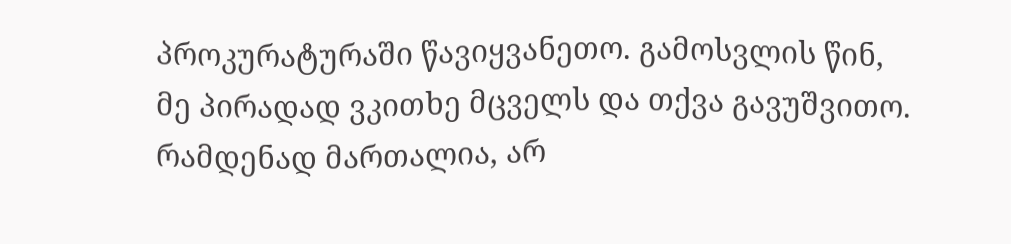პროკურატურაში წავიყვანეთო. გამოსვლის წინ, მე პირადად ვკითხე მცველს და თქვა გავუშვითო. რამდენად მართალია, არ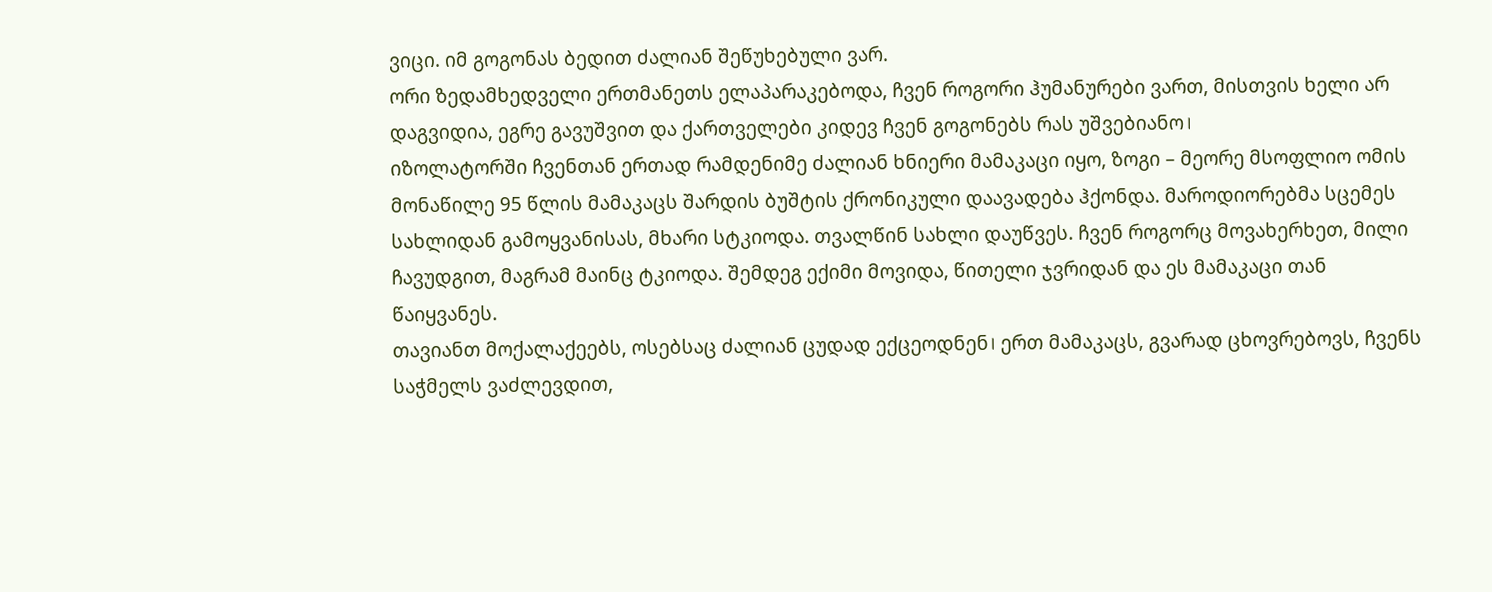ვიცი. იმ გოგონას ბედით ძალიან შეწუხებული ვარ.
ორი ზედამხედველი ერთმანეთს ელაპარაკებოდა, ჩვენ როგორი ჰუმანურები ვართ, მისთვის ხელი არ დაგვიდია, ეგრე გავუშვით და ქართველები კიდევ ჩვენ გოგონებს რას უშვებიანო।
იზოლატორში ჩვენთან ერთად რამდენიმე ძალიან ხნიერი მამაკაცი იყო, ზოგი – მეორე მსოფლიო ომის მონაწილე 95 წლის მამაკაცს შარდის ბუშტის ქრონიკული დაავადება ჰქონდა. მაროდიორებმა სცემეს სახლიდან გამოყვანისას, მხარი სტკიოდა. თვალწინ სახლი დაუწვეს. ჩვენ როგორც მოვახერხეთ, მილი ჩავუდგით, მაგრამ მაინც ტკიოდა. შემდეგ ექიმი მოვიდა, წითელი ჯვრიდან და ეს მამაკაცი თან წაიყვანეს.
თავიანთ მოქალაქეებს, ოსებსაც ძალიან ცუდად ექცეოდნენ। ერთ მამაკაცს, გვარად ცხოვრებოვს, ჩვენს საჭმელს ვაძლევდით,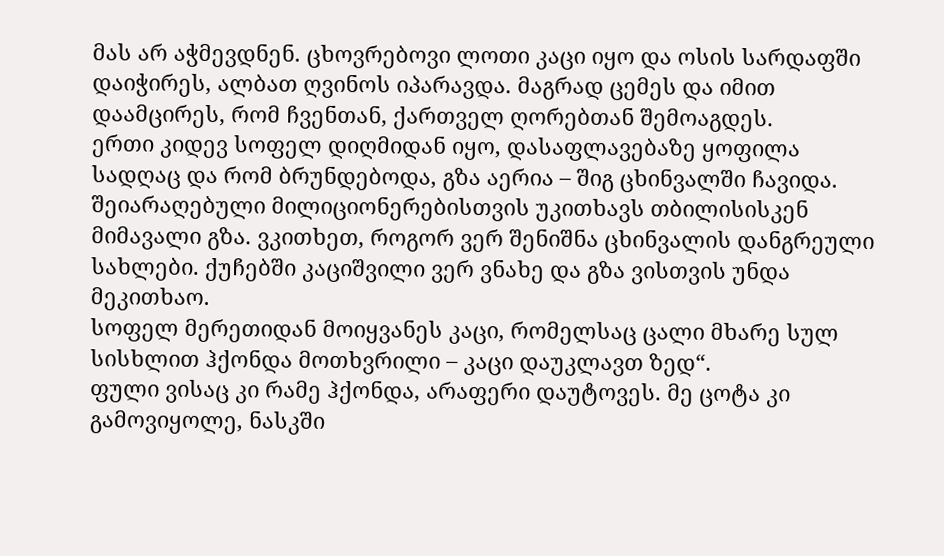მას არ აჭმევდნენ. ცხოვრებოვი ლოთი კაცი იყო და ოსის სარდაფში დაიჭირეს, ალბათ ღვინოს იპარავდა. მაგრად ცემეს და იმით დაამცირეს, რომ ჩვენთან, ქართველ ღორებთან შემოაგდეს.
ერთი კიდევ სოფელ დიღმიდან იყო, დასაფლავებაზე ყოფილა სადღაც და რომ ბრუნდებოდა, გზა აერია – შიგ ცხინვალში ჩავიდა. შეიარაღებული მილიციონერებისთვის უკითხავს თბილისისკენ მიმავალი გზა. ვკითხეთ, როგორ ვერ შენიშნა ცხინვალის დანგრეული სახლები. ქუჩებში კაციშვილი ვერ ვნახე და გზა ვისთვის უნდა მეკითხაო.
სოფელ მერეთიდან მოიყვანეს კაცი, რომელსაც ცალი მხარე სულ სისხლით ჰქონდა მოთხვრილი – კაცი დაუკლავთ ზედ“.
ფული ვისაც კი რამე ჰქონდა, არაფერი დაუტოვეს. მე ცოტა კი გამოვიყოლე, ნასკში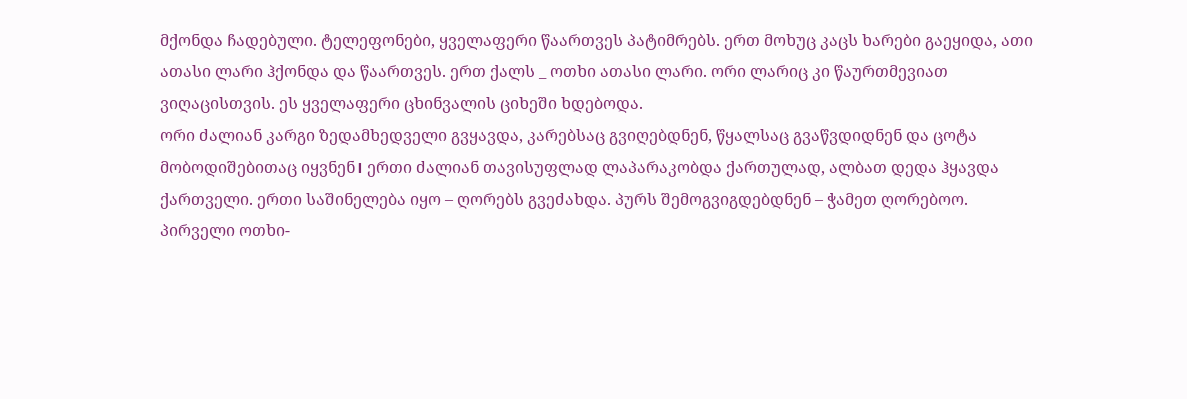მქონდა ჩადებული. ტელეფონები, ყველაფერი წაართვეს პატიმრებს. ერთ მოხუც კაცს ხარები გაეყიდა, ათი ათასი ლარი ჰქონდა და წაართვეს. ერთ ქალს _ ოთხი ათასი ლარი. ორი ლარიც კი წაურთმევიათ ვიღაცისთვის. ეს ყველაფერი ცხინვალის ციხეში ხდებოდა.
ორი ძალიან კარგი ზედამხედველი გვყავდა, კარებსაც გვიღებდნენ, წყალსაც გვაწვდიდნენ და ცოტა მობოდიშებითაც იყვნენ। ერთი ძალიან თავისუფლად ლაპარაკობდა ქართულად, ალბათ დედა ჰყავდა ქართველი. ერთი საშინელება იყო – ღორებს გვეძახდა. პურს შემოგვიგდებდნენ – ჭამეთ ღორებოო. პირველი ოთხი-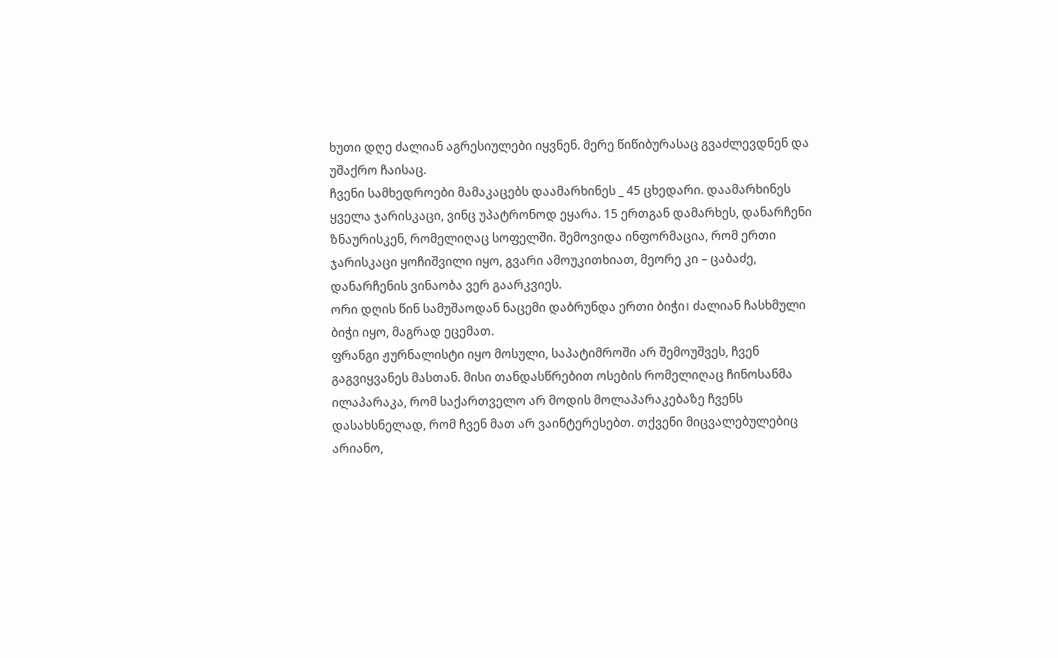ხუთი დღე ძალიან აგრესიულები იყვნენ. მერე წიწიბურასაც გვაძლევდნენ და უშაქრო ჩაისაც.
ჩვენი სამხედროები მამაკაცებს დაამარხინეს _ 45 ცხედარი. დაამარხინეს ყველა ჯარისკაცი, ვინც უპატრონოდ ეყარა. 15 ერთგან დამარხეს, დანარჩენი ზნაურისკენ, რომელიღაც სოფელში. შემოვიდა ინფორმაცია, რომ ერთი ჯარისკაცი ყოჩიშვილი იყო, გვარი ამოუკითხიათ, მეორე კი – ცაბაძე, დანარჩენის ვინაობა ვერ გაარკვიეს.
ორი დღის წინ სამუშაოდან ნაცემი დაბრუნდა ერთი ბიჭი। ძალიან ჩასხმული ბიჭი იყო, მაგრად ეცემათ.
ფრანგი ჟურნალისტი იყო მოსული, საპატიმროში არ შემოუშვეს, ჩვენ გაგვიყვანეს მასთან. მისი თანდასწრებით ოსების რომელიღაც ჩინოსანმა ილაპარაკა, რომ საქართველო არ მოდის მოლაპარაკებაზე ჩვენს დასახსნელად, რომ ჩვენ მათ არ ვაინტერესებთ. თქვენი მიცვალებულებიც არიანო,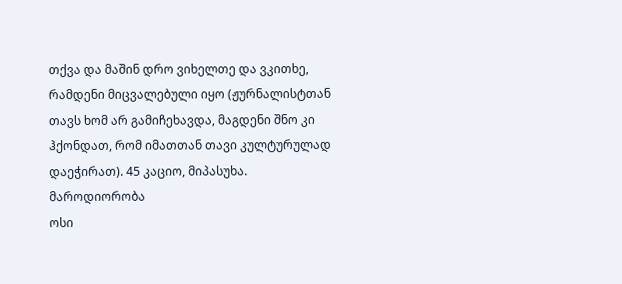თქვა და მაშინ დრო ვიხელთე და ვკითხე, რამდენი მიცვალებული იყო (ჟურნალისტთან თავს ხომ არ გამიჩეხავდა, მაგდენი შნო კი ჰქონდათ, რომ იმათთან თავი კულტურულად დაეჭირათ). 45 კაციო, მიპასუხა.
მაროდიორობა
ოსი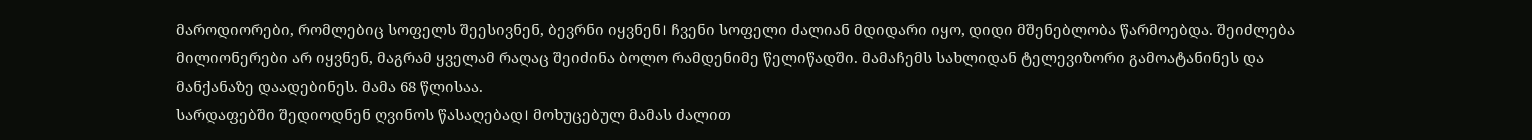მაროდიორები, რომლებიც სოფელს შეესივნენ, ბევრნი იყვნენ। ჩვენი სოფელი ძალიან მდიდარი იყო, დიდი მშენებლობა წარმოებდა. შეიძლება მილიონერები არ იყვნენ, მაგრამ ყველამ რაღაც შეიძინა ბოლო რამდენიმე წელიწადში. მამაჩემს სახლიდან ტელევიზორი გამოატანინეს და მანქანაზე დაადებინეს. მამა 68 წლისაა.
სარდაფებში შედიოდნენ ღვინოს წასაღებად। მოხუცებულ მამას ძალით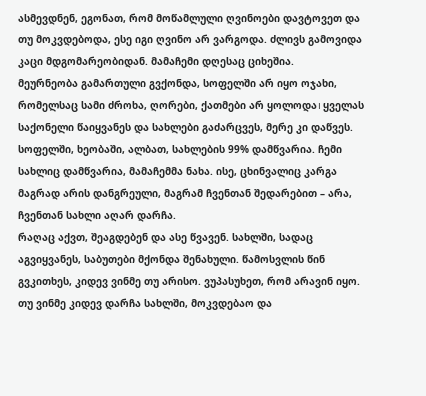ასმევდნენ, ეგონათ, რომ მოწამლული ღვინოები დავტოვეთ და თუ მოკვდებოდა, ესე იგი ღვინო არ ვარგოდა. ძლივს გამოვიდა კაცი მდგომარეობიდან. მამაჩემი დღესაც ციხეშია.
მეურნეობა გამართული გვქონდა, სოფელში არ იყო ოჯახი, რომელსაც სამი ძროხა, ღორები, ქათმები არ ყოლოდა। ყველას საქონელი წაიყვანეს და სახლები გაძარცვეს, მერე კი დაწვეს. სოფელში, ხეობაში, ალბათ, სახლების 99% დამწვარია. ჩემი სახლიც დამწვარია, მამაჩემმა ნახა. ისე, ცხინვალიც კარგა მაგრად არის დანგრეული, მაგრამ ჩვენთან შედარებით – არა, ჩვენთან სახლი აღარ დარჩა.
რაღაც აქვთ, შეაგდებენ და ასე წვავენ. სახლში, სადაც აგვიყვანეს, საბუთები მქონდა შენახული. წამოსვლის წინ გვკითხეს, კიდევ ვინმე თუ არისო. ვუპასუხეთ, რომ არავინ იყო. თუ ვინმე კიდევ დარჩა სახლში, მოკვდებაო და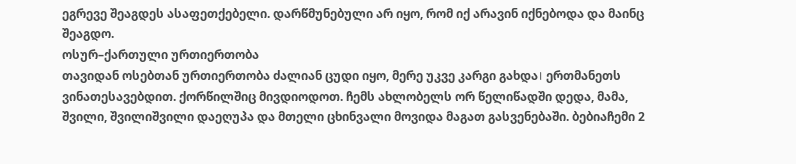ეგრევე შეაგდეს ასაფეთქებელი. დარწმუნებული არ იყო, რომ იქ არავინ იქნებოდა და მაინც შეაგდო.
ოსურ–ქართული ურთიერთობა
თავიდან ოსებთან ურთიერთობა ძალიან ცუდი იყო, მერე უკვე კარგი გახდა। ერთმანეთს ვინათესავებდით. ქორწილშიც მივდიოდოთ. ჩემს ახლობელს ორ წელიწადში დედა, მამა, შვილი, შვილიშვილი დაეღუპა და მთელი ცხინვალი მოვიდა მაგათ გასვენებაში. ბებიაჩემი 2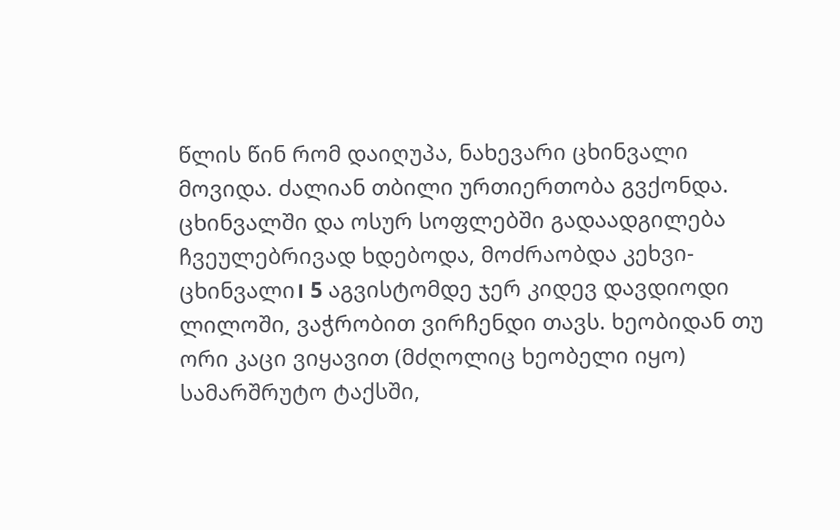წლის წინ რომ დაიღუპა, ნახევარი ცხინვალი მოვიდა. ძალიან თბილი ურთიერთობა გვქონდა.
ცხინვალში და ოსურ სოფლებში გადაადგილება ჩვეულებრივად ხდებოდა, მოძრაობდა კეხვი-ცხინვალი। 5 აგვისტომდე ჯერ კიდევ დავდიოდი ლილოში, ვაჭრობით ვირჩენდი თავს. ხეობიდან თუ ორი კაცი ვიყავით (მძღოლიც ხეობელი იყო) სამარშრუტო ტაქსში,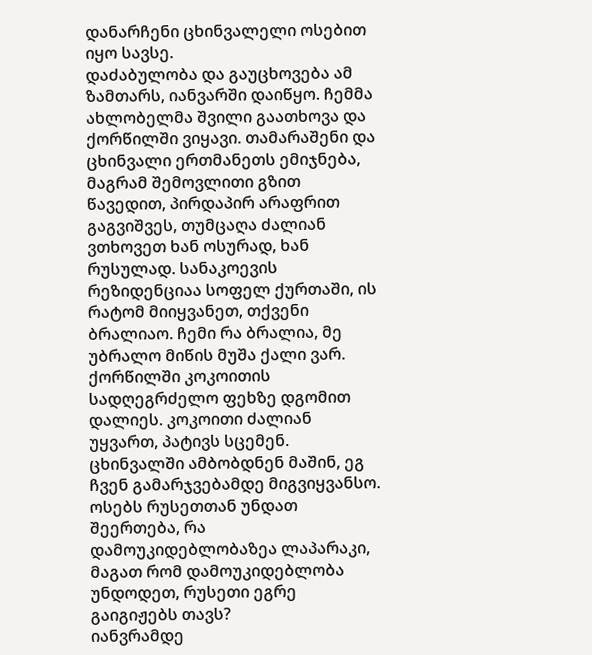დანარჩენი ცხინვალელი ოსებით იყო სავსე.
დაძაბულობა და გაუცხოვება ამ ზამთარს, იანვარში დაიწყო. ჩემმა ახლობელმა შვილი გაათხოვა და ქორწილში ვიყავი. თამარაშენი და ცხინვალი ერთმანეთს ემიჯნება, მაგრამ შემოვლითი გზით წავედით, პირდაპირ არაფრით გაგვიშვეს, თუმცაღა ძალიან ვთხოვეთ ხან ოსურად, ხან რუსულად. სანაკოევის რეზიდენციაა სოფელ ქურთაში, ის რატომ მიიყვანეთ, თქვენი ბრალიაო. ჩემი რა ბრალია, მე უბრალო მიწის მუშა ქალი ვარ.
ქორწილში კოკოითის სადღეგრძელო ფეხზე დგომით დალიეს. კოკოითი ძალიან უყვართ, პატივს სცემენ. ცხინვალში ამბობდნენ მაშინ, ეგ ჩვენ გამარჯვებამდე მიგვიყვანსო. ოსებს რუსეთთან უნდათ შეერთება, რა დამოუკიდებლობაზეა ლაპარაკი, მაგათ რომ დამოუკიდებლობა უნდოდეთ, რუსეთი ეგრე გაიგიჟებს თავს?
იანვრამდე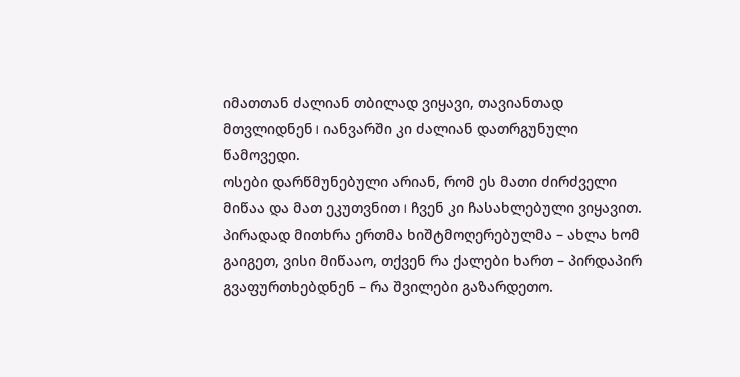იმათთან ძალიან თბილად ვიყავი, თავიანთად მთვლიდნენ। იანვარში კი ძალიან დათრგუნული წამოვედი.
ოსები დარწმუნებული არიან, რომ ეს მათი ძირძველი მიწაა და მათ ეკუთვნით। ჩვენ კი ჩასახლებული ვიყავით. პირადად მითხრა ერთმა ხიშტმოღერებულმა – ახლა ხომ გაიგეთ, ვისი მიწააო, თქვენ რა ქალები ხართ – პირდაპირ გვაფურთხებდნენ – რა შვილები გაზარდეთო.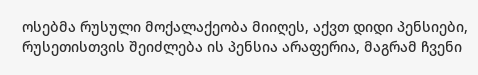ოსებმა რუსული მოქალაქეობა მიიღეს, აქვთ დიდი პენსიები, რუსეთისთვის შეიძლება ის პენსია არაფერია, მაგრამ ჩვენი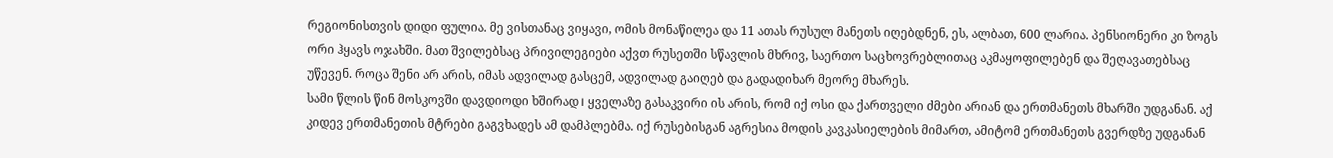რეგიონისთვის დიდი ფულია. მე ვისთანაც ვიყავი, ომის მონაწილეა და 11 ათას რუსულ მანეთს იღებდნენ, ეს, ალბათ, 600 ლარია. პენსიონერი კი ზოგს ორი ჰყავს ოჯახში. მათ შვილებსაც პრივილეგიები აქვთ რუსეთში სწავლის მხრივ, საერთო საცხოვრებლითაც აკმაყოფილებენ და შეღავათებსაც უწევენ. როცა შენი არ არის, იმას ადვილად გასცემ, ადვილად გაიღებ და გადადიხარ მეორე მხარეს.
სამი წლის წინ მოსკოვში დავდიოდი ხშირად। ყველაზე გასაკვირი ის არის, რომ იქ ოსი და ქართველი ძმები არიან და ერთმანეთს მხარში უდგანან. აქ კიდევ ერთმანეთის მტრები გაგვხადეს ამ დამპლებმა. იქ რუსებისგან აგრესია მოდის კავკასიელების მიმართ, ამიტომ ერთმანეთს გვერდზე უდგანან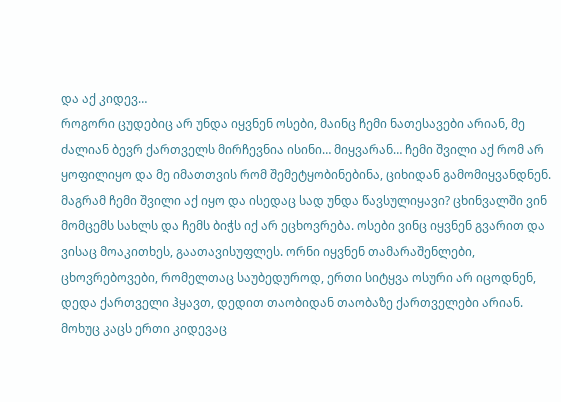და აქ კიდევ…
როგორი ცუდებიც არ უნდა იყვნენ ოსები, მაინც ჩემი ნათესავები არიან, მე ძალიან ბევრ ქართველს მირჩევნია ისინი… მიყვარან… ჩემი შვილი აქ რომ არ ყოფილიყო და მე იმათთვის რომ შემეტყობინებინა, ციხიდან გამომიყვანდნენ. მაგრამ ჩემი შვილი აქ იყო და ისედაც სად უნდა წავსულიყავი? ცხინვალში ვინ მომცემს სახლს და ჩემს ბიჭს იქ არ ეცხოვრება. ოსები ვინც იყვნენ გვარით და ვისაც მოაკითხეს, გაათავისუფლეს. ორნი იყვნენ თამარაშენლები, ცხოვრებოვები, რომელთაც საუბედუროდ, ერთი სიტყვა ოსური არ იცოდნენ, დედა ქართველი ჰყავთ, დედით თაობიდან თაობაზე ქართველები არიან. მოხუც კაცს ერთი კიდევაც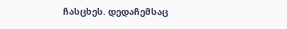ჩასცხეს. დედაჩემსაც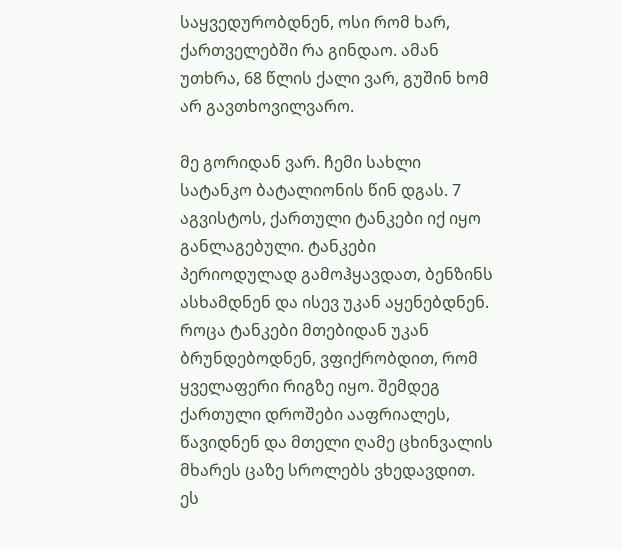საყვედურობდნენ, ოსი რომ ხარ, ქართველებში რა გინდაო. ამან უთხრა, 68 წლის ქალი ვარ, გუშინ ხომ არ გავთხოვილვარო.

მე გორიდან ვარ. ჩემი სახლი სატანკო ბატალიონის წინ დგას. 7 აგვისტოს, ქართული ტანკები იქ იყო განლაგებული. ტანკები პერიოდულად გამოჰყავდათ, ბენზინს ასხამდნენ და ისევ უკან აყენებდნენ. როცა ტანკები მთებიდან უკან ბრუნდებოდნენ, ვფიქრობდით, რომ ყველაფერი რიგზე იყო. შემდეგ ქართული დროშები ააფრიალეს, წავიდნენ და მთელი ღამე ცხინვალის მხარეს ცაზე სროლებს ვხედავდით. ეს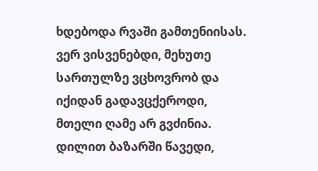ხდებოდა რვაში გამთენიისას. ვერ ვისვენებდი, მეხუთე სართულზე ვცხოვრობ და იქიდან გადავცქეროდი, მთელი ღამე არ გვძინია. დილით ბაზარში წავედი,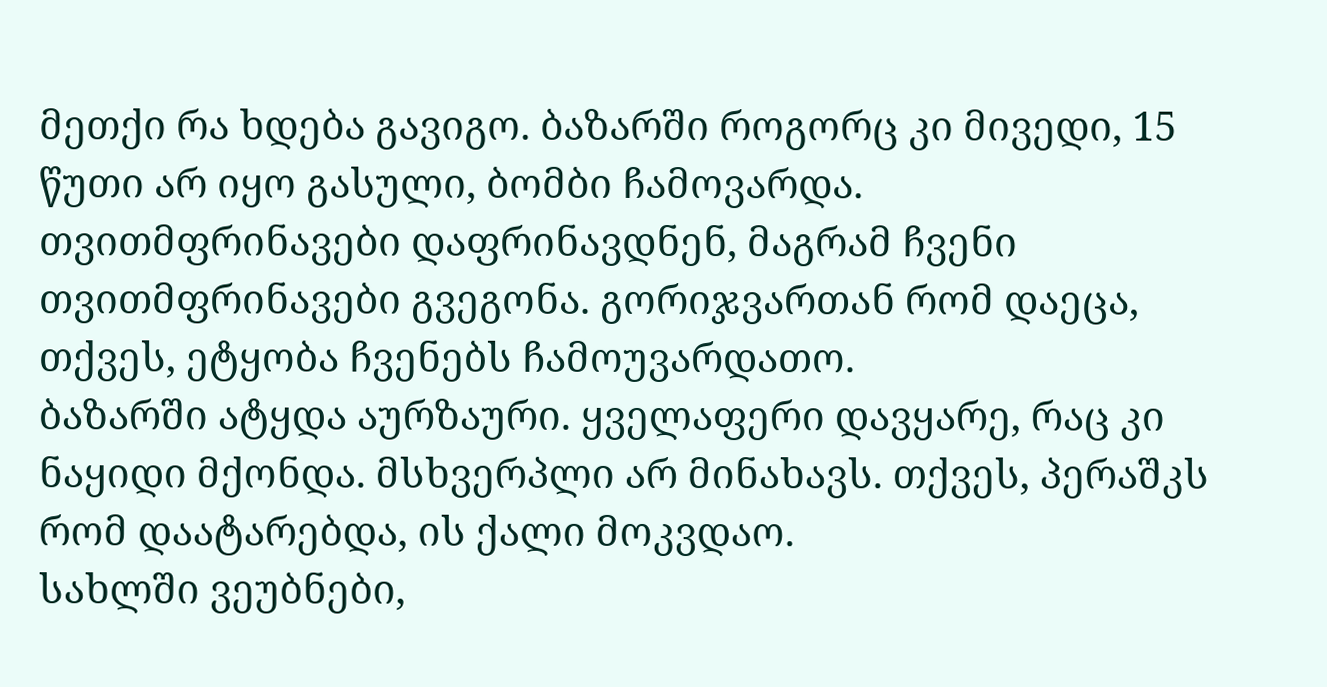მეთქი რა ხდება გავიგო. ბაზარში როგორც კი მივედი, 15 წუთი არ იყო გასული, ბომბი ჩამოვარდა.
თვითმფრინავები დაფრინავდნენ, მაგრამ ჩვენი თვითმფრინავები გვეგონა. გორიჯვართან რომ დაეცა, თქვეს, ეტყობა ჩვენებს ჩამოუვარდათო.
ბაზარში ატყდა აურზაური. ყველაფერი დავყარე, რაც კი ნაყიდი მქონდა. მსხვერპლი არ მინახავს. თქვეს, პერაშკს რომ დაატარებდა, ის ქალი მოკვდაო.
სახლში ვეუბნები,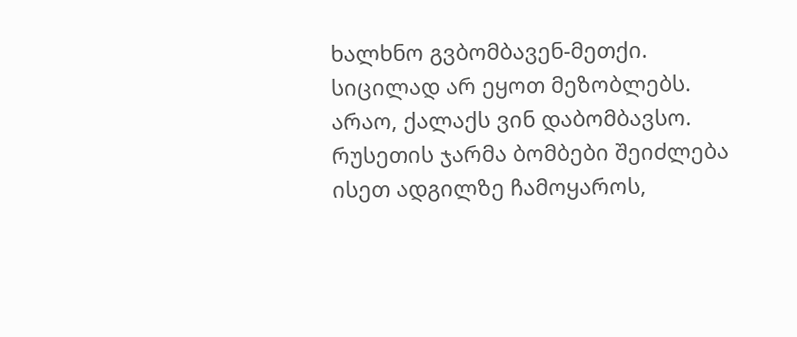ხალხნო გვბომბავენ-მეთქი. სიცილად არ ეყოთ მეზობლებს. არაო, ქალაქს ვინ დაბომბავსო. რუსეთის ჯარმა ბომბები შეიძლება ისეთ ადგილზე ჩამოყაროს,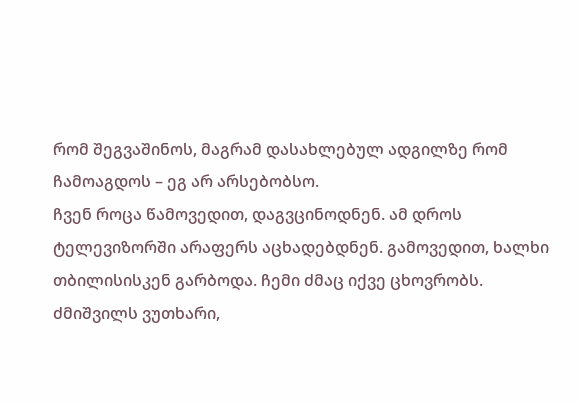რომ შეგვაშინოს, მაგრამ დასახლებულ ადგილზე რომ ჩამოაგდოს – ეგ არ არსებობსო.
ჩვენ როცა წამოვედით, დაგვცინოდნენ. ამ დროს ტელევიზორში არაფერს აცხადებდნენ. გამოვედით, ხალხი თბილისისკენ გარბოდა. ჩემი ძმაც იქვე ცხოვრობს. ძმიშვილს ვუთხარი,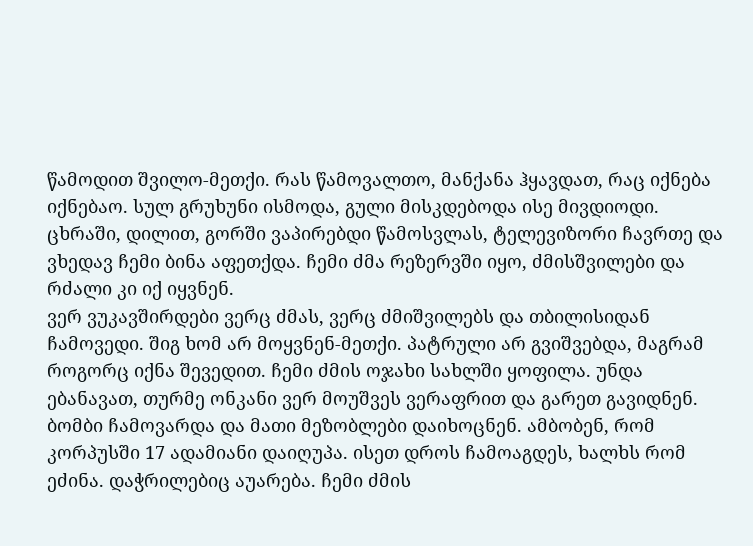წამოდით შვილო-მეთქი. რას წამოვალთო, მანქანა ჰყავდათ, რაც იქნება იქნებაო. სულ გრუხუნი ისმოდა, გული მისკდებოდა ისე მივდიოდი.
ცხრაში, დილით, გორში ვაპირებდი წამოსვლას, ტელევიზორი ჩავრთე და ვხედავ ჩემი ბინა აფეთქდა. ჩემი ძმა რეზერვში იყო, ძმისშვილები და რძალი კი იქ იყვნენ.
ვერ ვუკავშირდები ვერც ძმას, ვერც ძმიშვილებს და თბილისიდან ჩამოვედი. შიგ ხომ არ მოყვნენ-მეთქი. პატრული არ გვიშვებდა, მაგრამ როგორც იქნა შევედით. ჩემი ძმის ოჯახი სახლში ყოფილა. უნდა ებანავათ, თურმე ონკანი ვერ მოუშვეს ვერაფრით და გარეთ გავიდნენ. ბომბი ჩამოვარდა და მათი მეზობლები დაიხოცნენ. ამბობენ, რომ კორპუსში 17 ადამიანი დაიღუპა. ისეთ დროს ჩამოაგდეს, ხალხს რომ ეძინა. დაჭრილებიც აუარება. ჩემი ძმის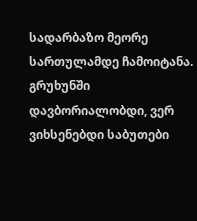სადარბაზო მეორე სართულამდე ჩამოიტანა.
გრუხუნში დავბორიალობდი, ვერ ვიხსენებდი საბუთები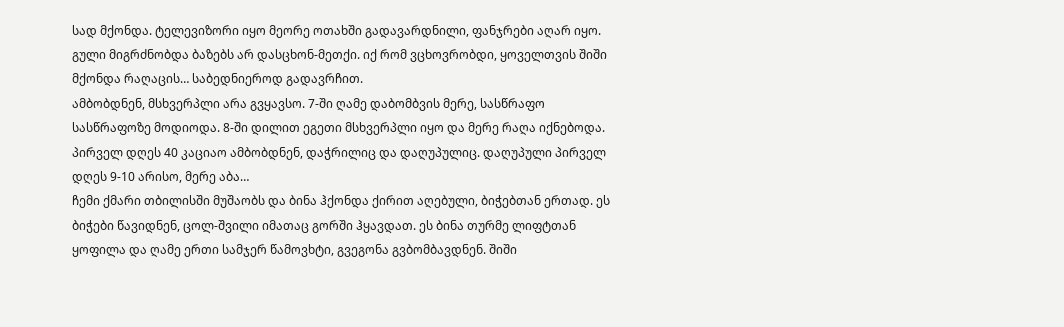სად მქონდა. ტელევიზორი იყო მეორე ოთახში გადავარდნილი, ფანჯრები აღარ იყო.
გული მიგრძნობდა ბაზებს არ დასცხონ-მეთქი. იქ რომ ვცხოვრობდი, ყოველთვის შიში მქონდა რაღაცის… საბედნიეროდ გადავრჩით.
ამბობდნენ, მსხვერპლი არა გვყავსო. 7-ში ღამე დაბომბვის მერე, სასწრაფო სასწრაფოზე მოდიოდა. 8-ში დილით ეგეთი მსხვერპლი იყო და მერე რაღა იქნებოდა.
პირველ დღეს 40 კაციაო ამბობდნენ, დაჭრილიც და დაღუპულიც. დაღუპული პირველ დღეს 9-10 არისო, მერე აბა…
ჩემი ქმარი თბილისში მუშაობს და ბინა ჰქონდა ქირით აღებული, ბიჭებთან ერთად. ეს ბიჭები წავიდნენ, ცოლ-შვილი იმათაც გორში ჰყავდათ. ეს ბინა თურმე ლიფტთან ყოფილა და ღამე ერთი სამჯერ წამოვხტი, გვეგონა გვბომბავდნენ. შიში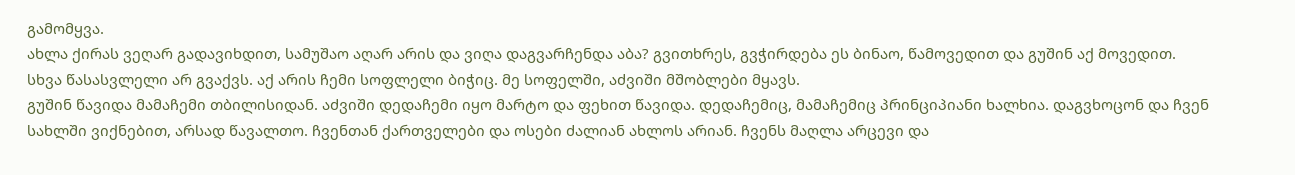გამომყვა.
ახლა ქირას ვეღარ გადავიხდით, სამუშაო აღარ არის და ვიღა დაგვარჩენდა აბა? გვითხრეს, გვჭირდება ეს ბინაო, წამოვედით და გუშინ აქ მოვედით. სხვა წასასვლელი არ გვაქვს. აქ არის ჩემი სოფლელი ბიჭიც. მე სოფელში, აძვიში მშობლები მყავს.
გუშინ წავიდა მამაჩემი თბილისიდან. აძვიში დედაჩემი იყო მარტო და ფეხით წავიდა. დედაჩემიც, მამაჩემიც პრინციპიანი ხალხია. დაგვხოცონ და ჩვენ სახლში ვიქნებით, არსად წავალთო. ჩვენთან ქართველები და ოსები ძალიან ახლოს არიან. ჩვენს მაღლა არცევი და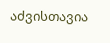აძვისთავია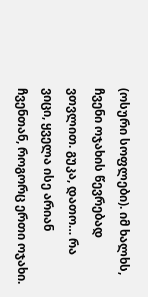(ოსური სოფლები). იმ ხალხს, ჩვენი ოჯახის წევრებად ვთვლით. გუკა, დათო… რა ვიცი, ყველა ისე არიან ჩვენთან, როგორც ერთი ოჯახი.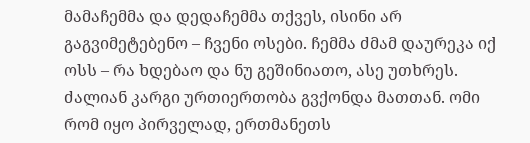მამაჩემმა და დედაჩემმა თქვეს, ისინი არ გაგვიმეტებენო – ჩვენი ოსები. ჩემმა ძმამ დაურეკა იქ ოსს – რა ხდებაო და ნუ გეშინიათო, ასე უთხრეს.
ძალიან კარგი ურთიერთობა გვქონდა მათთან. ომი რომ იყო პირველად, ერთმანეთს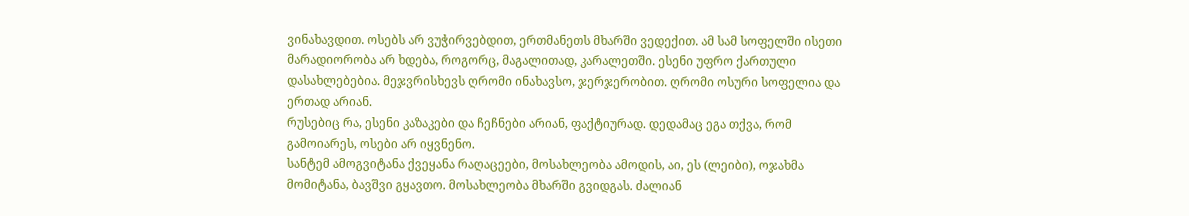ვინახავდით. ოსებს არ ვუჭირვებდით, ერთმანეთს მხარში ვედექით. ამ სამ სოფელში ისეთი მარადიორობა არ ხდება, როგორც, მაგალითად, კარალეთში. ესენი უფრო ქართული დასახლებებია. მეჯვრისხევს ღრომი ინახავსო, ჯერჯერობით. ღრომი ოსური სოფელია და ერთად არიან.
რუსებიც რა, ესენი კაზაკები და ჩეჩნები არიან, ფაქტიურად. დედამაც ეგა თქვა, რომ გამოიარეს, ოსები არ იყვნენო.
სანტემ ამოგვიტანა ქვეყანა რაღაცეები, მოსახლეობა ამოდის, აი, ეს (ლეიბი), ოჯახმა მომიტანა, ბავშვი გყავთო. მოსახლეობა მხარში გვიდგას. ძალიან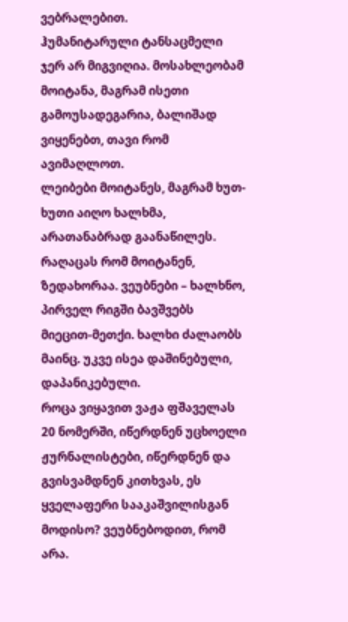ვებრალებით.
ჰუმანიტარული ტანსაცმელი ჯერ არ მიგვიღია. მოსახლეობამ მოიტანა, მაგრამ ისეთი გამოუსადეგარია, ბალიშად ვიყენებთ, თავი რომ ავიმაღლოთ.
ლეიბები მოიტანეს, მაგრამ ხუთ-ხუთი აიღო ხალხმა, არათანაბრად გაანაწილეს. რაღაცას რომ მოიტანენ, ზედახორაა. ვეუბნები – ხალხნო, პირველ რიგში ბავშვებს მიეცით-მეთქი. ხალხი ძალაობს მაინც. უკვე ისეა დაშინებული, დაპანიკებული.
როცა ვიყავით ვაჟა ფშაველას 20 ნომერში, იწერდნენ უცხოელი ჟურნალისტები, იწერდნენ და გვისვამდნენ კითხვას, ეს ყველაფერი სააკაშვილისგან მოდისო? ვეუბნებოდით, რომ არა.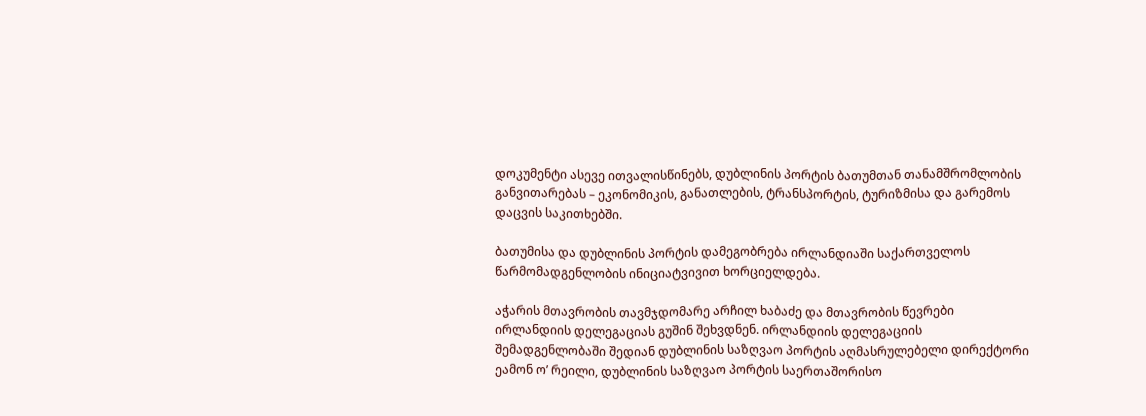დოკუმენტი ასევე ითვალისწინებს, დუბლინის პორტის ბათუმთან თანამშრომლობის განვითარებას – ეკონომიკის, განათლების, ტრანსპორტის, ტურიზმისა და გარემოს დაცვის საკითხებში.

ბათუმისა და დუბლინის პორტის დამეგობრება ირლანდიაში საქართველოს წარმომადგენლობის ინიციატვივით ხორციელდება.

აჭარის მთავრობის თავმჯდომარე არჩილ ხაბაძე და მთავრობის წევრები ირლანდიის დელეგაციას გუშინ შეხვდნენ. ირლანდიის დელეგაციის შემადგენლობაში შედიან დუბლინის საზღვაო პორტის აღმასრულებელი დირექტორი ეამონ ო’ რეილი, დუბლინის საზღვაო პორტის საერთაშორისო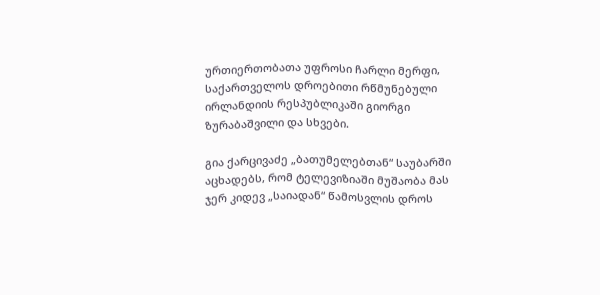ურთიერთობათა უფროსი ჩარლი მერფი, საქართველოს დროებითი რწმუნებული ირლანდიის რესპუბლიკაში გიორგი ზურაბაშვილი და სხვები.

გია ქარცივაძე „ბათუმელებთან“ საუბარში აცხადებს, რომ ტელევიზიაში მუშაობა მას ჯერ კიდევ „საიადან“ წამოსვლის დროს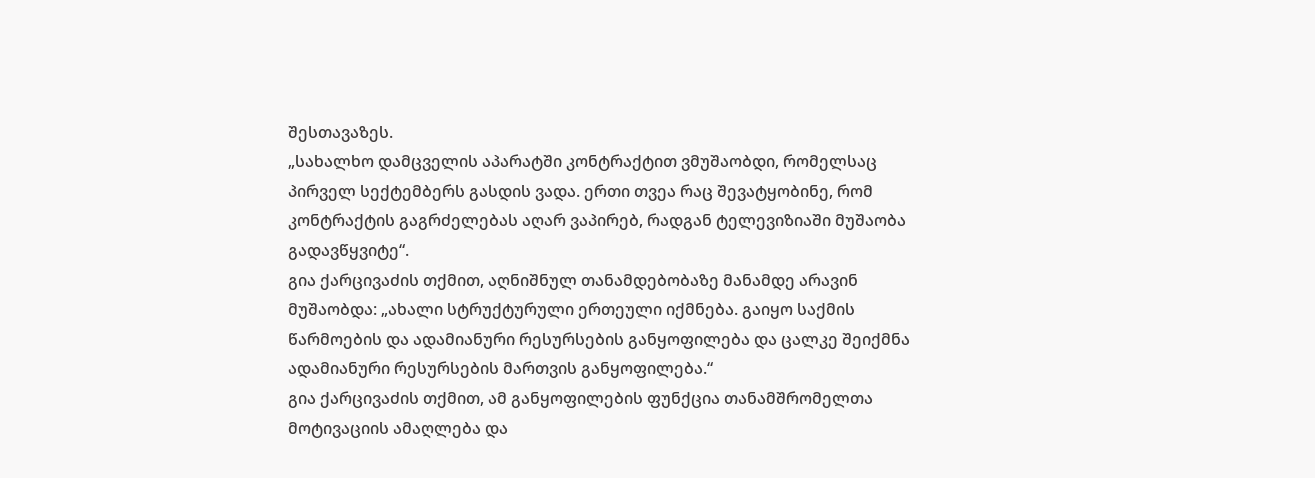შესთავაზეს.
„სახალხო დამცველის აპარატში კონტრაქტით ვმუშაობდი, რომელსაც პირველ სექტემბერს გასდის ვადა. ერთი თვეა რაც შევატყობინე, რომ კონტრაქტის გაგრძელებას აღარ ვაპირებ, რადგან ტელევიზიაში მუშაობა გადავწყვიტე“.
გია ქარცივაძის თქმით, აღნიშნულ თანამდებობაზე მანამდე არავინ მუშაობდა: „ახალი სტრუქტურული ერთეული იქმნება. გაიყო საქმის წარმოების და ადამიანური რესურსების განყოფილება და ცალკე შეიქმნა ადამიანური რესურსების მართვის განყოფილება.“
გია ქარცივაძის თქმით, ამ განყოფილების ფუნქცია თანამშრომელთა მოტივაციის ამაღლება და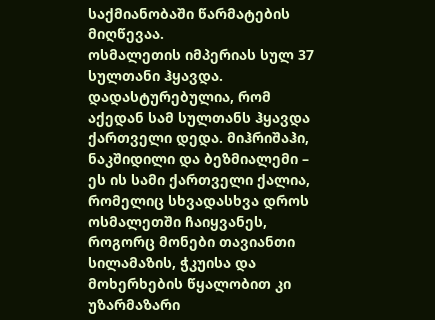საქმიანობაში წარმატების მიღწევაა.
ოსმალეთის იმპერიას სულ 37 სულთანი ჰყავდა. დადასტურებულია, რომ აქედან სამ სულთანს ჰყავდა ქართველი დედა. მიჰრიშაჰი, ნაკშიდილი და ბეზმიალემი – ეს ის სამი ქართველი ქალია, რომელიც სხვადასხვა დროს ოსმალეთში ჩაიყვანეს, როგორც მონები თავიანთი სილამაზის, ჭკუისა და მოხერხების წყალობით კი უზარმაზარი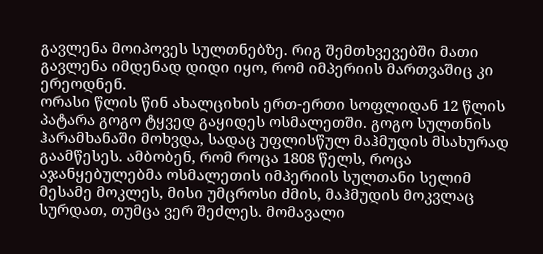გავლენა მოიპოვეს სულთნებზე. რიგ შემთხვევებში მათი გავლენა იმდენად დიდი იყო, რომ იმპერიის მართვაშიც კი ერეოდნენ.
ორასი წლის წინ ახალციხის ერთ-ერთი სოფლიდან 12 წლის პატარა გოგო ტყვედ გაყიდეს ოსმალეთში. გოგო სულთნის ჰარამხანაში მოხვდა, სადაც უფლისწულ მაჰმუდის მსახურად გაამწესეს. ამბობენ, რომ როცა 1808 წელს, როცა აჯანყებულებმა ოსმალეთის იმპერიის სულთანი სელიმ მესამე მოკლეს, მისი უმცროსი ძმის, მაჰმუდის მოკვლაც სურდათ, თუმცა ვერ შეძლეს. მომავალი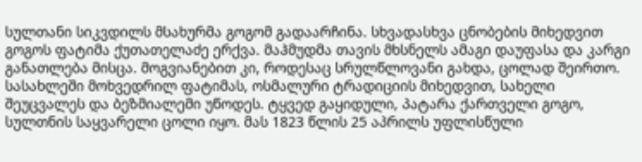სულთანი სიკვდილს მსახურმა გოგომ გადაარჩინა. სხვადასხვა ცნობების მიხედვით გოგოს ფატიმა ქუთათელაძე ერქვა. მაჰმუდმა თავის მხსნელს ამაგი დაუფასა და კარგი განათლება მისცა. მოგვიანებით კი, როდესაც სრულწლოვანი გახდა, ცოლად შეირთო. სასახლეში მოხვედრილ ფატიმას, ოსმალური ტრადიციის მიხედვით, სახელი შეუცვალეს და ბეზმიალემი უწოდეს. ტყვედ გაყიდული, პატარა ქართველი გოგო, სულთნის საყვარელი ცოლი იყო. მას 1823 წლის 25 აპრილს უფლისწული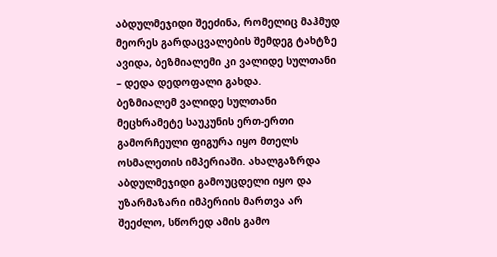აბდულმეჯიდი შეეძინა, რომელიც მაჰმუდ მეორეს გარდაცვალების შემდეგ ტახტზე ავიდა, ბეზმიალემი კი ვალიდე სულთანი – დედა დედოფალი გახდა.
ბეზმიალემ ვალიდე სულთანი მეცხრამეტე საუკუნის ერთ-ერთი გამორჩეული ფიგურა იყო მთელს ოსმალეთის იმპერიაში. ახალგაზრდა აბდულმეჯიდი გამოუცდელი იყო და უზარმაზარი იმპერიის მართვა არ შეეძლო, სწორედ ამის გამო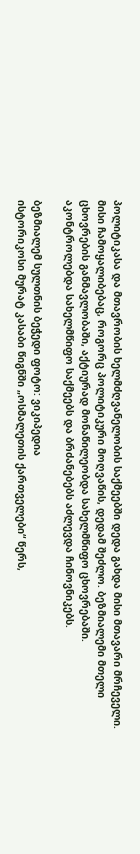პოლიტიკასა და მთავრობის ხელმძღვანელობის საქმეებში დედა გახდა მისი მთავარი მრჩეველი.
მისი ჩამოყალიბებაც, როგორც პოლიტიკური მოღვაწის, დედამ შეძლო. ბეზმიალემი მთელი ცხოვრების განმავლობაში, აქტიურად მონაწილეობდა სახელმწიფო ცხოვრებაში. აკონტროლებდა სახელმწიფო საქმეებს და ბრძანებებს აძლევდა ჩინოვნიკებს.

ბეზმიალემ სულთნის ბეჭედი ფოტო: ვიკიპედია
ისტორიკოსი მურატ კასაბი წიგნში „ოსმალეთის ქართველები“ წერს,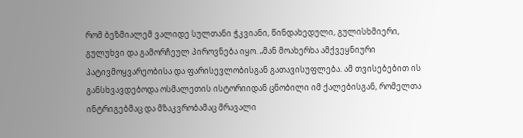რომ ბეზმიალემ ვალიდე სულთანი ჭკვიანი, წინდახედული, გულისხმიერი, გულუხვი და გამორჩეულ პიროვნება იყო. „მან მოახერხა ამქვეყნიური პატივმოყვარეობისა და ფარისევლობისგან გათავისუფლება. ამ თვისებებით ის განსხვავდებოდა ოსმალეთის ისტორიიდან ცნობილი იმ ქალებისგან, რომელთა ინტრიგებმაც და მზაკვრობამაც მრავალი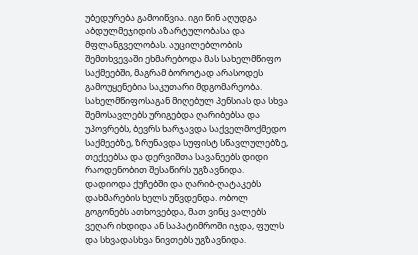უბედურება გამოიწვია. იგი წინ აღუდგა აბდულმეჯიდის აზარტულობასა და მფლანგველობას. აუცილებლობის შემთხვევაში ეხმარებოდა მას სახელმწიფო საქმეებში, მაგრამ ბოროტად არასოდეს გამოუყენებია საკუთარი მდგომარეობა. სახელმწიფოსაგან მიღებულ პენსიას და სხვა შემოსავლებს ურიგებდა ღარიბებსა და უპოვრებს, ბევრს ხარჯავდა საქველმოქმედო საქმეებზე, ზრუნავდა სუფისტ სწავლულებზე, თექეებსა და დერვიშთა სავანეებს დიდი რაოდენობით შესაწირს უგზავნიდა. დადიოდა ქუჩებში და ღარიბ-ღატაკებს დახმარების ხელს უწვდენდა. ობოლ გოგონებს ათხოვებდა, მათ ვინც ვალებს ვეღარ იხდიდა ან საპატიმროში იჯდა, ფულს და სხვადასხვა ნივთებს უგზავნიდა.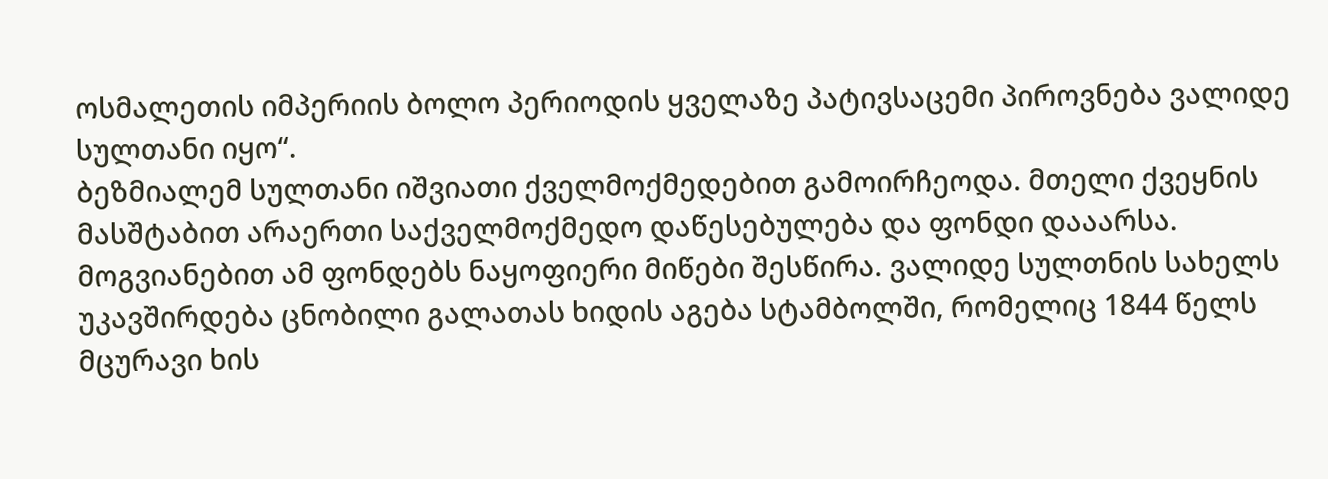ოსმალეთის იმპერიის ბოლო პერიოდის ყველაზე პატივსაცემი პიროვნება ვალიდე სულთანი იყო“.
ბეზმიალემ სულთანი იშვიათი ქველმოქმედებით გამოირჩეოდა. მთელი ქვეყნის მასშტაბით არაერთი საქველმოქმედო დაწესებულება და ფონდი დააარსა. მოგვიანებით ამ ფონდებს ნაყოფიერი მიწები შესწირა. ვალიდე სულთნის სახელს უკავშირდება ცნობილი გალათას ხიდის აგება სტამბოლში, რომელიც 1844 წელს მცურავი ხის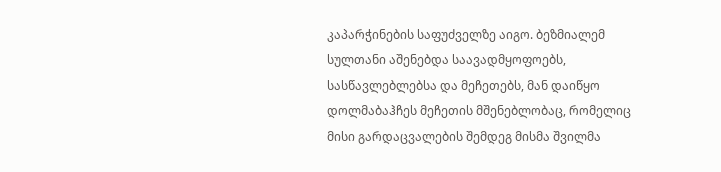კაპარჭინების საფუძველზე აიგო. ბეზმიალემ სულთანი აშენებდა საავადმყოფოებს, სასწავლებლებსა და მეჩეთებს, მან დაიწყო დოლმაბაჰჩეს მეჩეთის მშენებლობაც, რომელიც მისი გარდაცვალების შემდეგ მისმა შვილმა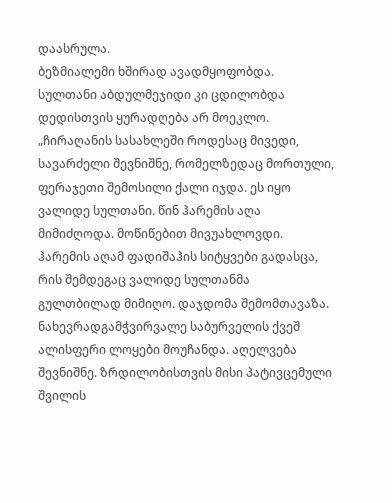დაასრულა.
ბეზმიალემი ხშირად ავადმყოფობდა. სულთანი აბდულმეჯიდი კი ცდილობდა დედისთვის ყურადღება არ მოეკლო.
„ჩირაღანის სასახლეში როდესაც მივედი, სავარძელი შევნიშნე, რომელზედაც მორთული, ფერაჯეთი შემოსილი ქალი იჯდა. ეს იყო ვალიდე სულთანი. წინ ჰარემის აღა მიმიძღოდა. მოწიწებით მივუახლოვდი. ჰარემის აღამ ფადიშაჰის სიტყვები გადასცა, რის შემდეგაც ვალიდე სულთანმა გულთბილად მიმიღო. დაჯდომა შემომთავაზა.
ნახევრადგამჭვირვალე საბურველის ქვეშ ალისფერი ლოყები მოუჩანდა. აღელვება შევნიშნე. ზრდილობისთვის მისი პატივცემული შვილის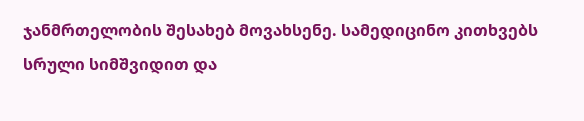ჯანმრთელობის შესახებ მოვახსენე. სამედიცინო კითხვებს სრული სიმშვიდით და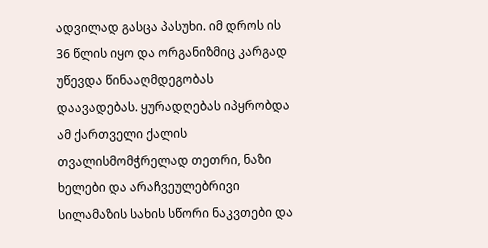ადვილად გასცა პასუხი. იმ დროს ის 36 წლის იყო და ორგანიზმიც კარგად უწევდა წინააღმდეგობას დაავადებას. ყურადღებას იპყრობდა ამ ქართველი ქალის თვალისმომჭრელად თეთრი, ნაზი ხელები და არაჩვეულებრივი სილამაზის სახის სწორი ნაკვთები და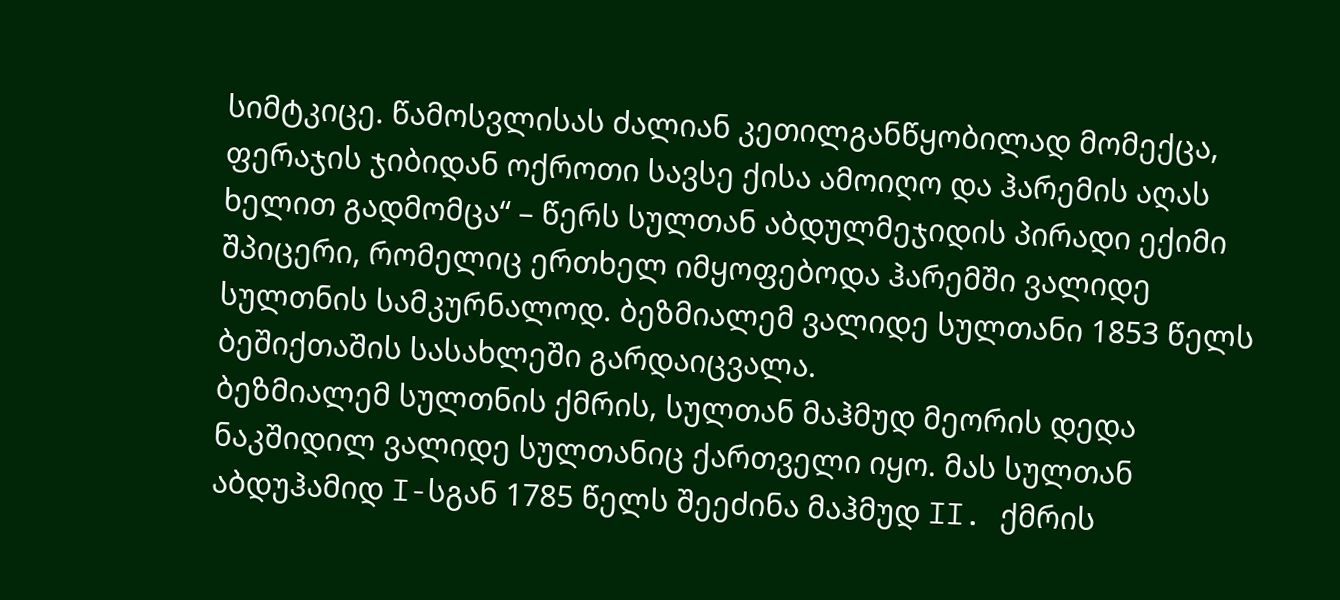სიმტკიცე. წამოსვლისას ძალიან კეთილგანწყობილად მომექცა, ფერაჯის ჯიბიდან ოქროთი სავსე ქისა ამოიღო და ჰარემის აღას ხელით გადმომცა“ – წერს სულთან აბდულმეჯიდის პირადი ექიმი შპიცერი, რომელიც ერთხელ იმყოფებოდა ჰარემში ვალიდე სულთნის სამკურნალოდ. ბეზმიალემ ვალიდე სულთანი 1853 წელს ბეშიქთაშის სასახლეში გარდაიცვალა.
ბეზმიალემ სულთნის ქმრის, სულთან მაჰმუდ მეორის დედა ნაკშიდილ ვალიდე სულთანიც ქართველი იყო. მას სულთან აბდუჰამიდ I-სგან 1785 წელს შეეძინა მაჰმუდ II. ქმრის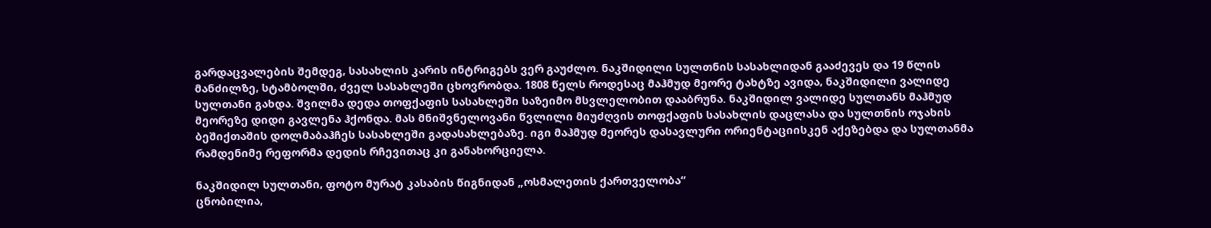გარდაცვალების შემდეგ, სასახლის კარის ინტრიგებს ვერ გაუძლო. ნაკშიდილი სულთნის სასახლიდან გააძევეს და 19 წლის მანძილზე, სტამბოლში, ძველ სასახლეში ცხოვრობდა. 1808 წელს როდესაც მაჰმუდ მეორე ტახტზე ავიდა, ნაკშიდილი ვალიდე სულთანი გახდა. შვილმა დედა თოფქაფის სასახლეში საზეიმო მსვლელობით დააბრუნა. ნაკშიდილ ვალიდე სულთანს მაჰმუდ მეორეზე დიდი გავლენა ჰქონდა. მას მნიშვნელოვანი წვლილი მიუძღვის თოფქაფის სასახლის დაცლასა და სულთნის ოჯახის ბეშიქთაშის დოლმაბაჰჩეს სასახლეში გადასახლებაზე. იგი მაჰმუდ მეორეს დასავლური ორიენტაციისკენ აქეზებდა და სულთანმა რამდენიმე რეფორმა დედის რჩევითაც კი განახორციელა.

ნაკშიდილ სულთანი, ფოტო მურატ კასაბის წიგნიდან „ოსმალეთის ქართველობა“
ცნობილია,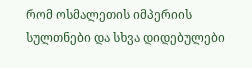რომ ოსმალეთის იმპერიის სულთნები და სხვა დიდებულები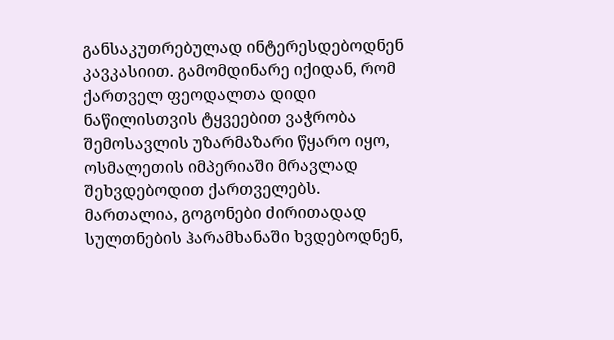განსაკუთრებულად ინტერესდებოდნენ კავკასიით. გამომდინარე იქიდან, რომ ქართველ ფეოდალთა დიდი ნაწილისთვის ტყვეებით ვაჭრობა შემოსავლის უზარმაზარი წყარო იყო, ოსმალეთის იმპერიაში მრავლად შეხვდებოდით ქართველებს. მართალია, გოგონები ძირითადად სულთნების ჰარამხანაში ხვდებოდნენ,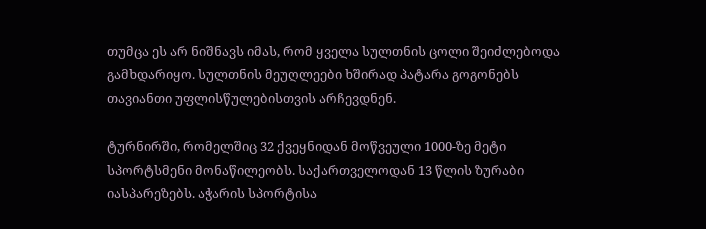თუმცა ეს არ ნიშნავს იმას, რომ ყველა სულთნის ცოლი შეიძლებოდა გამხდარიყო. სულთნის მეუღლეები ხშირად პატარა გოგონებს თავიანთი უფლისწულებისთვის არჩევდნენ.

ტურნირში, რომელშიც 32 ქვეყნიდან მოწვეული 1000-ზე მეტი სპორტსმენი მონაწილეობს. საქართველოდან 13 წლის ზურაბი იასპარეზებს. აჭარის სპორტისა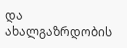და ახალგაზრდობის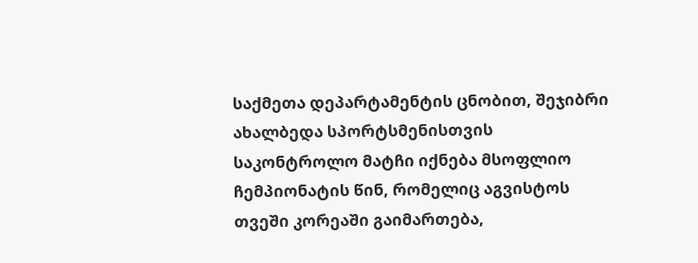საქმეთა დეპარტამენტის ცნობით, შეჯიბრი ახალბედა სპორტსმენისთვის საკონტროლო მატჩი იქნება მსოფლიო ჩემპიონატის წინ, რომელიც აგვისტოს თვეში კორეაში გაიმართება,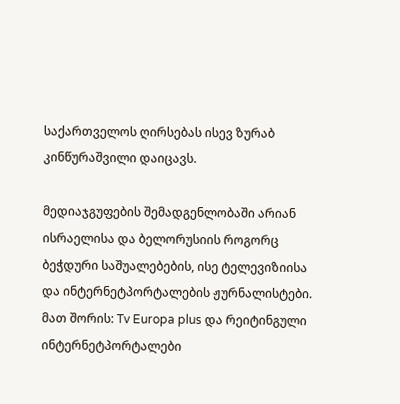საქართველოს ღირსებას ისევ ზურაბ კინწურაშვილი დაიცავს.

მედიაჯგუფების შემადგენლობაში არიან ისრაელისა და ბელორუსიის როგორც ბეჭდური საშუალებების, ისე ტელევიზიისა და ინტერნეტპორტალების ჟურნალისტები. მათ შორის: Tv Europa plus და რეიტინგული ინტერნეტპორტალები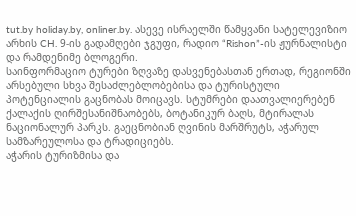tut.by holiday.by, onliner.by. ასევე ისრაელში წამყვანი სატელევიზიო არხის CH. 9-ის გადამღები ჯგუფი, რადიო “Rishon”-ის ჟურნალისტი და რამდენიმე ბლოგერი.
საინფორმაციო ტურები ზღვაზე დასვენებასთან ერთად, რეგიონში არსებული სხვა შესაძლებლობებისა და ტურისტული პოტენციალის გაცნობას მოიცავს. სტუმრები დაათვალიერებენ ქალაქის ღირშესანიშნაობებს, ბოტანიკურ ბაღს, მტირალას ნაციონალურ პარკს. გაეცნობიან ღვინის მარშრუტს, აჭარულ სამზარეულოსა და ტრადიციებს.
აჭარის ტურიზმისა და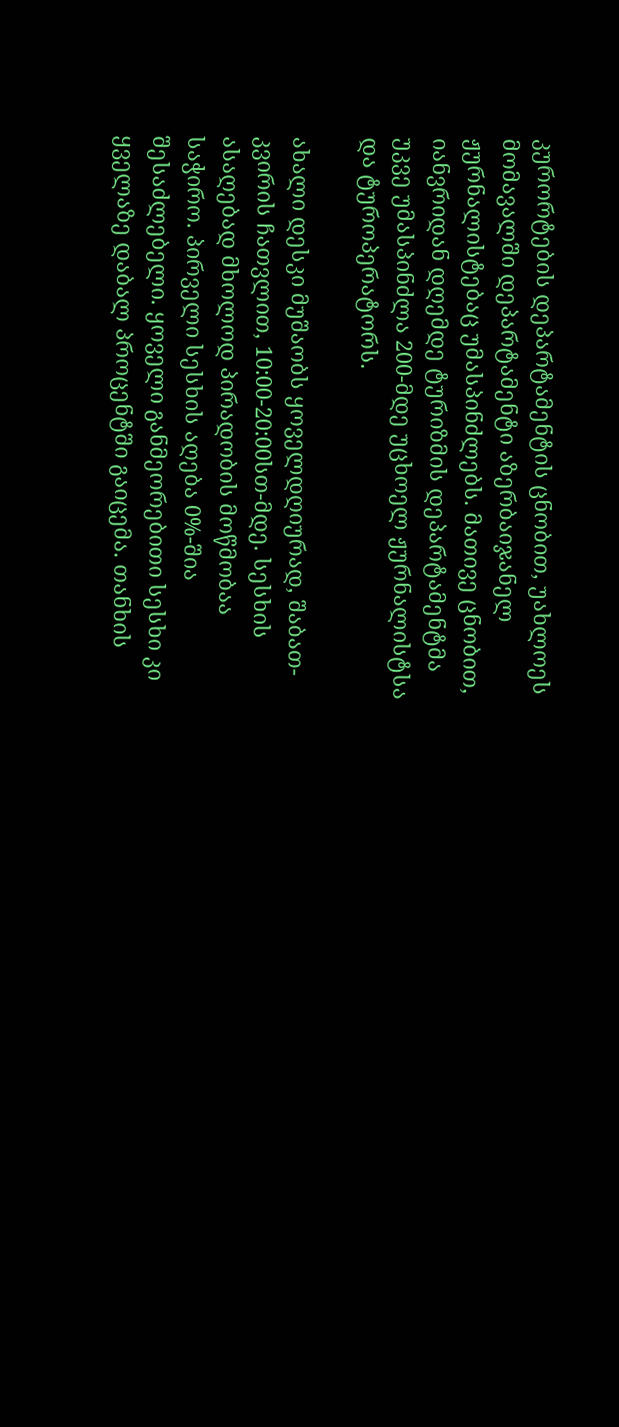კურორტების დეპარტამენტის ცნობით, უახლოეს მომავალში დეპარტამენტი აზერბაიჯანელ ჟურნალისტებაც უმასპინძლებს. მათივე ცნობით, იანვრიდან დღემდე ტურიზმის დეპარტამენტმა უკვე უმასპინძლა 200-მდე უცხოელ ჟურნალისტსა და ტუროპერატორს.

ახალი დესკი მუშაობს ყოველდღიურად, შაბათ-კვირის ჩათვლით, 10:00-20:00სთ-მდე. სესხის ასაღებად მხოლოდ პირადობის მოწმობაა საჭირო. პირველი სესხის აღება 0%-შია შესაძლებელი. ყოველი განმეორებითი სესხი კი ყველაზე დაბალ პროცენტში გაიცემა. თანხის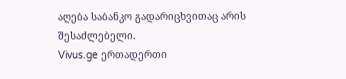აღება საბანკო გადარიცხვითაც არის შესაძლებელი.
Vivus.ge ერთადერთი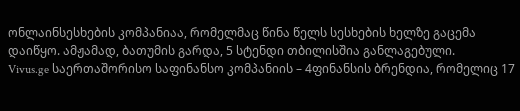ონლაინსესხების კომპანიაა, რომელმაც წინა წელს სესხების ხელზე გაცემა დაიწყო. ამჟამად, ბათუმის გარდა, 5 სტენდი თბილისშია განლაგებული.
Vivus.ge საერთაშორისო საფინანსო კომპანიის – 4ფინანსის ბრენდია, რომელიც 17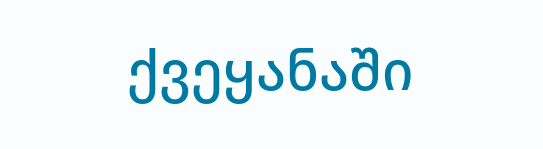ქვეყანაში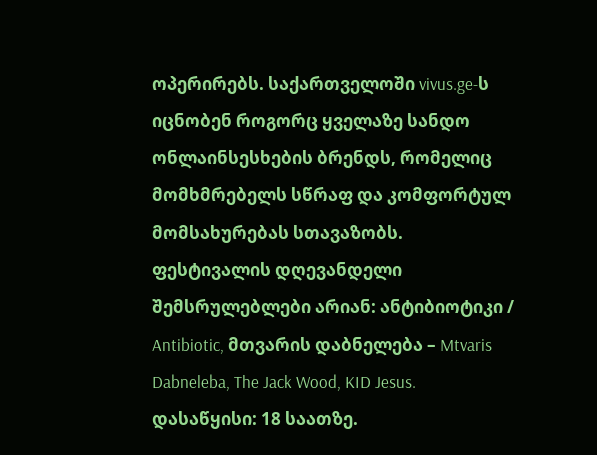ოპერირებს. საქართველოში vivus.ge-ს იცნობენ როგორც ყველაზე სანდო ონლაინსესხების ბრენდს, რომელიც მომხმრებელს სწრაფ და კომფორტულ მომსახურებას სთავაზობს.
ფესტივალის დღევანდელი შემსრულებლები არიან: ანტიბიოტიკი / Antibiotic, მთვარის დაბნელება – Mtvaris Dabneleba, The Jack Wood, KID Jesus.
დასაწყისი: 18 საათზე.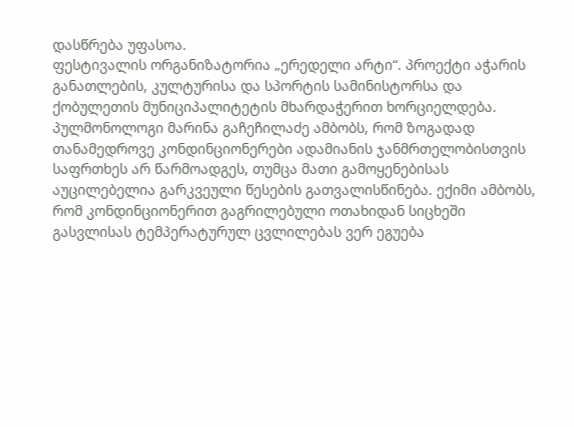დასწრება უფასოა.
ფესტივალის ორგანიზატორია „ერედელი არტი“. პროექტი აჭარის განათლების, კულტურისა და სპორტის სამინისტორსა და ქობულეთის მუნიციპალიტეტის მხარდაჭერით ხორციელდება.
პულმონოლოგი მარინა გაჩეჩილაძე ამბობს, რომ ზოგადად თანამედროვე კონდინციონერები ადამიანის ჯანმრთელობისთვის საფრთხეს არ წარმოადგეს, თუმცა მათი გამოყენებისას აუცილებელია გარკვეული წესების გათვალისწინება. ექიმი ამბობს, რომ კონდინციონერით გაგრილებული ოთახიდან სიცხეში გასვლისას ტემპერატურულ ცვლილებას ვერ ეგუება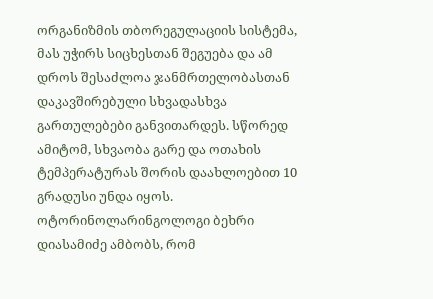ორგანიზმის თბორეგულაციის სისტემა, მას უჭირს სიცხესთან შეგუება და ამ დროს შესაძლოა ჯანმრთელობასთან დაკავშირებული სხვადასხვა გართულებები განვითარდეს. სწორედ ამიტომ, სხვაობა გარე და ოთახის ტემპერატურას შორის დაახლოებით 10 გრადუსი უნდა იყოს.
ოტორინოლარინგოლოგი ბეხრი დიასამიძე ამბობს, რომ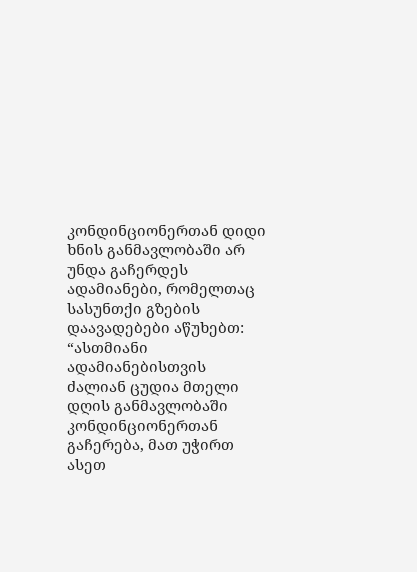კონდინციონერთან დიდი ხნის განმავლობაში არ უნდა გაჩერდეს ადამიანები, რომელთაც სასუნთქი გზების დაავადებები აწუხებთ: “ასთმიანი ადამიანებისთვის ძალიან ცუდია მთელი დღის განმავლობაში კონდინციონერთან გაჩერება, მათ უჭირთ ასეთ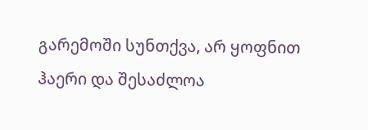გარემოში სუნთქვა, არ ყოფნით ჰაერი და შესაძლოა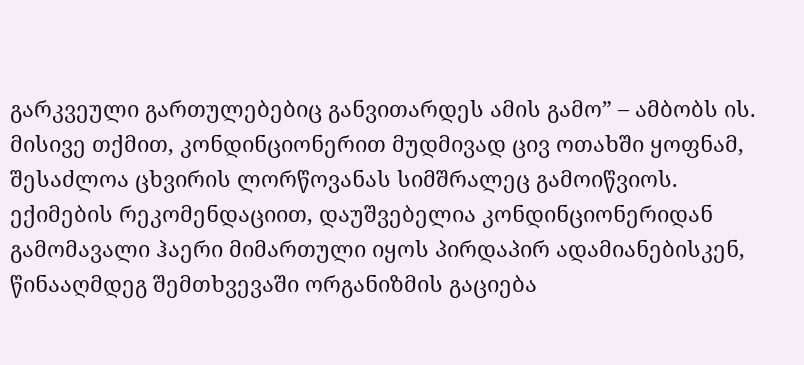გარკვეული გართულებებიც განვითარდეს ამის გამო” – ამბობს ის. მისივე თქმით, კონდინციონერით მუდმივად ცივ ოთახში ყოფნამ, შესაძლოა ცხვირის ლორწოვანას სიმშრალეც გამოიწვიოს.
ექიმების რეკომენდაციით, დაუშვებელია კონდინციონერიდან გამომავალი ჰაერი მიმართული იყოს პირდაპირ ადამიანებისკენ, წინააღმდეგ შემთხვევაში ორგანიზმის გაციება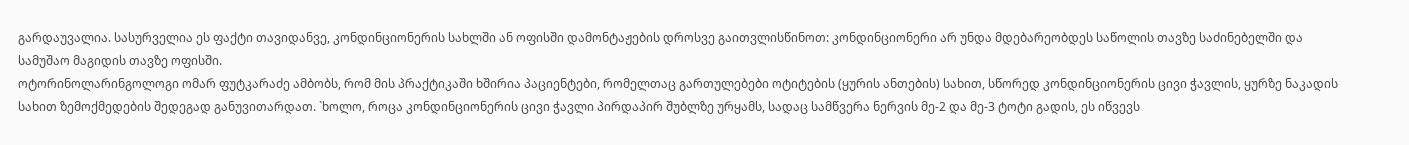გარდაუვალია. სასურველია ეს ფაქტი თავიდანვე, კონდინციონერის სახლში ან ოფისში დამონტაჟების დროსვე გაითვლისწინოთ: კონდინციონერი არ უნდა მდებარეობდეს საწოლის თავზე საძინებელში და სამუშაო მაგიდის თავზე ოფისში.
ოტორინოლარინგოლოგი ომარ ფუტკარაძე ამბობს, რომ მის პრაქტიკაში ხშირია პაციენტები, რომელთაც გართულებები ოტიტების (ყურის ანთების) სახით, სწორედ კონდინციონერის ცივი ჭავლის, ყურზე ნაკადის სახით ზემოქმედების შედეგად განუვითარდათ. `ხოლო, როცა კონდინციონერის ცივი ჭავლი პირდაპირ შუბლზე ურყამს, სადაც სამწვერა ნერვის მე-2 და მე-3 ტოტი გადის, ეს იწვევს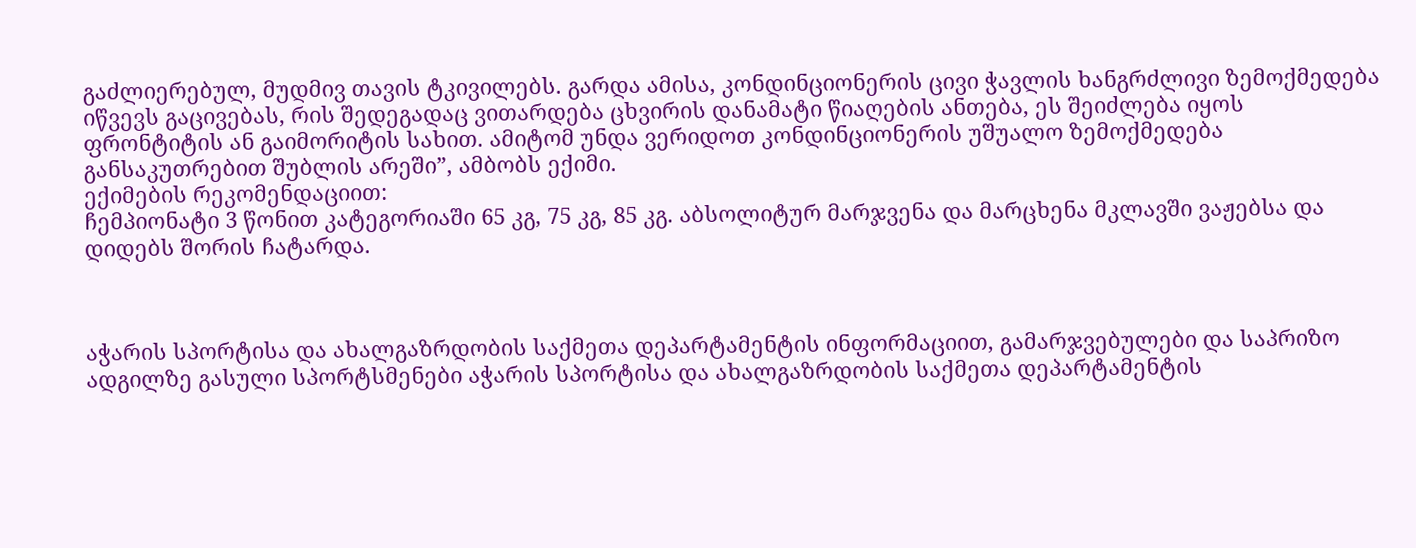გაძლიერებულ, მუდმივ თავის ტკივილებს. გარდა ამისა, კონდინციონერის ცივი ჭავლის ხანგრძლივი ზემოქმედება იწვევს გაცივებას, რის შედეგადაც ვითარდება ცხვირის დანამატი წიაღების ანთება, ეს შეიძლება იყოს ფრონტიტის ან გაიმორიტის სახით. ამიტომ უნდა ვერიდოთ კონდინციონერის უშუალო ზემოქმედება განსაკუთრებით შუბლის არეში”, ამბობს ექიმი.
ექიმების რეკომენდაციით:
ჩემპიონატი 3 წონით კატეგორიაში 65 კგ, 75 კგ, 85 კგ. აბსოლიტურ მარჯვენა და მარცხენა მკლავში ვაჟებსა და დიდებს შორის ჩატარდა.



აჭარის სპორტისა და ახალგაზრდობის საქმეთა დეპარტამენტის ინფორმაციით, გამარჯვებულები და საპრიზო ადგილზე გასული სპორტსმენები აჭარის სპორტისა და ახალგაზრდობის საქმეთა დეპარტამენტის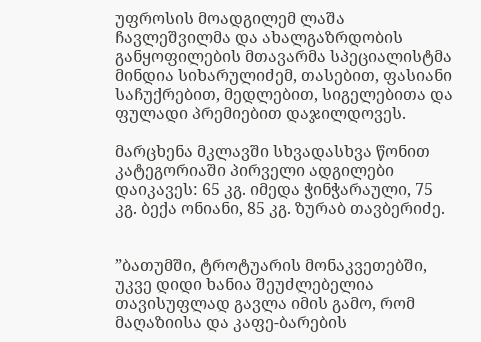უფროსის მოადგილემ ლაშა ჩავლეშვილმა და ახალგაზრდობის განყოფილების მთავარმა სპეციალისტმა მინდია სიხარულიძემ, თასებით, ფასიანი საჩუქრებით, მედლებით, სიგელებითა და ფულადი პრემიებით დაჯილდოვეს.

მარცხენა მკლავში სხვადასხვა წონით კატეგორიაში პირველი ადგილები დაიკავეს: 65 კგ. იმედა ჭინჭარაული, 75 კგ. ბექა ონიანი, 85 კგ. ზურაბ თავბერიძე.


”ბათუმში, ტროტუარის მონაკვეთებში, უკვე დიდი ხანია შეუძლებელია თავისუფლად გავლა იმის გამო, რომ მაღაზიისა და კაფე-ბარების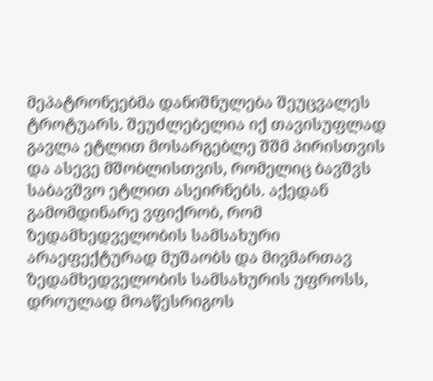მეპატრონეებმა დანიშნულება შეუცვალეს ტროტუარს. შეუძლებელია იქ თავისუფლად გავლა ეტლით მოსარგებლე შშმ პირისთვის და ასევე მშობლისთვის, რომელიც ბავშვს საბავშვო ეტლით ასეირნებს. აქედან გამომდინარე ვფიქრობ, რომ ზედამხედველობის სამსახური არაეფექტურად მუშაობს და მივმართავ ზედამხედველობის სამსახურის უფროსს, დროულად მოაწესრიგოს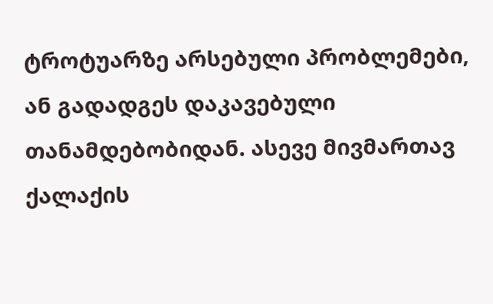ტროტუარზე არსებული პრობლემები, ან გადადგეს დაკავებული თანამდებობიდან. ასევე მივმართავ ქალაქის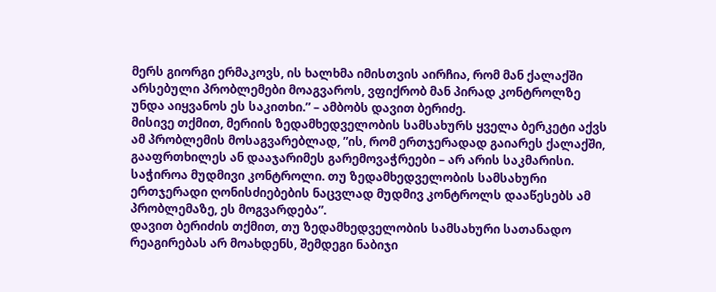მერს გიორგი ერმაკოვს, ის ხალხმა იმისთვის აირჩია, რომ მან ქალაქში არსებული პრობლემები მოაგვაროს, ვფიქრობ მან პირად კონტროლზე უნდა აიყვანოს ეს საკითხი.” – ამბობს დავით ბერიძე.
მისივე თქმით, მერიის ზედამხედველობის სამსახურს ყველა ბერკეტი აქვს ამ პრობლემის მოსაგვარებლად, ”ის, რომ ერთჯერადად გაიარეს ქალაქში, გააფრთხილეს ან დააჯარიმეს გარემოვაჭრეები – არ არის საკმარისი. საჭიროა მუდმივი კონტროლი. თუ ზედამხედველობის სამსახური ერთჯერადი ღონისძიებების ნაცვლად მუდმივ კონტროლს დააწესებს ამ პრობლემაზე, ეს მოგვარდება”.
დავით ბერიძის თქმით, თუ ზედამხედველობის სამსახური სათანადო რეაგირებას არ მოახდენს, შემდეგი ნაბიჯი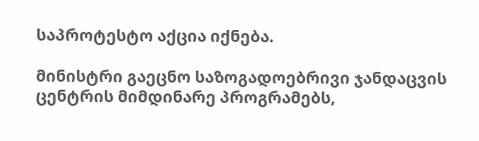საპროტესტო აქცია იქნება.

მინისტრი გაეცნო საზოგადოებრივი ჯანდაცვის ცენტრის მიმდინარე პროგრამებს,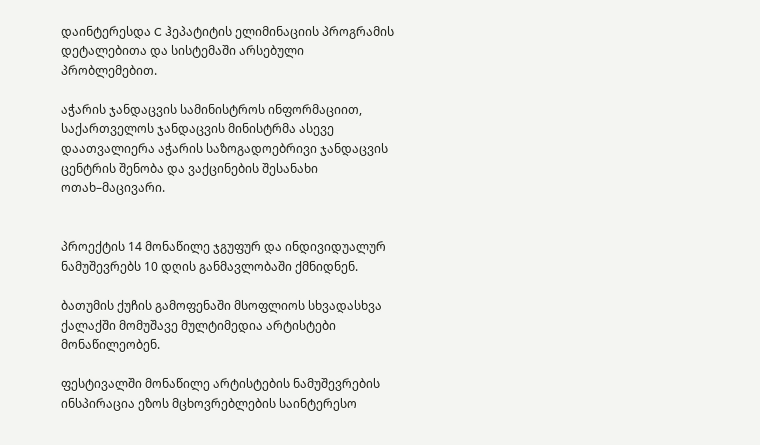დაინტერესდა C ჰეპატიტის ელიმინაციის პროგრამის დეტალებითა და სისტემაში არსებული პრობლემებით.

აჭარის ჯანდაცვის სამინისტროს ინფორმაციით, საქართველოს ჯანდაცვის მინისტრმა ასევე დაათვალიერა აჭარის საზოგადოებრივი ჯანდაცვის ცენტრის შენობა და ვაქცინების შესანახი ოთახ–მაცივარი.


პროექტის 14 მონაწილე ჯგუფურ და ინდივიდუალურ ნამუშევრებს 10 დღის განმავლობაში ქმნიდნენ.

ბათუმის ქუჩის გამოფენაში მსოფლიოს სხვადასხვა ქალაქში მომუშავე მულტიმედია არტისტები მონაწილეობენ.

ფესტივალში მონაწილე არტისტების ნამუშევრების ინსპირაცია ეზოს მცხოვრებლების საინტერესო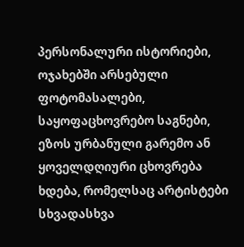პერსონალური ისტორიები, ოჯახებში არსებული ფოტომასალები, საყოფაცხოვრებო საგნები, ეზოს ურბანული გარემო ან ყოველდღიური ცხოვრება ხდება, რომელსაც არტისტები სხვადასხვა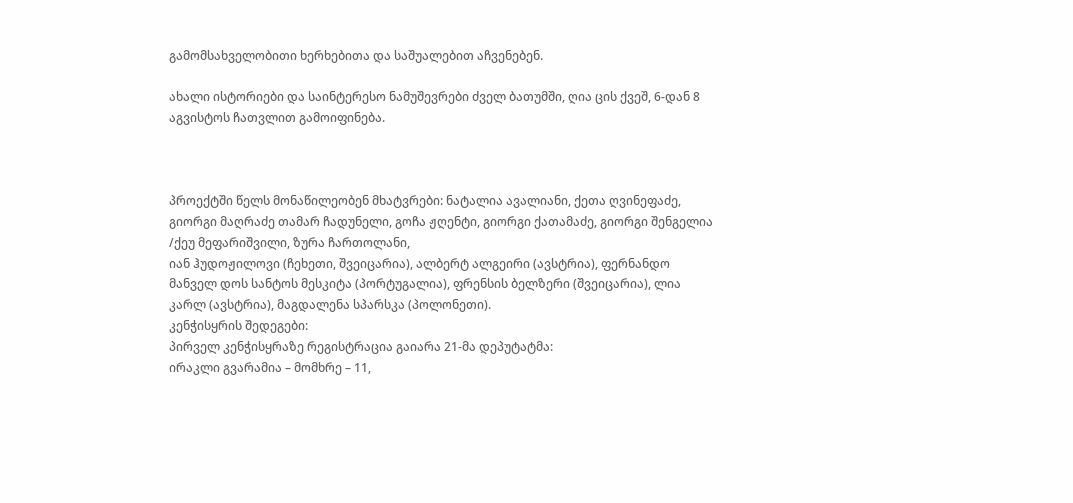გამომსახველობითი ხერხებითა და საშუალებით აჩვენებენ.

ახალი ისტორიები და საინტერესო ნამუშევრები ძველ ბათუმში, ღია ცის ქვეშ, 6-დან 8 აგვისტოს ჩათვლით გამოიფინება.



პროექტში წელს მონაწილეობენ მხატვრები: ნატალია ავალიანი, ქეთა ღვინეფაძე, გიორგი მაღრაძე თამარ ჩადუნელი, გოჩა ჟღენტი, გიორგი ქათამაძე, გიორგი შენგელია /ქეუ მეფარიშვილი, ზურა ჩართოლანი,
იან ჰუდოჟილოვი (ჩეხეთი, შვეიცარია), ალბერტ ალგეირი (ავსტრია), ფერნანდო მანველ დოს სანტოს მესკიტა (პორტუგალია), ფრენსის ბელზერი (შვეიცარია), ლია კარლ (ავსტრია), მაგდალენა სპარსკა (პოლონეთი).
კენჭისყრის შედეგები:
პირველ კენჭისყრაზე რეგისტრაცია გაიარა 21-მა დეპუტატმა:
ირაკლი გვარამია – მომხრე – 11,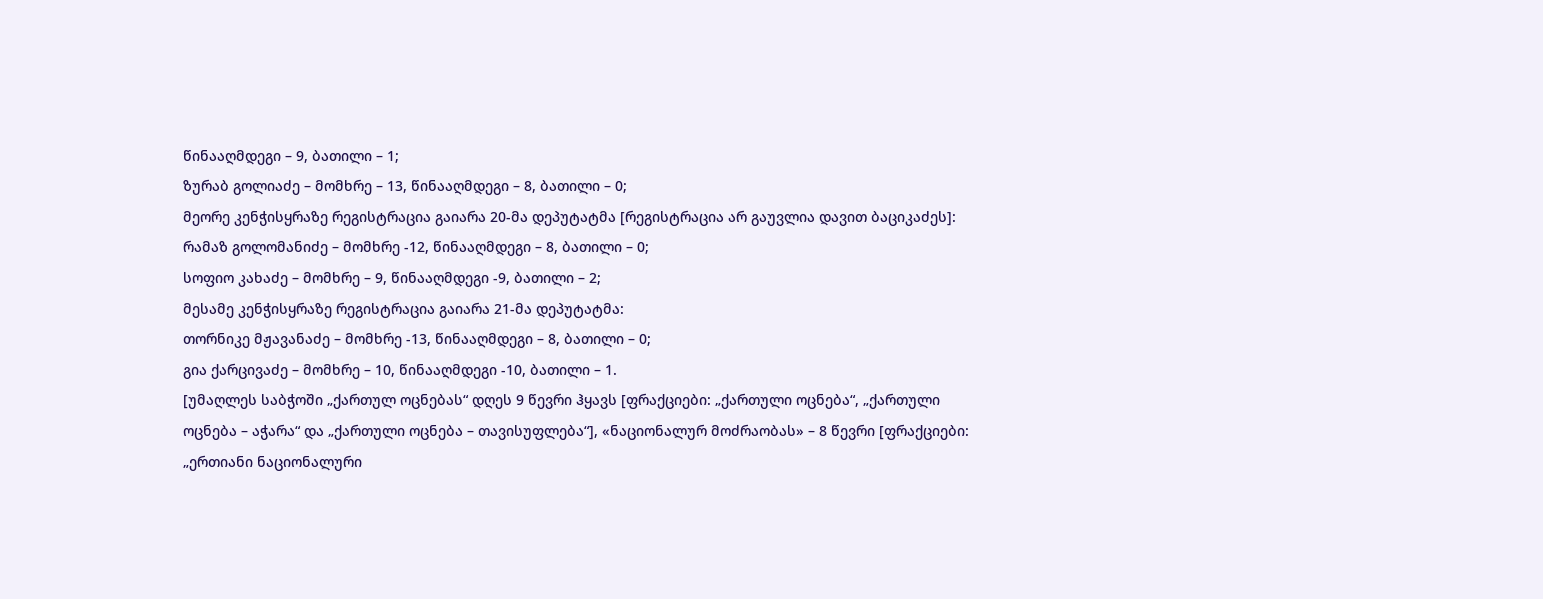წინააღმდეგი – 9, ბათილი – 1;
ზურაბ გოლიაძე – მომხრე – 13, წინააღმდეგი – 8, ბათილი – 0;
მეორე კენჭისყრაზე რეგისტრაცია გაიარა 20-მა დეპუტატმა [რეგისტრაცია არ გაუვლია დავით ბაციკაძეს]:
რამაზ გოლომანიძე – მომხრე -12, წინააღმდეგი – 8, ბათილი – 0;
სოფიო კახაძე – მომხრე – 9, წინააღმდეგი -9, ბათილი – 2;
მესამე კენჭისყრაზე რეგისტრაცია გაიარა 21-მა დეპუტატმა:
თორნიკე მჟავანაძე – მომხრე -13, წინააღმდეგი – 8, ბათილი – 0;
გია ქარცივაძე – მომხრე – 10, წინააღმდეგი -10, ბათილი – 1.
[უმაღლეს საბჭოში „ქართულ ოცნებას“ დღეს 9 წევრი ჰყავს [ფრაქციები: „ქართული ოცნება“, „ქართული ოცნება – აჭარა“ და „ქართული ოცნება – თავისუფლება“], «ნაციონალურ მოძრაობას» – 8 წევრი [ფრაქციები: „ერთიანი ნაციონალური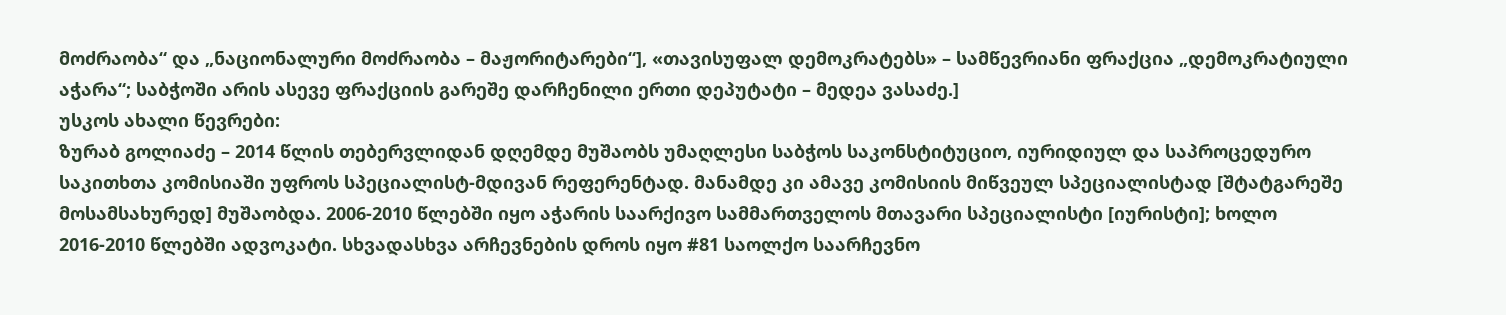მოძრაობა“ და „ნაციონალური მოძრაობა – მაჟორიტარები“], «თავისუფალ დემოკრატებს» – სამწევრიანი ფრაქცია „დემოკრატიული აჭარა“; საბჭოში არის ასევე ფრაქციის გარეშე დარჩენილი ერთი დეპუტატი – მედეა ვასაძე.]
უსკოს ახალი წევრები:
ზურაბ გოლიაძე – 2014 წლის თებერვლიდან დღემდე მუშაობს უმაღლესი საბჭოს საკონსტიტუციო, იურიდიულ და საპროცედურო საკითხთა კომისიაში უფროს სპეციალისტ-მდივან რეფერენტად. მანამდე კი ამავე კომისიის მიწვეულ სპეციალისტად [შტატგარეშე მოსამსახურედ] მუშაობდა. 2006-2010 წლებში იყო აჭარის საარქივო სამმართველოს მთავარი სპეციალისტი [იურისტი]; ხოლო 2016-2010 წლებში ადვოკატი. სხვადასხვა არჩევნების დროს იყო #81 საოლქო საარჩევნო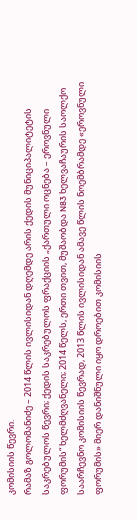კომისიის წევრი.
რამაზ გოლომანიძე – 2014 წლის ივლისიდან დღემდე არის ქედის მუნიციპალიტეტის საკრებულოს წევრი; ქედის საკრებულოს ფრაქციის „ქართული ოცნება – ეროვნული ფორუმის“ ხელმძღვანელი; 2014 წელს, ერთი თვით, მუშაობდა N83 ხელვაჩაურის საოლქო საარჩევნო კომისიის წევრად, 2013 წლის ივლისიდან ამავე წლის ნოემბრამდე «ეროვნული ფორუმის» მიერ დანიშნული იყო დროებით კომისიის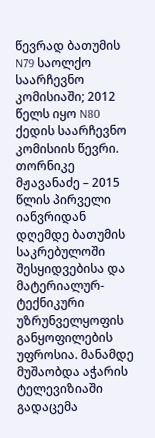წევრად ბათუმის N79 საოლქო საარჩევნო კომისიაში; 2012 წელს იყო N80 ქედის საარჩევნო კომისიის წევრი.
თორნიკე მჟავანაძე – 2015 წლის პირველი იანვრიდან დღემდე ბათუმის საკრებულოში შესყიდვებისა და მატერიალურ-ტექნიკური უზრუნველყოფის განყოფილების უფროსია. მანამდე მუშაობდა აჭარის ტელევიზიაში გადაცემა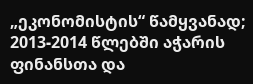„ეკონომისტის“ წამყვანად; 2013-2014 წლებში აჭარის ფინანსთა და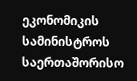ეკონომიკის სამინისტროს საერთაშორისო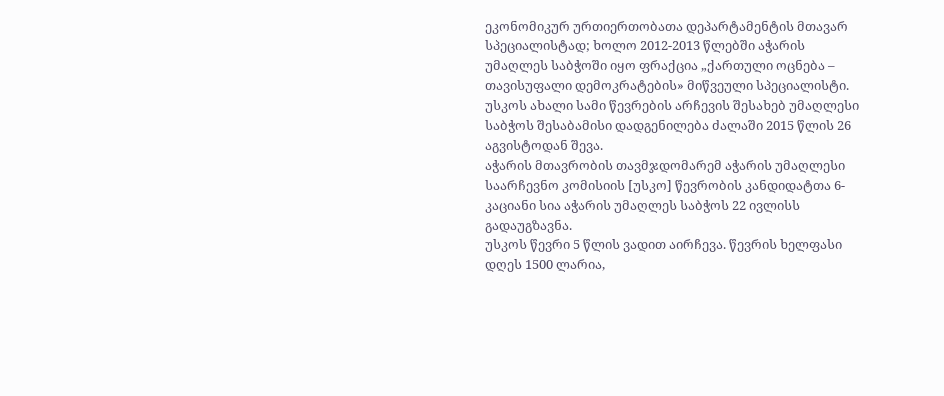ეკონომიკურ ურთიერთობათა დეპარტამენტის მთავარ სპეციალისტად; ხოლო 2012-2013 წლებში აჭარის უმაღლეს საბჭოში იყო ფრაქცია „ქართული ოცნება – თავისუფალი დემოკრატების» მიწვეული სპეციალისტი.
უსკოს ახალი სამი წევრების არჩევის შესახებ უმაღლესი საბჭოს შესაბამისი დადგენილება ძალაში 2015 წლის 26 აგვისტოდან შევა.
აჭარის მთავრობის თავმჯდომარემ აჭარის უმაღლესი საარჩევნო კომისიის [უსკო] წევრობის კანდიდატთა 6-კაციანი სია აჭარის უმაღლეს საბჭოს 22 ივლისს გადაუგზავნა.
უსკოს წევრი 5 წლის ვადით აირჩევა. წევრის ხელფასი დღეს 1500 ლარია,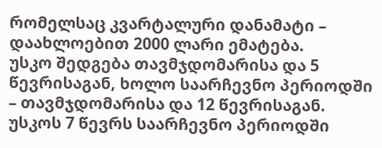რომელსაც კვარტალური დანამატი – დაახლოებით 2000 ლარი ემატება.
უსკო შედგება თავმჯდომარისა და 5 წევრისაგან, ხოლო საარჩევნო პერიოდში – თავმჯდომარისა და 12 წევრისაგან. უსკოს 7 წევრს საარჩევნო პერიოდში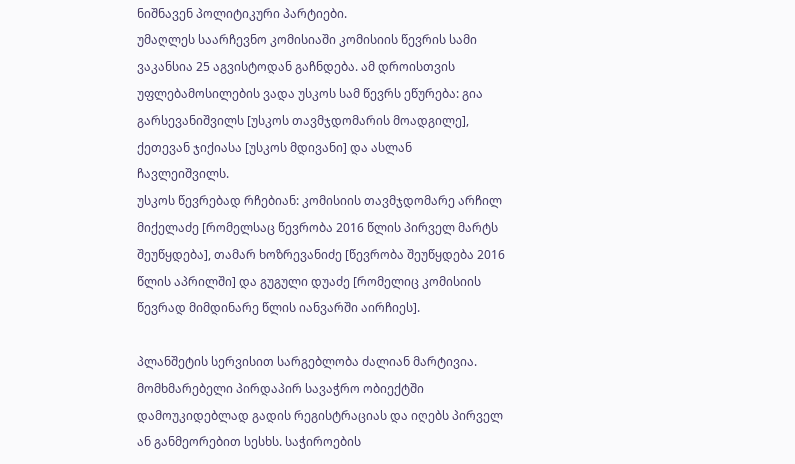ნიშნავენ პოლიტიკური პარტიები.
უმაღლეს საარჩევნო კომისიაში კომისიის წევრის სამი ვაკანსია 25 აგვისტოდან გაჩნდება. ამ დროისთვის უფლებამოსილების ვადა უსკოს სამ წევრს ეწურება: გია გარსევანიშვილს [უსკოს თავმჯდომარის მოადგილე], ქეთევან ჯიქიასა [უსკოს მდივანი] და ასლან ჩავლეიშვილს.
უსკოს წევრებად რჩებიან: კომისიის თავმჯდომარე არჩილ მიქელაძე [რომელსაც წევრობა 2016 წლის პირველ მარტს შეუწყდება], თამარ ხოზრევანიძე [წევრობა შეუწყდება 2016 წლის აპრილში] და გუგული დუაძე [რომელიც კომისიის წევრად მიმდინარე წლის იანვარში აირჩიეს].

პლანშეტის სერვისით სარგებლობა ძალიან მარტივია. მომხმარებელი პირდაპირ სავაჭრო ობიექტში დამოუკიდებლად გადის რეგისტრაციას და იღებს პირველ ან განმეორებით სესხს. საჭიროების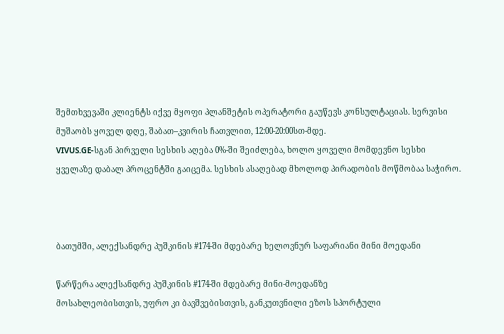შემთხვევაში კლიენტს იქვე მყოფი პლანშეტის ოპერატორი გაუწევს კონსულტაციას. სერვისი მუშაობს ყოველ დღე, შაბათ–კვირის ჩათვლით, 12:00-20:00სთ-მდე.
VIVUS.GE-სგან პირველი სესხის აღება 0%-ში შეიძლება, ხოლო ყოველი მომდევნო სესხი ყველაზე დაბალ პროცენტში გაიცემა. სესხის ასაღებად მხოლოდ პირადობის მოწმობაა საჭირო.



ბათუმში, ალექსანდრე პუშკინის #174-ში მდებარე ხელოვნურ საფარიანი მინი მოედანი

წარწერა ალექსანდრე პუშკინის #174-ში მდებარე მინი-მოედანზე
მოსახლეობისთვის, უფრო კი ბავშვებისთვის, განკუთვნილი ეზოს სპორტული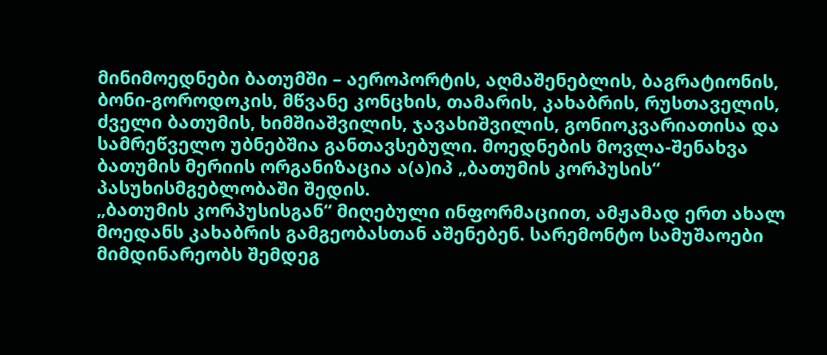მინიმოედნები ბათუმში – აეროპორტის, აღმაშენებლის, ბაგრატიონის, ბონი-გოროდოკის, მწვანე კონცხის, თამარის, კახაბრის, რუსთაველის, ძველი ბათუმის, ხიმშიაშვილის, ჯავახიშვილის, გონიოკვარიათისა და სამრეწველო უბნებშია განთავსებული. მოედნების მოვლა-შენახვა ბათუმის მერიის ორგანიზაცია ა(ა)იპ „ბათუმის კორპუსის“ პასუხისმგებლობაში შედის.
„ბათუმის კორპუსისგან“ მიღებული ინფორმაციით, ამჟამად ერთ ახალ მოედანს კახაბრის გამგეობასთან აშენებენ. სარემონტო სამუშაოები მიმდინარეობს შემდეგ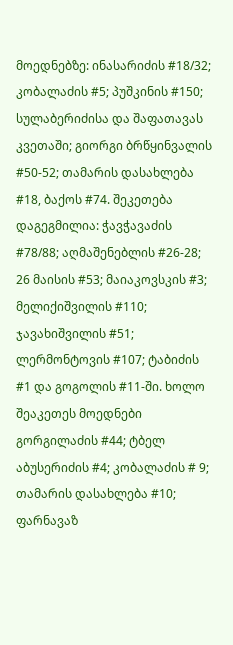მოედნებზე: ინასარიძის #18/32; კობალაძის #5; პუშკინის #150; სულაბერიძისა და შაფათავას კვეთაში; გიორგი ბრწყინვალის #50-52; თამარის დასახლება #18, ბაქოს #74. შეკეთება დაგეგმილია: ჭავჭავაძის #78/88; აღმაშენებლის #26-28; 26 მაისის #53; მაიაკოვსკის #3; მელიქიშვილის #110; ჯავახიშვილის #51; ლერმონტოვის #107; ტაბიძის #1 და გოგოლის #11-ში. ხოლო შეაკეთეს მოედნები გორგილაძის #44; ტბელ აბუსერიძის #4; კობალაძის # 9; თამარის დასახლება #10; ფარნავაზ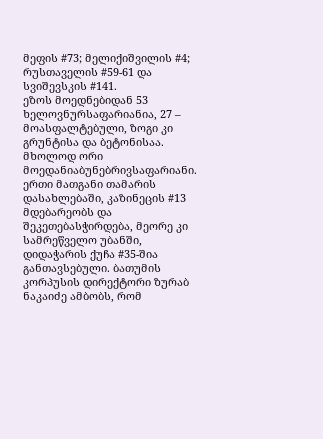მეფის #73; მელიქიშვილის #4; რუსთაველის #59-61 და სვიშევსკის #141.
ეზოს მოედნებიდან 53 ხელოვნურსაფარიანია, 27 – მოასფალტებული, ზოგი კი გრუნტისა და ბეტონისაა. მხოლოდ ორი მოედანიაბუნებრივსაფარიანი. ერთი მათგანი თამარის დასახლებაში, კაზინეცის #13 მდებარეობს და შეკეთებასჭირდება, მეორე კი სამრეწველო უბანში, დიდაჭარის ქუჩა #35-შია განთავსებული. ბათუმის კორპუსის დირექტორი ზურაბ ნაკაიძე ამბობს, რომ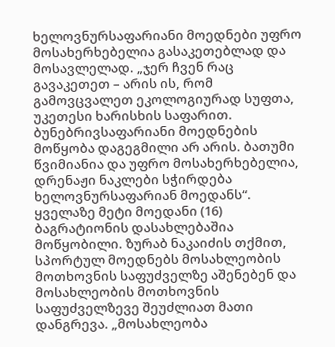ხელოვნურსაფარიანი მოედნები უფრო მოსახერხებელია გასაკეთებლად და მოსავლელად. „ჯერ ჩვენ რაც გავაკეთეთ – არის ის, რომ გამოვცვალეთ ეკოლოგიურად სუფთა, უკეთესი ხარისხის საფარით. ბუნებრივსაფარიანი მოედნების მოწყობა დაგეგმილი არ არის. ბათუმი წვიმიანია და უფრო მოსახერხებელია, დრენაჟი ნაკლები სჭირდება ხელოვნურსაფარიან მოედანს“.
ყველაზე მეტი მოედანი (16) ბაგრატიონის დასახლებაშია მოწყობილი. ზურაბ ნაკაიძის თქმით, სპორტულ მოედნებს მოსახლეობის მოთხოვნის საფუძველზე აშენებენ და მოსახლეობის მოთხოვნის საფუძველზევე შეუძლიათ მათი დანგრევა. „მოსახლეობა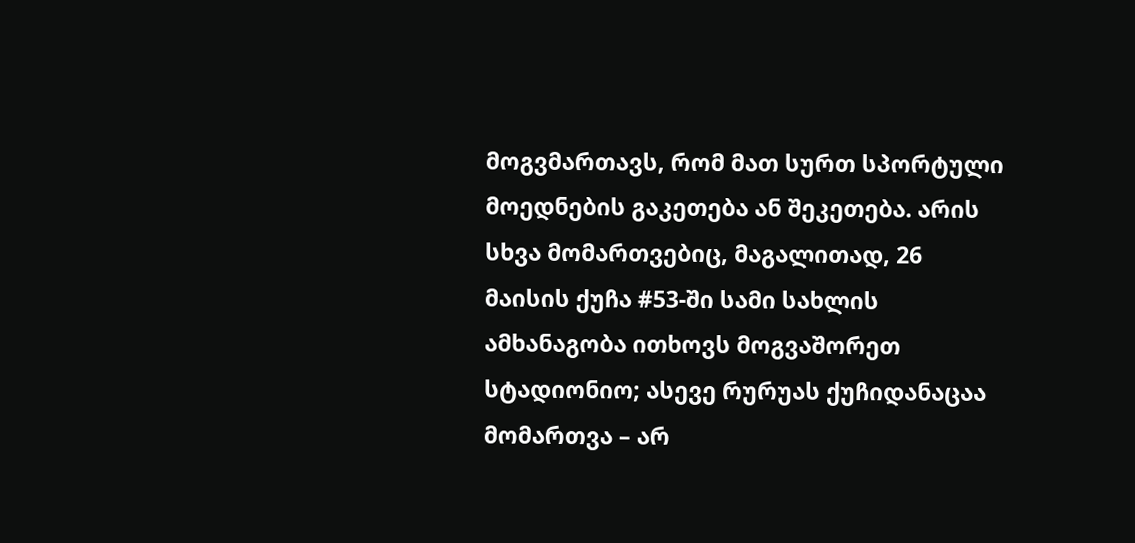მოგვმართავს, რომ მათ სურთ სპორტული მოედნების გაკეთება ან შეკეთება. არის სხვა მომართვებიც, მაგალითად, 26 მაისის ქუჩა #53-ში სამი სახლის ამხანაგობა ითხოვს მოგვაშორეთ სტადიონიო; ასევე რურუას ქუჩიდანაცაა მომართვა – არ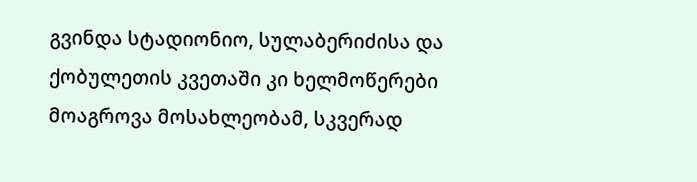გვინდა სტადიონიო, სულაბერიძისა და ქობულეთის კვეთაში კი ხელმოწერები მოაგროვა მოსახლეობამ, სკვერად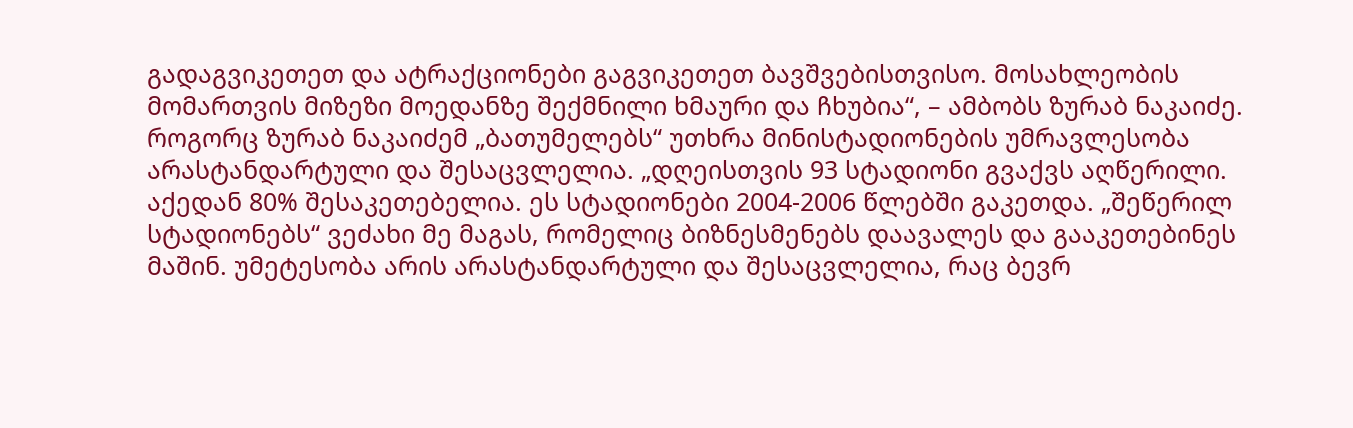გადაგვიკეთეთ და ატრაქციონები გაგვიკეთეთ ბავშვებისთვისო. მოსახლეობის მომართვის მიზეზი მოედანზე შექმნილი ხმაური და ჩხუბია“, – ამბობს ზურაბ ნაკაიძე.
როგორც ზურაბ ნაკაიძემ „ბათუმელებს“ უთხრა მინისტადიონების უმრავლესობა არასტანდარტული და შესაცვლელია. „დღეისთვის 93 სტადიონი გვაქვს აღწერილი. აქედან 80% შესაკეთებელია. ეს სტადიონები 2004-2006 წლებში გაკეთდა. „შეწერილ სტადიონებს“ ვეძახი მე მაგას, რომელიც ბიზნესმენებს დაავალეს და გააკეთებინეს მაშინ. უმეტესობა არის არასტანდარტული და შესაცვლელია, რაც ბევრ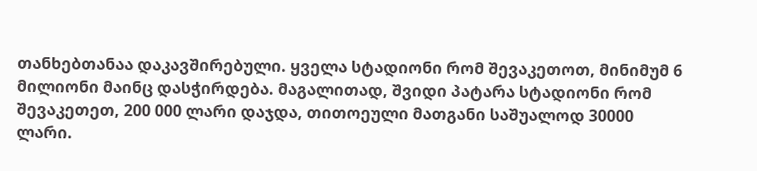თანხებთანაა დაკავშირებული. ყველა სტადიონი რომ შევაკეთოთ, მინიმუმ 6 მილიონი მაინც დასჭირდება. მაგალითად, შვიდი პატარა სტადიონი რომ შევაკეთეთ, 200 000 ლარი დაჯდა, თითოეული მათგანი საშუალოდ 30000 ლარი.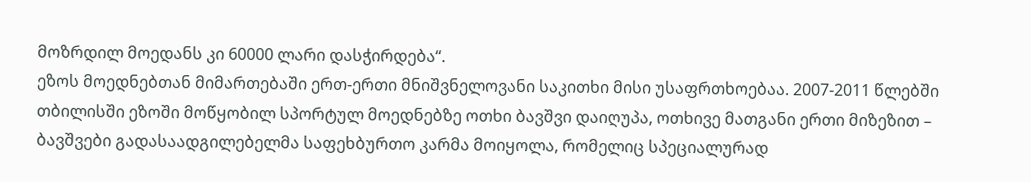მოზრდილ მოედანს კი 60000 ლარი დასჭირდება“.
ეზოს მოედნებთან მიმართებაში ერთ-ერთი მნიშვნელოვანი საკითხი მისი უსაფრთხოებაა. 2007-2011 წლებში თბილისში ეზოში მოწყობილ სპორტულ მოედნებზე ოთხი ბავშვი დაიღუპა, ოთხივე მათგანი ერთი მიზეზით – ბავშვები გადასაადგილებელმა საფეხბურთო კარმა მოიყოლა, რომელიც სპეციალურად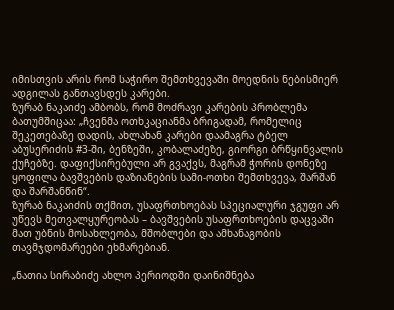იმისთვის არის რომ საჭირო შემთხვევაში მოედნის ნებისმიერ ადგილას განთავსდეს კარები.
ზურაბ ნაკაიძე ამბობს, რომ მოძრავი კარების პრობლემა ბათუმშიცაა: „ჩვენმა ოთხკაციანმა ბრიგადამ, რომელიც შეკეთებაზე დადის, ახლახან კარები დაამაგრა ტბელ აბუსერიძის #3-ში, ბენზეში, კობალაძეზე, გიორგი ბრწყინვალის ქუჩებზე. დაფიქსირებული არ გვაქვს, მაგრამ ჭორის დონეზე ყოფილა ბავშვების დაზიანების სამი-ოთხი შემთხვევა, შარშან და შარშანწინ“.
ზურაბ ნაკაიძის თქმით, უსაფრთხოებას სპეციალური ჯგუფი არ უწევს მეთვალყურეობას – ბავშვების უსაფრთხოების დაცვაში მათ უბნის მოსახლეობა, მშობლები და ამხანაგობის თავმჯდომარეები ეხმარებიან.

„ნათია სირაბიძე ახლო პერიოდში დაინიშნება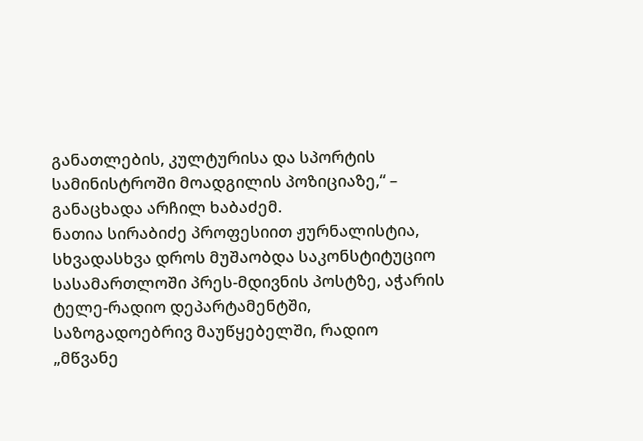განათლების, კულტურისა და სპორტის სამინისტროში მოადგილის პოზიციაზე,“ – განაცხადა არჩილ ხაბაძემ.
ნათია სირაბიძე პროფესიით ჟურნალისტია, სხვადასხვა დროს მუშაობდა საკონსტიტუციო სასამართლოში პრეს-მდივნის პოსტზე, აჭარის ტელე-რადიო დეპარტამენტში, საზოგადოებრივ მაუწყებელში, რადიო „მწვანე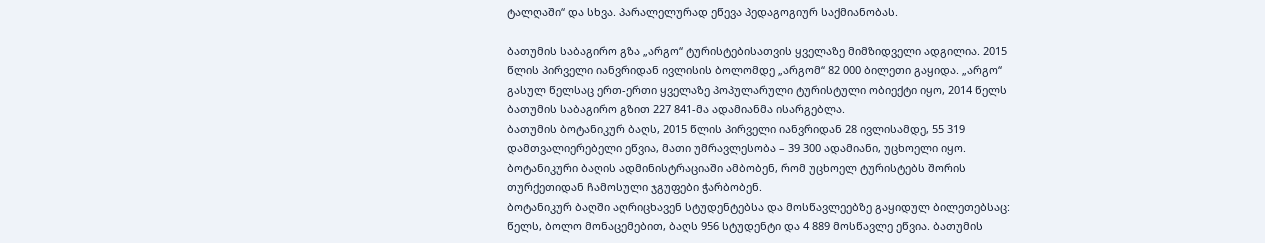ტალღაში“ და სხვა. პარალელურად ეწევა პედაგოგიურ საქმიანობას.

ბათუმის საბაგირო გზა „არგო“ ტურისტებისათვის ყველაზე მიმზიდველი ადგილია. 2015 წლის პირველი იანვრიდან ივლისის ბოლომდე „არგომ“ 82 000 ბილეთი გაყიდა. „არგო“ გასულ წელსაც ერთ-ერთი ყველაზე პოპულარული ტურისტული ობიექტი იყო, 2014 წელს ბათუმის საბაგირო გზით 227 841-მა ადამიანმა ისარგებლა.
ბათუმის ბოტანიკურ ბაღს, 2015 წლის პირველი იანვრიდან 28 ივლისამდე, 55 319 დამთვალიერებელი ეწვია, მათი უმრავლესობა – 39 300 ადამიანი, უცხოელი იყო. ბოტანიკური ბაღის ადმინისტრაციაში ამბობენ, რომ უცხოელ ტურისტებს შორის თურქეთიდან ჩამოსული ჯგუფები ჭარბობენ.
ბოტანიკურ ბაღში აღრიცხავენ სტუდენტებსა და მოსწავლეებზე გაყიდულ ბილეთებსაც: წელს, ბოლო მონაცემებით, ბაღს 956 სტუდენტი და 4 889 მოსწავლე ეწვია. ბათუმის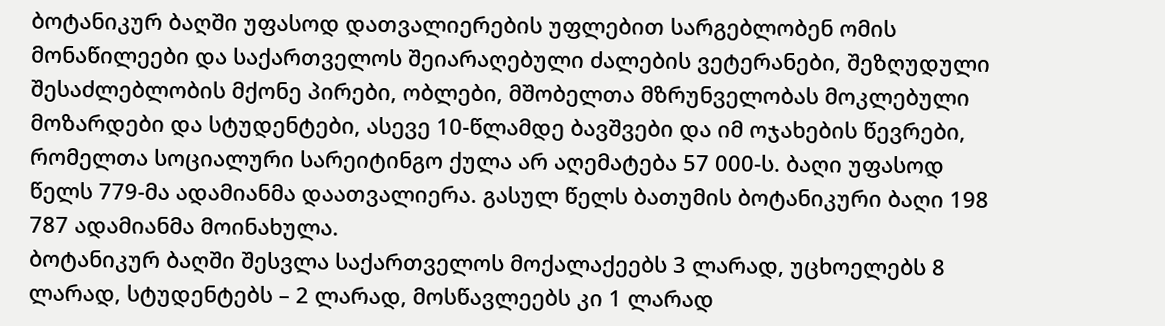ბოტანიკურ ბაღში უფასოდ დათვალიერების უფლებით სარგებლობენ ომის მონაწილეები და საქართველოს შეიარაღებული ძალების ვეტერანები, შეზღუდული შესაძლებლობის მქონე პირები, ობლები, მშობელთა მზრუნველობას მოკლებული მოზარდები და სტუდენტები, ასევე 10-წლამდე ბავშვები და იმ ოჯახების წევრები, რომელთა სოციალური სარეიტინგო ქულა არ აღემატება 57 000-ს. ბაღი უფასოდ წელს 779-მა ადამიანმა დაათვალიერა. გასულ წელს ბათუმის ბოტანიკური ბაღი 198 787 ადამიანმა მოინახულა.
ბოტანიკურ ბაღში შესვლა საქართველოს მოქალაქეებს 3 ლარად, უცხოელებს 8 ლარად, სტუდენტებს – 2 ლარად, მოსწავლეებს კი 1 ლარად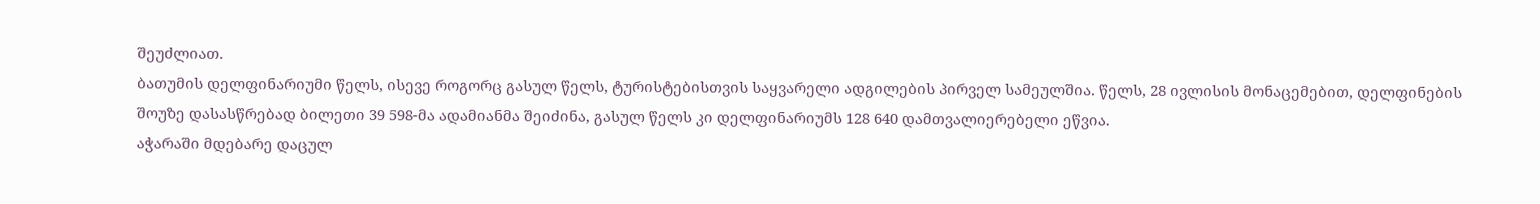შეუძლიათ.
ბათუმის დელფინარიუმი წელს, ისევე როგორც გასულ წელს, ტურისტებისთვის საყვარელი ადგილების პირველ სამეულშია. წელს, 28 ივლისის მონაცემებით, დელფინების შოუზე დასასწრებად ბილეთი 39 598-მა ადამიანმა შეიძინა, გასულ წელს კი დელფინარიუმს 128 640 დამთვალიერებელი ეწვია.
აჭარაში მდებარე დაცულ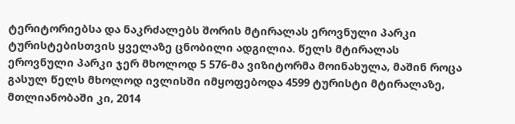ტერიტორიებსა და ნაკრძალებს შორის მტირალას ეროვნული პარკი ტურისტებისთვის ყველაზე ცნობილი ადგილია. წელს მტირალას ეროვნული პარკი ჯერ მხოლოდ 5 576-მა ვიზიტორმა მოინახულა, მაშინ როცა გასულ წელს მხოლოდ ივლისში იმყოფებოდა 4599 ტურისტი მტირალაზე, მთლიანობაში კი, 2014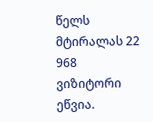წელს მტირალას 22 968 ვიზიტორი ეწვია.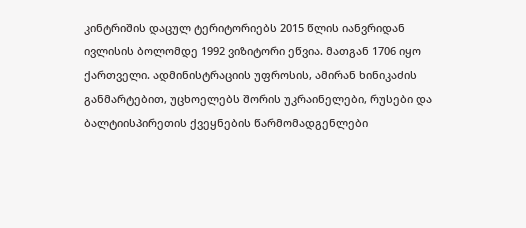კინტრიშის დაცულ ტერიტორიებს 2015 წლის იანვრიდან ივლისის ბოლომდე 1992 ვიზიტორი ეწვია. მათგან 1706 იყო ქართველი. ადმინისტრაციის უფროსის, ამირან ხინიკაძის განმარტებით, უცხოელებს შორის უკრაინელები, რუსები და ბალტიისპირეთის ქვეყნების წარმომადგენლები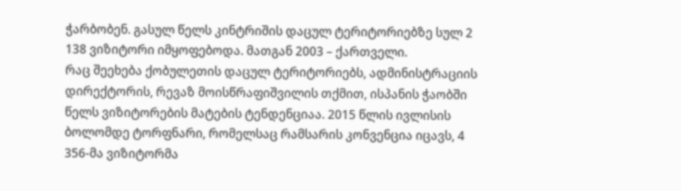ჭარბობენ. გასულ წელს კინტრიშის დაცულ ტერიტორიებზე სულ 2 138 ვიზიტორი იმყოფებოდა. მათგან 2003 – ქართველი.
რაც შეეხება ქობულეთის დაცულ ტერიტორიებს, ადმინისტრაციის დირექტორის, რევაზ მოისწრაფიშვილის თქმით, ისპანის ჭაობში წელს ვიზიტორების მატების ტენდენციაა. 2015 წლის ივლისის ბოლომდე ტორფნარი, რომელსაც რამსარის კონვენცია იცავს, 4 356-მა ვიზიტორმა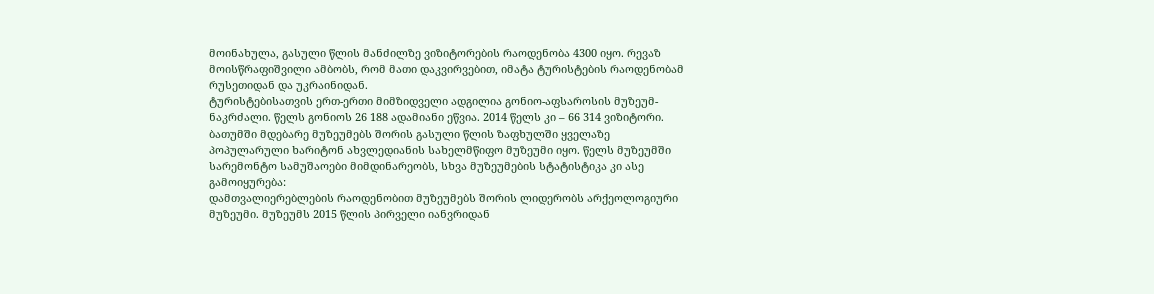მოინახულა, გასული წლის მანძილზე ვიზიტორების რაოდენობა 4300 იყო. რევაზ მოისწრაფიშვილი ამბობს, რომ მათი დაკვირვებით, იმატა ტურისტების რაოდენობამ რუსეთიდან და უკრაინიდან.
ტურისტებისათვის ერთ-ერთი მიმზიდველი ადგილია გონიო-აფსაროსის მუზეუმ-ნაკრძალი. წელს გონიოს 26 188 ადამიანი ეწვია. 2014 წელს კი – 66 314 ვიზიტორი.
ბათუმში მდებარე მუზეუმებს შორის გასული წლის ზაფხულში ყველაზე პოპულარული ხარიტონ ახვლედიანის სახელმწიფო მუზეუმი იყო. წელს მუზეუმში სარემონტო სამუშაოები მიმდინარეობს, სხვა მუზეუმების სტატისტიკა კი ასე გამოიყურება:
დამთვალიერებლების რაოდენობით მუზეუმებს შორის ლიდერობს არქეოლოგიური მუზეუმი. მუზეუმს 2015 წლის პირველი იანვრიდან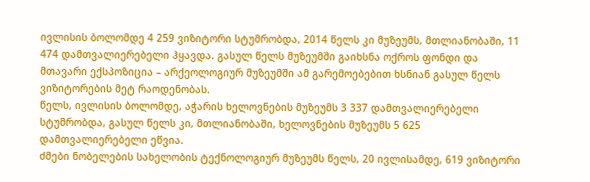ივლისის ბოლომდე 4 259 ვიზიტორი სტუმრობდა, 2014 წელს კი მუზეუმს, მთლიანობაში, 11 474 დამთვალიერებელი ჰყავდა. გასულ წელს მუზეუმში გაიხსნა ოქროს ფონდი და მთავარი ექსპოზიცია – არქეოლოგიურ მუზეუმში ამ გარემოებებით ხსნიან გასულ წელს ვიზიტორების მეტ რაოდენობას.
წელს, ივლისის ბოლომდე, აჭარის ხელოვნების მუზეუმს 3 337 დამთვალიერებელი სტუმრობდა, გასულ წელს კი, მთლიანობაში, ხელოვნების მუზეუმს 5 625 დამთვალიერებელი ეწვია.
ძმები ნობელების სახელობის ტექნოლოგიურ მუზეუმს წელს, 20 ივლისამდე, 619 ვიზიტორი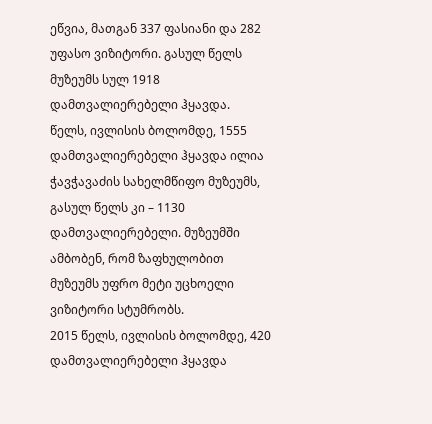ეწვია, მათგან 337 ფასიანი და 282 უფასო ვიზიტორი. გასულ წელს მუზეუმს სულ 1918 დამთვალიერებელი ჰყავდა.
წელს, ივლისის ბოლომდე, 1555 დამთვალიერებელი ჰყავდა ილია ჭავჭავაძის სახელმწიფო მუზეუმს, გასულ წელს კი – 1130 დამთვალიერებელი. მუზეუმში ამბობენ, რომ ზაფხულობით მუზეუმს უფრო მეტი უცხოელი ვიზიტორი სტუმრობს.
2015 წელს, ივლისის ბოლომდე, 420 დამთვალიერებელი ჰყავდა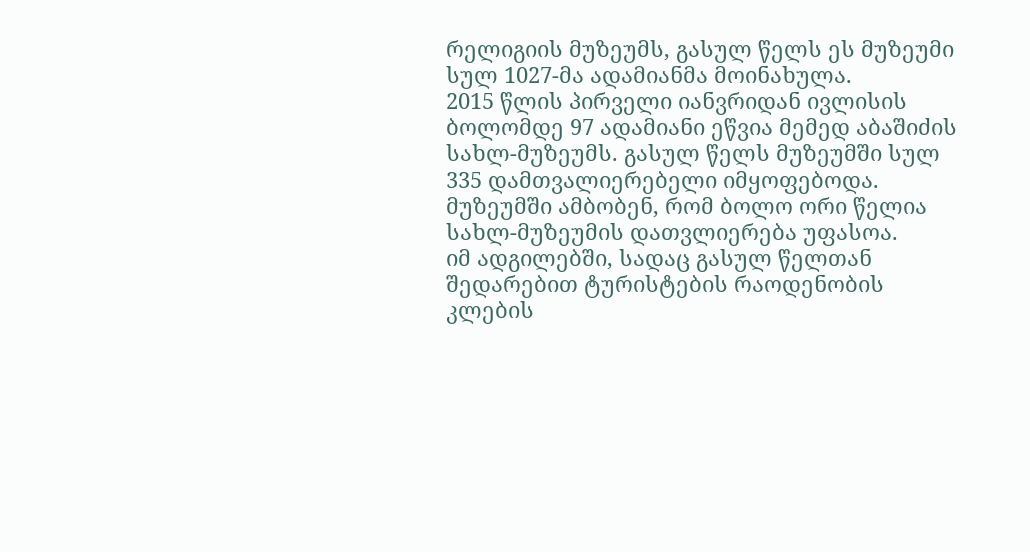რელიგიის მუზეუმს, გასულ წელს ეს მუზეუმი სულ 1027-მა ადამიანმა მოინახულა.
2015 წლის პირველი იანვრიდან ივლისის ბოლომდე 97 ადამიანი ეწვია მემედ აბაშიძის სახლ-მუზეუმს. გასულ წელს მუზეუმში სულ 335 დამთვალიერებელი იმყოფებოდა. მუზეუმში ამბობენ, რომ ბოლო ორი წელია სახლ-მუზეუმის დათვლიერება უფასოა.
იმ ადგილებში, სადაც გასულ წელთან შედარებით ტურისტების რაოდენობის კლების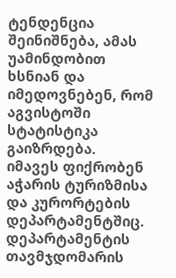ტენდენცია შეინიშნება, ამას უამინდობით ხსნიან და იმედოვნებენ, რომ აგვისტოში სტატისტიკა გაიზრდება.
იმავეს ფიქრობენ აჭარის ტურიზმისა და კურორტების დეპარტამენტშიც. დეპარტამენტის თავმჯდომარის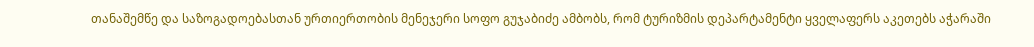თანაშემწე და საზოგადოებასთან ურთიერთობის მენეჯერი სოფო გუჯაბიძე ამბობს, რომ ტურიზმის დეპარტამენტი ყველაფერს აკეთებს აჭარაში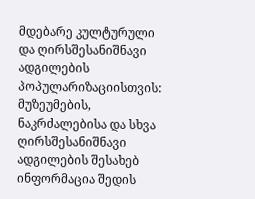მდებარე კულტურული და ღირსშესანიშნავი ადგილების პოპულარიზაციისთვის: მუზეუმების, ნაკრძალებისა და სხვა ღირსშესანიშნავი ადგილების შესახებ ინფორმაცია შედის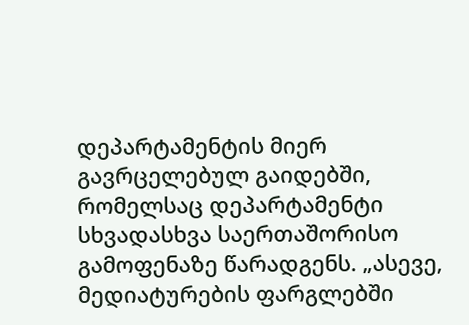დეპარტამენტის მიერ გავრცელებულ გაიდებში, რომელსაც დეპარტამენტი სხვადასხვა საერთაშორისო გამოფენაზე წარადგენს. „ასევე, მედიატურების ფარგლებში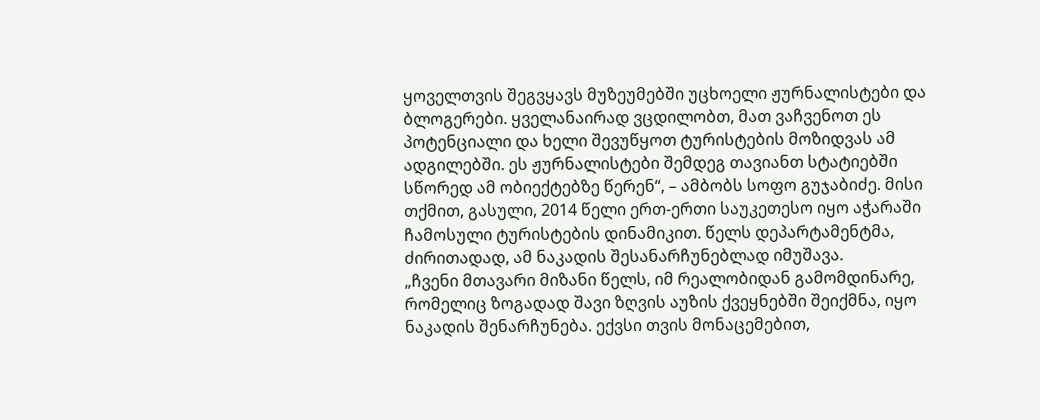ყოველთვის შეგვყავს მუზეუმებში უცხოელი ჟურნალისტები და ბლოგერები. ყველანაირად ვცდილობთ, მათ ვაჩვენოთ ეს პოტენციალი და ხელი შევუწყოთ ტურისტების მოზიდვას ამ ადგილებში. ეს ჟურნალისტები შემდეგ თავიანთ სტატიებში სწორედ ამ ობიექტებზე წერენ“, – ამბობს სოფო გუჯაბიძე. მისი თქმით, გასული, 2014 წელი ერთ-ერთი საუკეთესო იყო აჭარაში ჩამოსული ტურისტების დინამიკით. წელს დეპარტამენტმა, ძირითადად, ამ ნაკადის შესანარჩუნებლად იმუშავა.
„ჩვენი მთავარი მიზანი წელს, იმ რეალობიდან გამომდინარე, რომელიც ზოგადად შავი ზღვის აუზის ქვეყნებში შეიქმნა, იყო ნაკადის შენარჩუნება. ექვსი თვის მონაცემებით,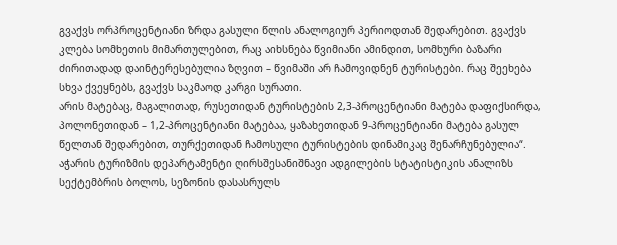გვაქვს ორპროცენტიანი ზრდა გასული წლის ანალოგიურ პერიოდთან შედარებით. გვაქვს კლება სომხეთის მიმართულებით, რაც აიხსნება წვიმიანი ამინდით, სომხური ბაზარი ძირითადად დაინტერესებულია ზღვით – წვიმაში არ ჩამოვიდნენ ტურისტები. რაც შეეხება სხვა ქვეყნებს, გვაქვს საკმაოდ კარგი სურათი.
არის მატებაც, მაგალითად, რუსეთიდან ტურისტების 2,3-პროცენტიანი მატება დაფიქსირდა, პოლონეთიდან – 1,2-პროცენტიანი მატებაა, ყაზახეთიდან 9-პროცენტიანი მატება გასულ წელთან შედარებით, თურქეთიდან ჩამოსული ტურისტების დინამიკაც შენარჩუნებულია“.
აჭარის ტურიზმის დეპარტამენტი ღირსშესანიშნავი ადგილების სტატისტიკის ანალიზს სექტემბრის ბოლოს, სეზონის დასასრულს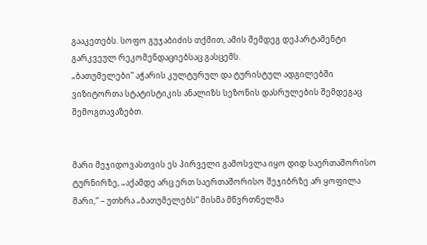გააკეთებს. სოფო გუჯაბიძის თქმით, ამის შემდეგ დეპარტამენტი გარკვეულ რეკომენდაციებსაც გასცემს.
„ბათუმელები“ აჭარის კულტურულ და ტურისტულ ადგილებში ვიზიტორთა სტატისტიკის ანალიზს სეზონის დასრულების შემდეგაც შემოგთავაზებთ.


მარი მეჯიდოვასთვის ეს პირველი გამოსვლა იყო დიდ საერთაშორისო ტურნირზე, „აქამდე არც ერთ საერთაშორისო შეჯიბრზე არ ყოფილა მარი,“ – უთხრა „ბათუმელებს“ მისმა მწვრთნელმა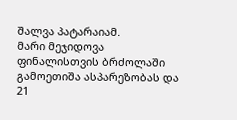შალვა პატარაიამ.
მარი მეჯიდოვა ფინალისთვის ბრძოლაში გამოეთიშა ასპარეზობას და 21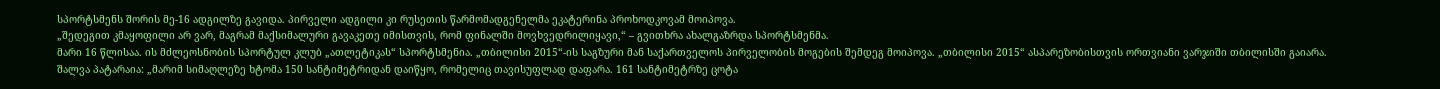სპორტსმენს შორის მე-16 ადგილზე გავიდა. პირველი ადგილი კი რუსეთის წარმომადგენელმა ეკატერინა პროხოდკოვამ მოიპოვა.
„შედეგით კმაყოფილი არ ვარ, მაგრამ მაქსიმალური გავაკეთე იმისთვის, რომ ფინალში მოვხვედრილიყავი,“ – გვითხრა ახალგაზრდა სპორტსმენმა.
მარი 16 წლისაა. ის მძლეოსნობის სპორტულ კლუბ „ათლეტიკას“ სპორტსმენია. „თბილისი 2015“-ის საგზური მან საქართველოს პირველობის მოგების შემდეგ მოიპოვა. „თბილისი 2015“ ასპარეზობისთვის ორთვიანი ვარჯიში თბილისში გაიარა.
შალვა პატარაია: „მარიმ სიმაღლეზე ხტომა 150 სანტიმეტრიდან დაიწყო, რომელიც თავისუფლად დაფარა. 161 სანტიმეტრზე ცოტა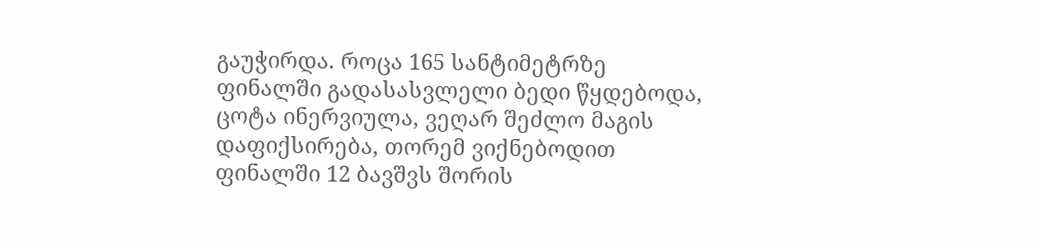გაუჭირდა. როცა 165 სანტიმეტრზე ფინალში გადასასვლელი ბედი წყდებოდა, ცოტა ინერვიულა, ვეღარ შეძლო მაგის დაფიქსირება, თორემ ვიქნებოდით ფინალში 12 ბავშვს შორის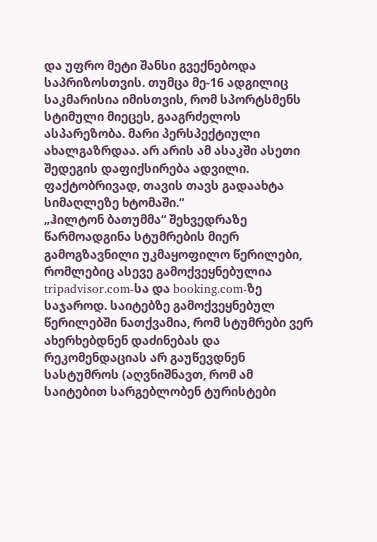და უფრო მეტი შანსი გვექნებოდა საპრიზოსთვის. თუმცა მე-16 ადგილიც საკმარისია იმისთვის, რომ სპორტსმენს სტიმული მიეცეს, გააგრძელოს ასპარეზობა. მარი პერსპექტიული ახალგაზრდაა. არ არის ამ ასაკში ასეთი შედეგის დაფიქსირება ადვილი. ფაქტობრივად, თავის თავს გადაახტა სიმაღლეზე ხტომაში.“
„ჰილტონ ბათუმმა“ შეხვედრაზე წარმოადგინა სტუმრების მიერ გამოგზავნილი უკმაყოფილო წერილები, რომლებიც ასევე გამოქვეყნებულია tripadvisor.com-სა და booking.com-ზე საჯაროდ. საიტებზე გამოქვეყნებულ წერილებში ნათქვამია, რომ სტუმრები ვერ ახერხებდნენ დაძინებას და რეკომენდაციას არ გაუწევდნენ სასტუმროს (აღვნიშნავთ, რომ ამ საიტებით სარგებლობენ ტურისტები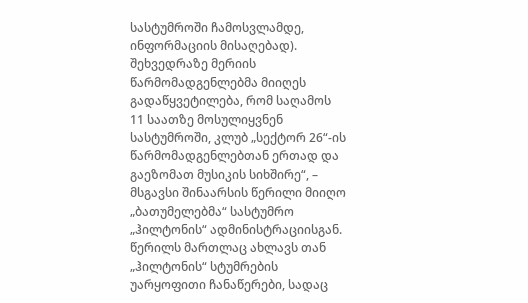სასტუმროში ჩამოსვლამდე, ინფორმაციის მისაღებად). შეხვედრაზე მერიის წარმომადგენლებმა მიიღეს გადაწყვეტილება, რომ საღამოს 11 საათზე მოსულიყვნენ სასტუმროში, კლუბ „სექტორ 26“-ის წარმომადგენლებთან ერთად და გაეზომათ მუსიკის სიხშირე“, – მსგავსი შინაარსის წერილი მიიღო „ბათუმელებმა“ სასტუმრო „ჰილტონის“ ადმინისტრაციისგან.
წერილს მართლაც ახლავს თან „ჰილტონის“ სტუმრების უარყოფითი ჩანაწერები, სადაც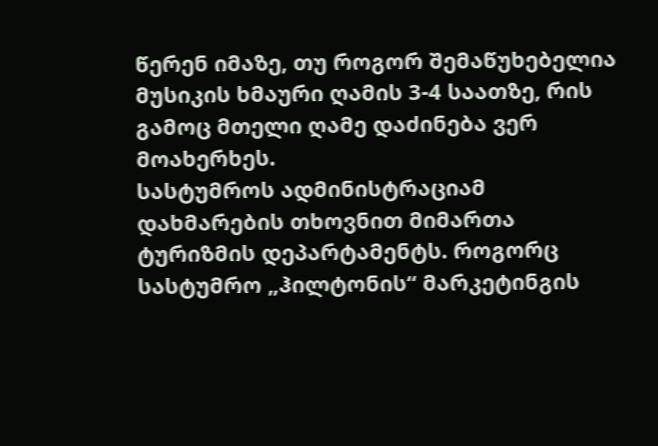წერენ იმაზე, თუ როგორ შემაწუხებელია მუსიკის ხმაური ღამის 3-4 საათზე, რის გამოც მთელი ღამე დაძინება ვერ მოახერხეს.
სასტუმროს ადმინისტრაციამ დახმარების თხოვნით მიმართა ტურიზმის დეპარტამენტს. როგორც სასტუმრო „ჰილტონის“ მარკეტინგის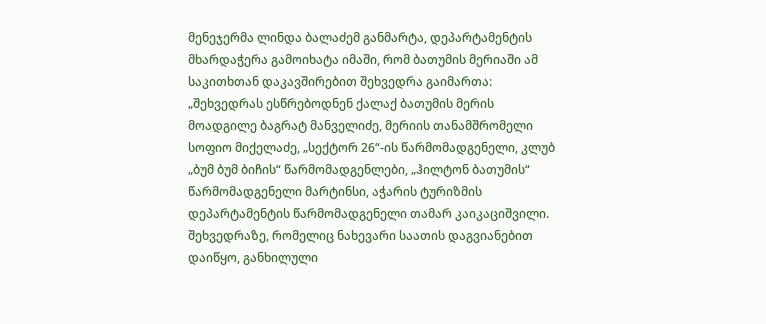მენეჯერმა ლინდა ბალაძემ განმარტა, დეპარტამენტის მხარდაჭერა გამოიხატა იმაში, რომ ბათუმის მერიაში ამ საკითხთან დაკავშირებით შეხვედრა გაიმართა: „შეხვედრას ესწრებოდნენ ქალაქ ბათუმის მერის მოადგილე ბაგრატ მანველიძე, მერიის თანამშრომელი სოფიო მიქელაძე, „სექტორ 26“-ის წარმომადგენელი, კლუბ „ბუმ ბუმ ბიჩის“ წარმომადგენლები, „ჰილტონ ბათუმის“ წარმომადგენელი მარტინსი, აჭარის ტურიზმის დეპარტამენტის წარმომადგენელი თამარ კაიკაციშვილი. შეხვედრაზე, რომელიც ნახევარი საათის დაგვიანებით დაიწყო, განხილული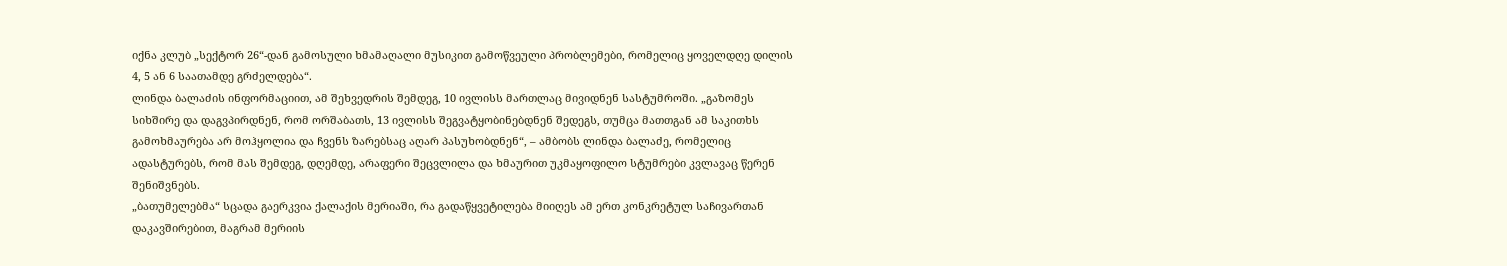იქნა კლუბ „სექტორ 26“-დან გამოსული ხმამაღალი მუსიკით გამოწვეული პრობლემები, რომელიც ყოველდღე დილის 4, 5 ან 6 საათამდე გრძელდება“.
ლინდა ბალაძის ინფორმაციით, ამ შეხვედრის შემდეგ, 10 ივლისს მართლაც მივიდნენ სასტუმროში. „გაზომეს სიხშირე და დაგვპირდნენ, რომ ორშაბათს, 13 ივლისს შეგვატყობინებდნენ შედეგს, თუმცა მათთგან ამ საკითხს გამოხმაურება არ მოჰყოლია და ჩვენს ზარებსაც აღარ პასუხობდნენ“, – ამბობს ლინდა ბალაძე, რომელიც ადასტურებს, რომ მას შემდეგ, დღემდე, არაფერი შეცვლილა და ხმაურით უკმაყოფილო სტუმრები კვლავაც წერენ შენიშვნებს.
„ბათუმელებმა“ სცადა გაერკვია ქალაქის მერიაში, რა გადაწყვეტილება მიიღეს ამ ერთ კონკრეტულ საჩივართან დაკავშირებით, მაგრამ მერიის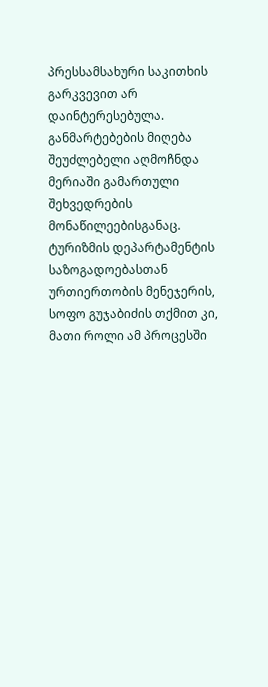პრესსამსახური საკითხის გარკვევით არ დაინტერესებულა. განმარტებების მიღება შეუძლებელი აღმოჩნდა მერიაში გამართული შეხვედრების მონაწილეებისგანაც. ტურიზმის დეპარტამენტის საზოგადოებასთან ურთიერთობის მენეჯერის, სოფო გუჯაბიძის თქმით კი, მათი როლი ამ პროცესში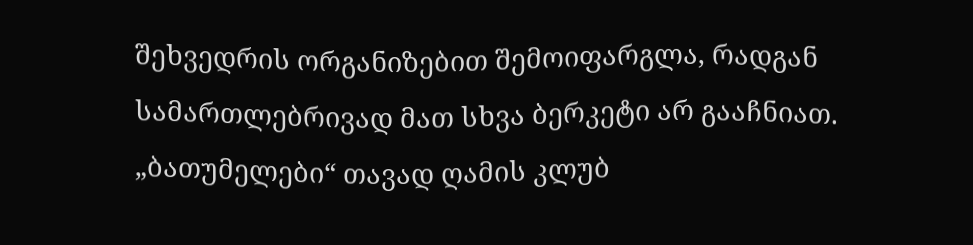შეხვედრის ორგანიზებით შემოიფარგლა, რადგან სამართლებრივად მათ სხვა ბერკეტი არ გააჩნიათ.
„ბათუმელები“ თავად ღამის კლუბ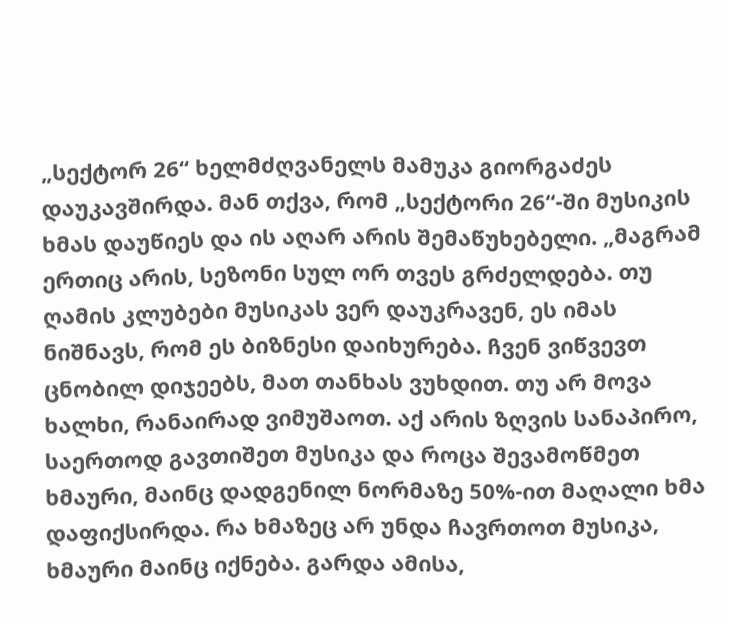„სექტორ 26“ ხელმძღვანელს მამუკა გიორგაძეს დაუკავშირდა. მან თქვა, რომ „სექტორი 26“-ში მუსიკის ხმას დაუწიეს და ის აღარ არის შემაწუხებელი. „მაგრამ ერთიც არის, სეზონი სულ ორ თვეს გრძელდება. თუ ღამის კლუბები მუსიკას ვერ დაუკრავენ, ეს იმას ნიშნავს, რომ ეს ბიზნესი დაიხურება. ჩვენ ვიწვევთ ცნობილ დიჯეებს, მათ თანხას ვუხდით. თუ არ მოვა ხალხი, რანაირად ვიმუშაოთ. აქ არის ზღვის სანაპირო, საერთოდ გავთიშეთ მუსიკა და როცა შევამოწმეთ ხმაური, მაინც დადგენილ ნორმაზე 50%-ით მაღალი ხმა დაფიქსირდა. რა ხმაზეც არ უნდა ჩავრთოთ მუსიკა, ხმაური მაინც იქნება. გარდა ამისა,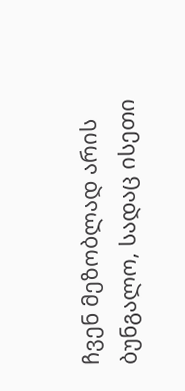ჩვენ მეზობლად არის ბუნგალო, სადაც ისეთი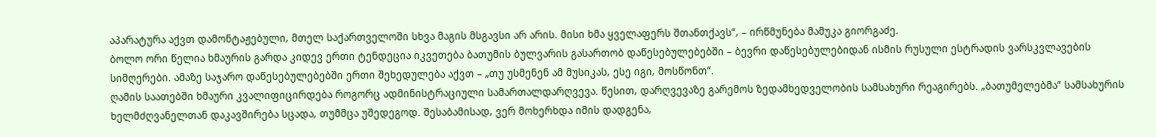აპარატურა აქვთ დამონტაჟებული, მთელ საქართველოში სხვა მაგის მსგავსი არ არის. მისი ხმა ყველაფერს შთანთქავს“, – ირწმუნება მამუკა გიორგაძე.
ბოლო ორი წელია ხმაურის გარდა კიდევ ერთი ტენდეცია იკვეთება ბათუმის ბულვარის გასართობ დაწესებულებებში – ბევრი დაწესებულებიდან ისმის რუსული ესტრადის ვარსკვლავების სიმღერები. ამაზე საჯარო დაწესებულებებში ერთი შეხედულება აქვთ – „თუ უსმენენ ამ მუსიკას, ესე იგი, მოსწონთ“.
ღამის საათებში ხმაური კვალიფიცირდება როგორც ადმინისტრაციული სამართალდარღვევა. წესით, დარღვევაზე გარემოს ზედამხედველობის სამსახური რეაგირებს. „ბათუმელებმა“ სამსახურის ხელმძღვანელთან დაკავშირება სცადა, თუმმცა უშედეგოდ. შესაბამისად, ვერ მოხერხდა იმის დადგენა,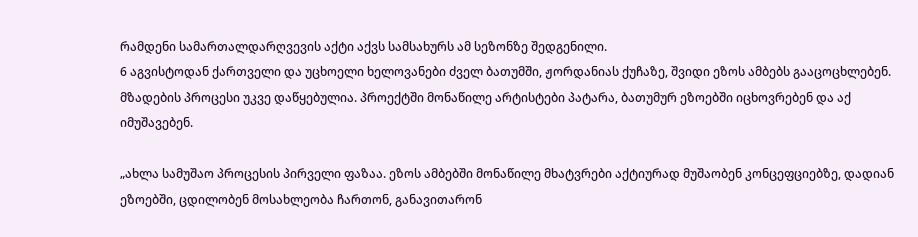რამდენი სამართალდარღვევის აქტი აქვს სამსახურს ამ სეზონზე შედგენილი.
6 აგვისტოდან ქართველი და უცხოელი ხელოვანები ძველ ბათუმში, ჟორდანიას ქუჩაზე, შვიდი ეზოს ამბებს გააცოცხლებენ. მზადების პროცესი უკვე დაწყებულია. პროექტში მონაწილე არტისტები პატარა, ბათუმურ ეზოებში იცხოვრებენ და აქ იმუშავებენ.

„ახლა სამუშაო პროცესის პირველი ფაზაა. ეზოს ამბებში მონაწილე მხატვრები აქტიურად მუშაობენ კონცეფციებზე, დადიან ეზოებში, ცდილობენ მოსახლეობა ჩართონ, განავითარონ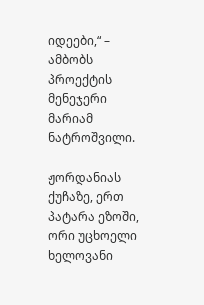იდეები,“ – ამბობს პროექტის მენეჯერი მარიამ ნატროშვილი.

ჟორდანიას ქუჩაზე, ერთ პატარა ეზოში, ორი უცხოელი ხელოვანი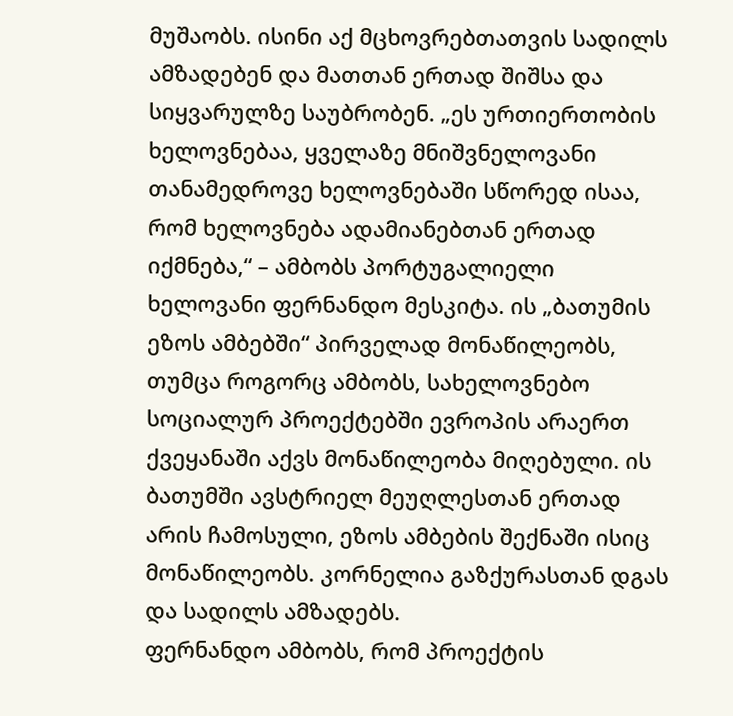მუშაობს. ისინი აქ მცხოვრებთათვის სადილს ამზადებენ და მათთან ერთად შიშსა და სიყვარულზე საუბრობენ. „ეს ურთიერთობის ხელოვნებაა, ყველაზე მნიშვნელოვანი თანამედროვე ხელოვნებაში სწორედ ისაა, რომ ხელოვნება ადამიანებთან ერთად იქმნება,“ – ამბობს პორტუგალიელი ხელოვანი ფერნანდო მესკიტა. ის „ბათუმის ეზოს ამბებში“ პირველად მონაწილეობს, თუმცა როგორც ამბობს, სახელოვნებო სოციალურ პროექტებში ევროპის არაერთ ქვეყანაში აქვს მონაწილეობა მიღებული. ის ბათუმში ავსტრიელ მეუღლესთან ერთად არის ჩამოსული, ეზოს ამბების შექნაში ისიც მონაწილეობს. კორნელია გაზქურასთან დგას და სადილს ამზადებს.
ფერნანდო ამბობს, რომ პროექტის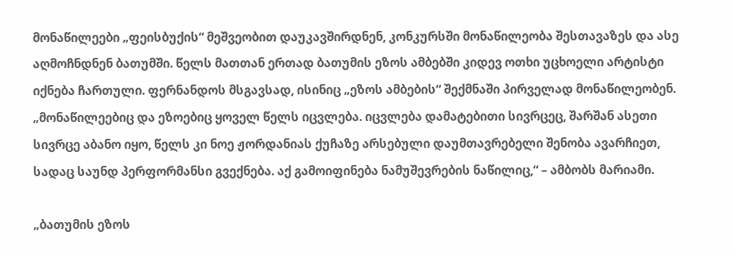მონაწილეები „ფეისბუქის“ მეშვეობით დაუკავშირდნენ, კონკურსში მონაწილეობა შესთავაზეს და ასე აღმოჩნდნენ ბათუმში. წელს მათთან ერთად ბათუმის ეზოს ამბებში კიდევ ოთხი უცხოელი არტისტი იქნება ჩართული. ფერნანდოს მსგავსად, ისინიც „ეზოს ამბების“ შექმნაში პირველად მონაწილეობენ.
„მონაწილეებიც და ეზოებიც ყოველ წელს იცვლება. იცვლება დამატებითი სივრცეც, შარშან ასეთი სივრცე აბანო იყო, წელს კი ნოე ჟორდანიას ქუჩაზე არსებული დაუმთავრებელი შენობა ავარჩიეთ, სადაც საუნდ პერფორმანსი გვექნება. აქ გამოიფინება ნამუშევრების ნაწილიც,“ – ამბობს მარიამი.

„ბათუმის ეზოს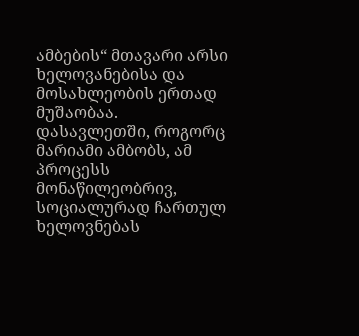ამბების“ მთავარი არსი ხელოვანებისა და მოსახლეობის ერთად მუშაობაა. დასავლეთში, როგორც მარიამი ამბობს, ამ პროცესს მონაწილეობრივ, სოციალურად ჩართულ ხელოვნებას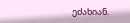ეძახიან.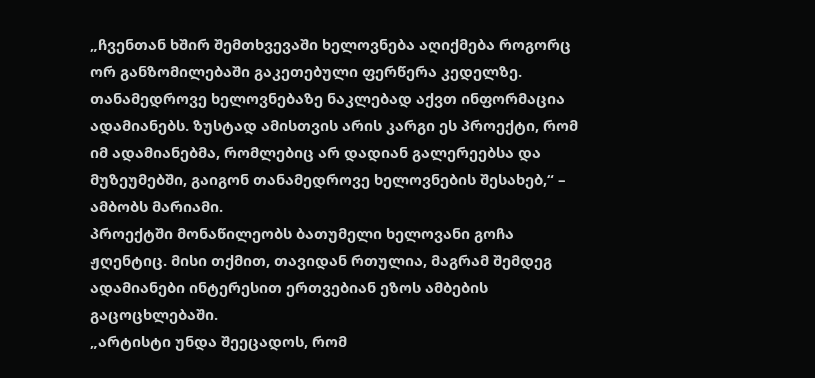„ჩვენთან ხშირ შემთხვევაში ხელოვნება აღიქმება როგორც ორ განზომილებაში გაკეთებული ფერწერა კედელზე. თანამედროვე ხელოვნებაზე ნაკლებად აქვთ ინფორმაცია ადამიანებს. ზუსტად ამისთვის არის კარგი ეს პროექტი, რომ იმ ადამიანებმა, რომლებიც არ დადიან გალერეებსა და მუზეუმებში, გაიგონ თანამედროვე ხელოვნების შესახებ,“ – ამბობს მარიამი.
პროექტში მონაწილეობს ბათუმელი ხელოვანი გოჩა ჟღენტიც. მისი თქმით, თავიდან რთულია, მაგრამ შემდეგ ადამიანები ინტერესით ერთვებიან ეზოს ამბების გაცოცხლებაში.
„არტისტი უნდა შეეცადოს, რომ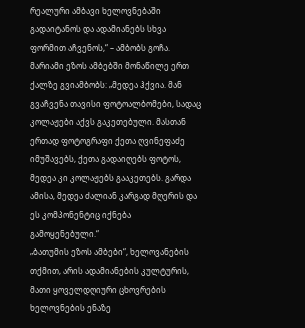რეალური ამბავი ხელოვნებაში გადაიტანოს და ადამიანებს სხვა ფორმით აჩვენოს,“ – ამბობს გოჩა.
მარიამი ეზოს ამბებში მონაწილე ერთ ქალზე გვიამბობს: „მედეა ჰქვია. მან გვაჩვენა თავისი ფოტოალბომები, სადაც კოლაჟები აქვს გაკეთებული. მასთან ერთად ფოტოგრაფი ქეთა ღვინეფაძე იმუშავებს, ქეთა გადაიღებს ფოტოს, მედეა კი კოლაჟებს გააკეთებს. გარდა ამისა, მედეა ძალიან კარგად მღერის და ეს კომპონენტიც იქნება გამოყენებული.“
„ბათუმის ეზოს ამბები“, ხელოვანების თქმით, არის ადამიანების კულტურის, მათი ყოველდღიური ცხოვრების ხელოვნების ენაზე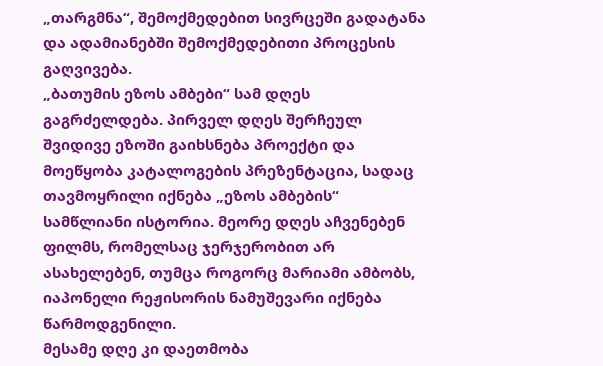„თარგმნა“, შემოქმედებით სივრცეში გადატანა და ადამიანებში შემოქმედებითი პროცესის გაღვივება.
„ბათუმის ეზოს ამბები“ სამ დღეს გაგრძელდება. პირველ დღეს შერჩეულ შვიდივე ეზოში გაიხსნება პროექტი და მოეწყობა კატალოგების პრეზენტაცია, სადაც თავმოყრილი იქნება „ეზოს ამბების“ სამწლიანი ისტორია. მეორე დღეს აჩვენებენ ფილმს, რომელსაც ჯერჯერობით არ ასახელებენ, თუმცა როგორც მარიამი ამბობს, იაპონელი რეჟისორის ნამუშევარი იქნება წარმოდგენილი.
მესამე დღე კი დაეთმობა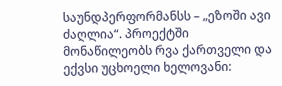საუნდპერფორმანსს – „ეზოში ავი ძაღლია“. პროექტში მონაწილეობს რვა ქართველი და ექვსი უცხოელი ხელოვანი: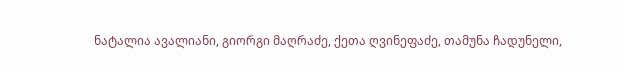ნატალია ავალიანი, გიორგი მაღრაძე, ქეთა ღვინეფაძე, თამუნა ჩადუნელი,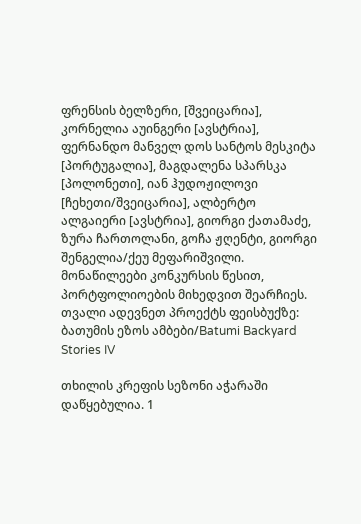ფრენსის ბელზერი, [შვეიცარია], კორნელია აუინგერი [ავსტრია], ფერნანდო მანველ დოს სანტოს მესკიტა [პორტუგალია], მაგდალენა სპარსკა [პოლონეთი], იან ჰუდოჟილოვი [ჩეხეთი/შვეიცარია], ალბერტო ალგაიერი [ავსტრია], გიორგი ქათამაძე, ზურა ჩართოლანი, გოჩა ჟღენტი, გიორგი შენგელია/ქეუ მეფარიშვილი.
მონაწილეები კონკურსის წესით, პორტფოლიოების მიხედვით შეარჩიეს.
თვალი ადევნეთ პროექტს ფეისბუქზე: ბათუმის ეზოს ამბები/Batumi Backyard Stories IV

თხილის კრეფის სეზონი აჭარაში დაწყებულია. 1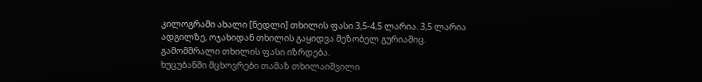კილოგრამი ახალი [ნედლი] თხილის ფასი 3,5-4,5 ლარია. 3,5 ლარია ადგილზე, ოჯახიდან თხილის გაყიდვა მეზობელ გურიაშიც. გამომშრალი თხილის ფასი იზრდება.
ხუცუბანში მცხოვრები თამაზ თხილაიშვილი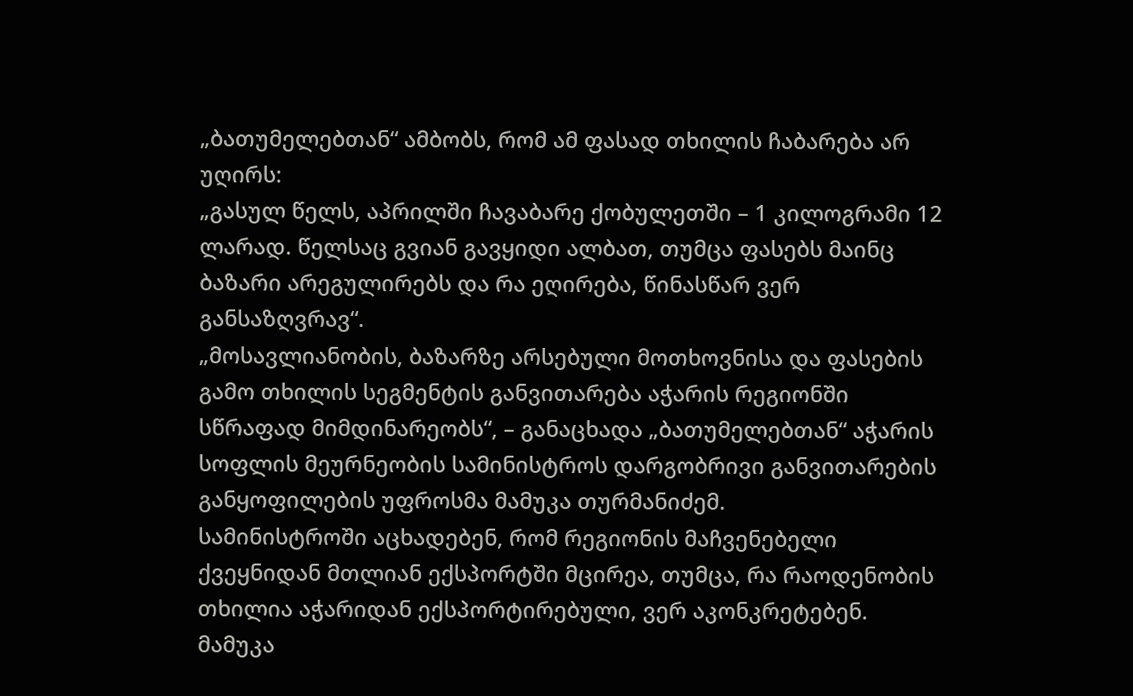„ბათუმელებთან“ ამბობს, რომ ამ ფასად თხილის ჩაბარება არ უღირს:
„გასულ წელს, აპრილში ჩავაბარე ქობულეთში – 1 კილოგრამი 12 ლარად. წელსაც გვიან გავყიდი ალბათ, თუმცა ფასებს მაინც ბაზარი არეგულირებს და რა ეღირება, წინასწარ ვერ განსაზღვრავ“.
„მოსავლიანობის, ბაზარზე არსებული მოთხოვნისა და ფასების გამო თხილის სეგმენტის განვითარება აჭარის რეგიონში სწრაფად მიმდინარეობს“, – განაცხადა „ბათუმელებთან“ აჭარის სოფლის მეურნეობის სამინისტროს დარგობრივი განვითარების განყოფილების უფროსმა მამუკა თურმანიძემ.
სამინისტროში აცხადებენ, რომ რეგიონის მაჩვენებელი ქვეყნიდან მთლიან ექსპორტში მცირეა, თუმცა, რა რაოდენობის თხილია აჭარიდან ექსპორტირებული, ვერ აკონკრეტებენ.
მამუკა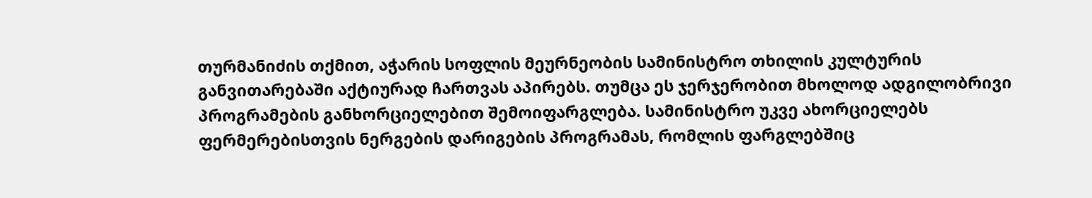თურმანიძის თქმით, აჭარის სოფლის მეურნეობის სამინისტრო თხილის კულტურის განვითარებაში აქტიურად ჩართვას აპირებს. თუმცა ეს ჯერჯერობით მხოლოდ ადგილობრივი პროგრამების განხორციელებით შემოიფარგლება. სამინისტრო უკვე ახორციელებს ფერმერებისთვის ნერგების დარიგების პროგრამას, რომლის ფარგლებშიც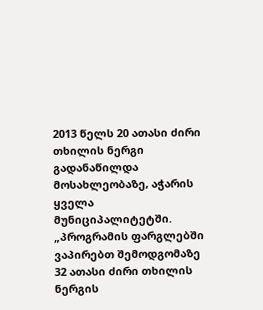2013 წელს 20 ათასი ძირი თხილის ნერგი გადანაწილდა მოსახლეობაზე, აჭარის ყველა მუნიციპალიტეტში.
„პროგრამის ფარგლებში ვაპირებთ შემოდგომაზე 32 ათასი ძირი თხილის ნერგის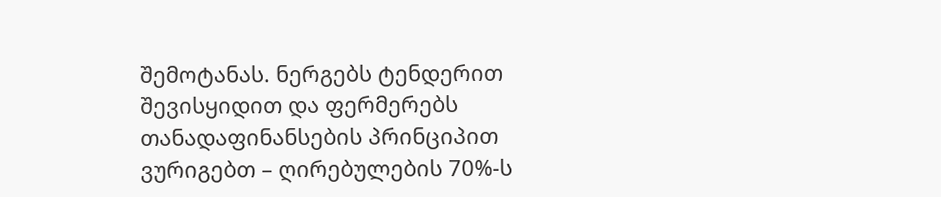შემოტანას. ნერგებს ტენდერით შევისყიდით და ფერმერებს თანადაფინანსების პრინციპით ვურიგებთ – ღირებულების 70%-ს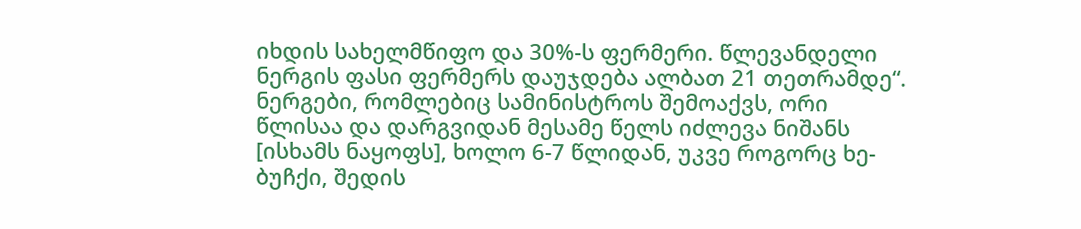იხდის სახელმწიფო და 30%-ს ფერმერი. წლევანდელი ნერგის ფასი ფერმერს დაუჯდება ალბათ 21 თეთრამდე“.
ნერგები, რომლებიც სამინისტროს შემოაქვს, ორი წლისაა და დარგვიდან მესამე წელს იძლევა ნიშანს [ისხამს ნაყოფს], ხოლო 6-7 წლიდან, უკვე როგორც ხე-ბუჩქი, შედის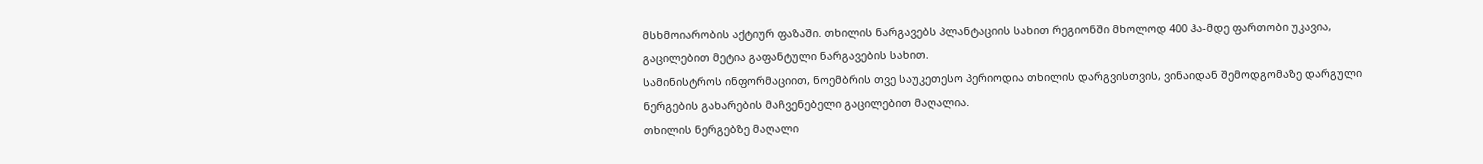მსხმოიარობის აქტიურ ფაზაში. თხილის ნარგავებს პლანტაციის სახით რეგიონში მხოლოდ 400 ჰა-მდე ფართობი უკავია, გაცილებით მეტია გაფანტული ნარგავების სახით.
სამინისტროს ინფორმაციით, ნოემბრის თვე საუკეთესო პერიოდია თხილის დარგვისთვის, ვინაიდან შემოდგომაზე დარგული ნერგების გახარების მაჩვენებელი გაცილებით მაღალია.
თხილის ნერგებზე მაღალი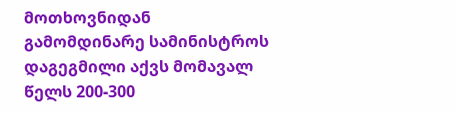მოთხოვნიდან გამომდინარე სამინისტროს დაგეგმილი აქვს მომავალ წელს 200-300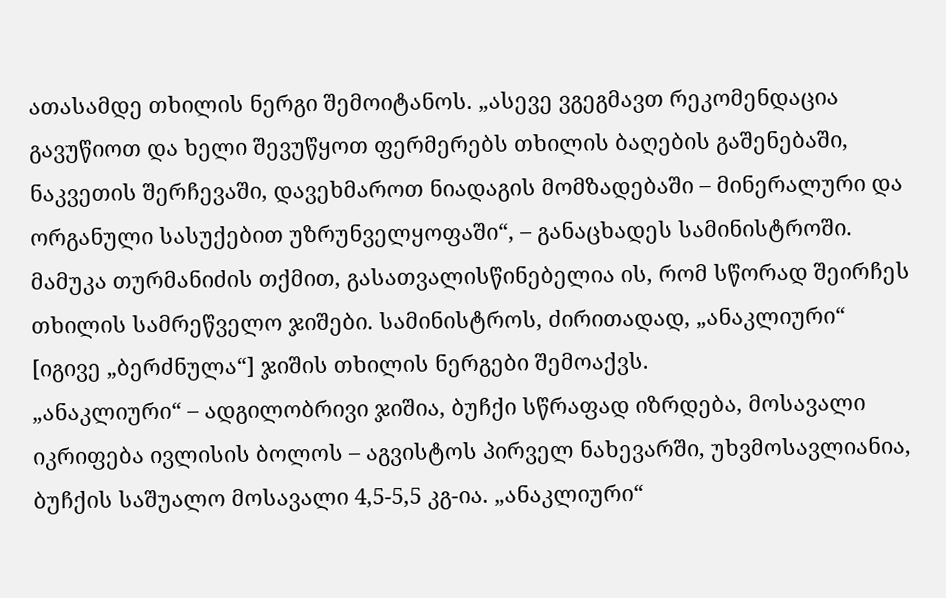ათასამდე თხილის ნერგი შემოიტანოს. „ასევე ვგეგმავთ რეკომენდაცია გავუწიოთ და ხელი შევუწყოთ ფერმერებს თხილის ბაღების გაშენებაში, ნაკვეთის შერჩევაში, დავეხმაროთ ნიადაგის მომზადებაში – მინერალური და ორგანული სასუქებით უზრუნველყოფაში“, – განაცხადეს სამინისტროში.
მამუკა თურმანიძის თქმით, გასათვალისწინებელია ის, რომ სწორად შეირჩეს თხილის სამრეწველო ჯიშები. სამინისტროს, ძირითადად, „ანაკლიური“ [იგივე „ბერძნულა“] ჯიშის თხილის ნერგები შემოაქვს.
„ანაკლიური“ – ადგილობრივი ჯიშია, ბუჩქი სწრაფად იზრდება, მოსავალი იკრიფება ივლისის ბოლოს – აგვისტოს პირველ ნახევარში, უხვმოსავლიანია, ბუჩქის საშუალო მოსავალი 4,5-5,5 კგ-ია. „ანაკლიური“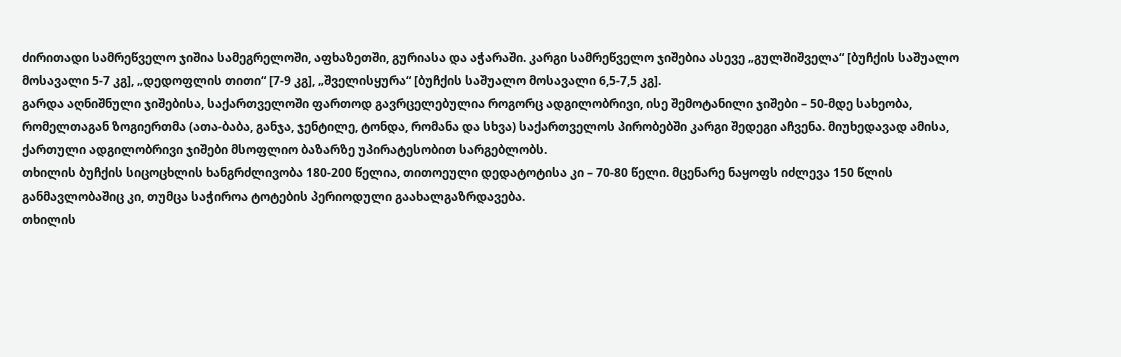ძირითადი სამრეწველო ჯიშია სამეგრელოში, აფხაზეთში, გურიასა და აჭარაში. კარგი სამრეწველო ჯიშებია ასევე „გულშიშველა“ [ბუჩქის საშუალო მოსავალი 5-7 კგ], „დედოფლის თითი“ [7-9 კგ], „შველისყურა“ [ბუჩქის საშუალო მოსავალი 6,5-7,5 კგ].
გარდა აღნიშნული ჯიშებისა, საქართველოში ფართოდ გავრცელებულია როგორც ადგილობრივი, ისე შემოტანილი ჯიშები – 50-მდე სახეობა, რომელთაგან ზოგიერთმა (ათა-ბაბა, განჯა, ჯენტილე, ტონდა, რომანა და სხვა) საქართველოს პირობებში კარგი შედეგი აჩვენა. მიუხედავად ამისა, ქართული ადგილობრივი ჯიშები მსოფლიო ბაზარზე უპირატესობით სარგებლობს.
თხილის ბუჩქის სიცოცხლის ხანგრძლივობა 180-200 წელია, თითოეული დედატოტისა კი – 70-80 წელი. მცენარე ნაყოფს იძლევა 150 წლის განმავლობაშიც კი, თუმცა საჭიროა ტოტების პერიოდული გაახალგაზრდავება.
თხილის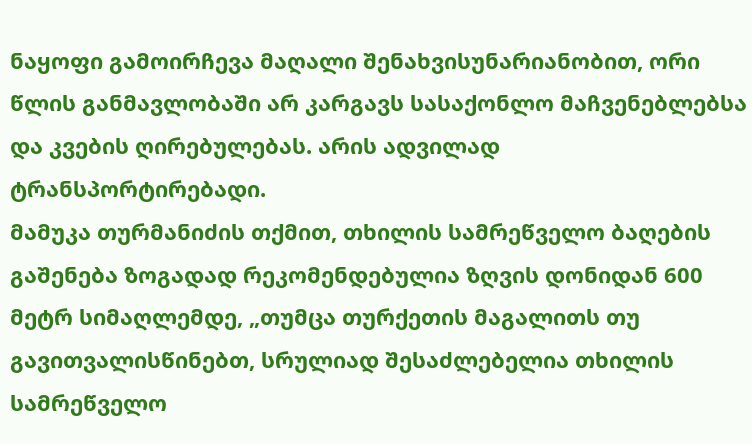ნაყოფი გამოირჩევა მაღალი შენახვისუნარიანობით, ორი წლის განმავლობაში არ კარგავს სასაქონლო მაჩვენებლებსა და კვების ღირებულებას. არის ადვილად ტრანსპორტირებადი.
მამუკა თურმანიძის თქმით, თხილის სამრეწველო ბაღების გაშენება ზოგადად რეკომენდებულია ზღვის დონიდან 600 მეტრ სიმაღლემდე, „თუმცა თურქეთის მაგალითს თუ გავითვალისწინებთ, სრულიად შესაძლებელია თხილის სამრეწველო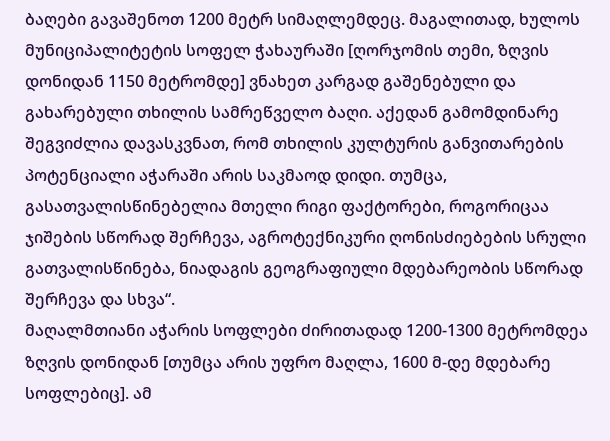ბაღები გავაშენოთ 1200 მეტრ სიმაღლემდეც. მაგალითად, ხულოს მუნიციპალიტეტის სოფელ ჭახაურაში [ღორჯომის თემი, ზღვის დონიდან 1150 მეტრომდე] ვნახეთ კარგად გაშენებული და გახარებული თხილის სამრეწველო ბაღი. აქედან გამომდინარე შეგვიძლია დავასკვნათ, რომ თხილის კულტურის განვითარების პოტენციალი აჭარაში არის საკმაოდ დიდი. თუმცა, გასათვალისწინებელია მთელი რიგი ფაქტორები, როგორიცაა ჯიშების სწორად შერჩევა, აგროტექნიკური ღონისძიებების სრული გათვალისწინება, ნიადაგის გეოგრაფიული მდებარეობის სწორად შერჩევა და სხვა“.
მაღალმთიანი აჭარის სოფლები ძირითადად 1200-1300 მეტრომდეა ზღვის დონიდან [თუმცა არის უფრო მაღლა, 1600 მ-დე მდებარე სოფლებიც]. ამ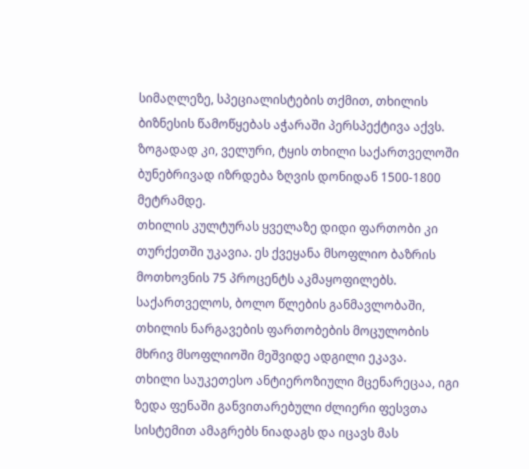სიმაღლეზე, სპეციალისტების თქმით, თხილის ბიზნესის წამოწყებას აჭარაში პერსპექტივა აქვს. ზოგადად კი, ველური, ტყის თხილი საქართველოში ბუნებრივად იზრდება ზღვის დონიდან 1500-1800 მეტრამდე.
თხილის კულტურას ყველაზე დიდი ფართობი კი თურქეთში უკავია. ეს ქვეყანა მსოფლიო ბაზრის მოთხოვნის 75 პროცენტს აკმაყოფილებს. საქართველოს, ბოლო წლების განმავლობაში, თხილის ნარგავების ფართობების მოცულობის მხრივ მსოფლიოში მეშვიდე ადგილი ეკავა.
თხილი საუკეთესო ანტიეროზიული მცენარეცაა, იგი ზედა ფენაში განვითარებული ძლიერი ფესვთა სისტემით ამაგრებს ნიადაგს და იცავს მას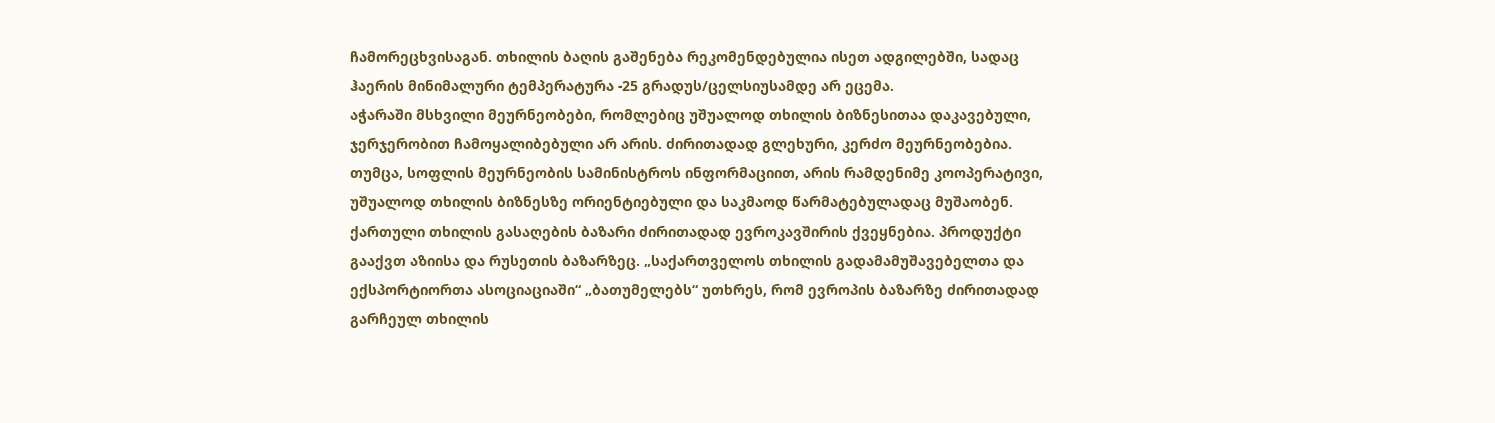ჩამორეცხვისაგან. თხილის ბაღის გაშენება რეკომენდებულია ისეთ ადგილებში, სადაც ჰაერის მინიმალური ტემპერატურა -25 გრადუს/ცელსიუსამდე არ ეცემა.
აჭარაში მსხვილი მეურნეობები, რომლებიც უშუალოდ თხილის ბიზნესითაა დაკავებული, ჯერჯერობით ჩამოყალიბებული არ არის. ძირითადად გლეხური, კერძო მეურნეობებია. თუმცა, სოფლის მეურნეობის სამინისტროს ინფორმაციით, არის რამდენიმე კოოპერატივი, უშუალოდ თხილის ბიზნესზე ორიენტიებული და საკმაოდ წარმატებულადაც მუშაობენ.
ქართული თხილის გასაღების ბაზარი ძირითადად ევროკავშირის ქვეყნებია. პროდუქტი გააქვთ აზიისა და რუსეთის ბაზარზეც. „საქართველოს თხილის გადამამუშავებელთა და ექსპორტიორთა ასოციაციაში“ „ბათუმელებს“ უთხრეს, რომ ევროპის ბაზარზე ძირითადად გარჩეულ თხილის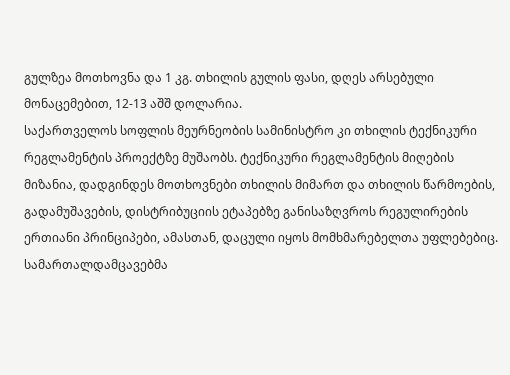გულზეა მოთხოვნა და 1 კგ. თხილის გულის ფასი, დღეს არსებული მონაცემებით, 12-13 აშშ დოლარია.
საქართველოს სოფლის მეურნეობის სამინისტრო კი თხილის ტექნიკური რეგლამენტის პროექტზე მუშაობს. ტექნიკური რეგლამენტის მიღების მიზანია, დადგინდეს მოთხოვნები თხილის მიმართ და თხილის წარმოების, გადამუშავების, დისტრიბუციის ეტაპებზე განისაზღვროს რეგულირების ერთიანი პრინციპები, ამასთან, დაცული იყოს მომხმარებელთა უფლებებიც.
სამართალდამცავებმა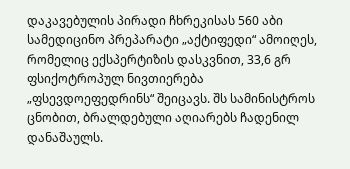დაკავებულის პირადი ჩხრეკისას 560 აბი სამედიცინო პრეპარატი „აქტიფედი“ ამოიღეს, რომელიც ექსპერტიზის დასკვნით, 33,6 გრ ფსიქოტროპულ ნივთიერება „ფსევდოეფედრინს“ შეიცავს. შს სამინისტროს ცნობით, ბრალდებული აღიარებს ჩადენილ დანაშაულს.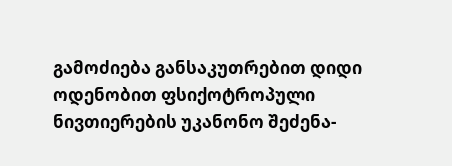გამოძიება განსაკუთრებით დიდი ოდენობით ფსიქოტროპული ნივთიერების უკანონო შეძენა-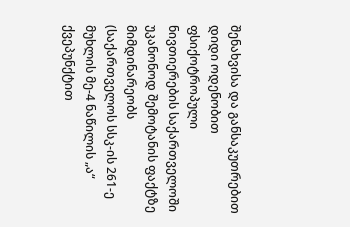შენახვისა და განსაკუთრებით დიდი ოდენობით ფსიქოტროპული ნივთიერების საქართველოში უკანონოდ შემოტანის ფაქტზე მიმდინარეობს (საქართველოს სსკ-ის 261-ე მუხლის მე-4 ნაწილის „ა“ ქვეპუნქტით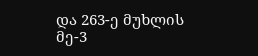და 263-ე მუხლის მე-3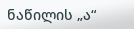ნაწილის „ა“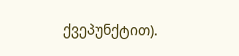ქვეპუნქტით).